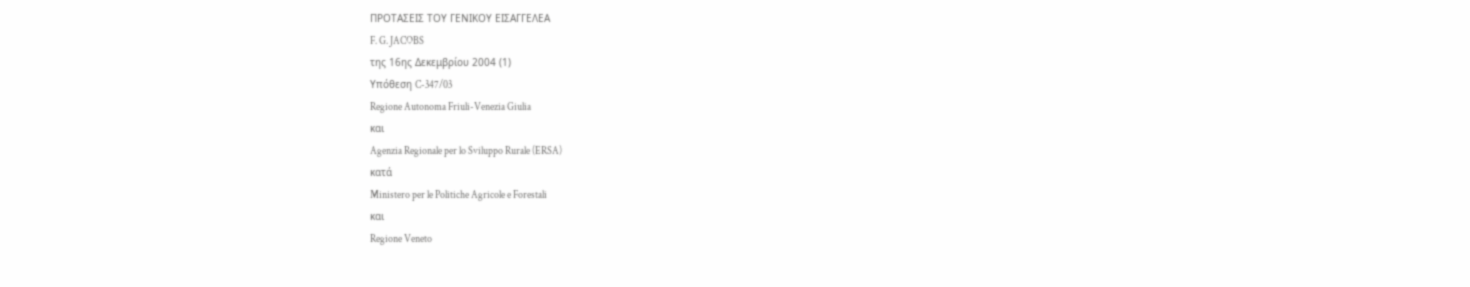ΠΡΟΤΑΣΕΙΣ ΤΟΥ ΓΕΝΙΚΟΥ ΕΙΣΑΓΓΕΛΕΑ
F. G. JACOBS
της 16ης Δεκεμβρίου 2004 (1)
Υπόθεση C-347/03
Regione Autonoma Friuli-Venezia Giulia
και
Agenzia Regionale per lo Sviluppo Rurale (ERSA)
κατά
Ministero per le Politiche Agricole e Forestali
και
Regione Veneto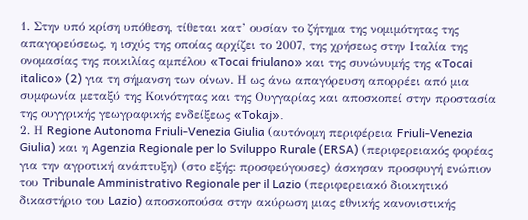1. Στην υπό κρίση υπόθεση, τίθεται κατ’ ουσίαν το ζήτημα της νομιμότητας της απαγορεύσεως, η ισχύς της οποίας αρχίζει το 2007, της χρήσεως στην Ιταλία της ονομασίας της ποικιλίας αμπέλου «Tocai friulano» και της συνώνυμής της «Tocai italico» (2) για τη σήμανση των οίνων. Η ως άνω απαγόρευση απορρέει από μια συμφωνία μεταξύ της Κοινότητας και της Ουγγαρίας και αποσκοπεί στην προστασία της ουγγρικής γεωγραφικής ενδείξεως «Tokaj».
2. Η Regione Autonoma Friuli-Venezia Giulia (αυτόνομη περιφέρεια Friuli-Venezia Giulia) και η Agenzia Regionale per lo Sviluppo Rurale (ERSA) (περιφερειακός φορέας για την αγροτική ανάπτυξη) (στο εξής: προσφεύγουσες) άσκησαν προσφυγή ενώπιον του Tribunale Amministrativo Regionale per il Lazio (περιφερειακό διοικητικό δικαστήριο του Lazio) αποσκοπούσα στην ακύρωση μιας εθνικής κανονιστικής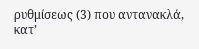ρυθμίσεως (3) που αντανακλά, κατ’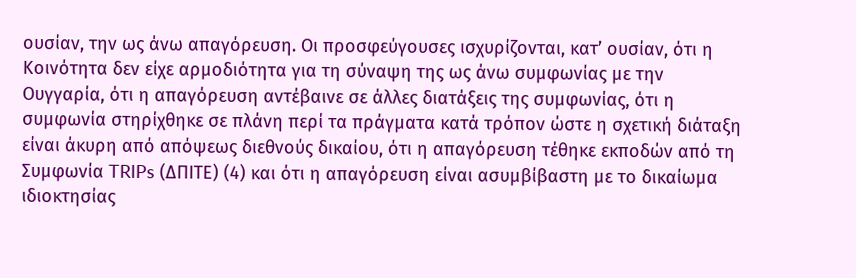ουσίαν, την ως άνω απαγόρευση. Οι προσφεύγουσες ισχυρίζονται, κατ’ ουσίαν, ότι η Κοινότητα δεν είχε αρμοδιότητα για τη σύναψη της ως άνω συμφωνίας με την Ουγγαρία, ότι η απαγόρευση αντέβαινε σε άλλες διατάξεις της συμφωνίας, ότι η συμφωνία στηρίχθηκε σε πλάνη περί τα πράγματα κατά τρόπον ώστε η σχετική διάταξη είναι άκυρη από απόψεως διεθνούς δικαίου, ότι η απαγόρευση τέθηκε εκποδών από τη Συμφωνία TRIPs (ΔΠΙΤΕ) (4) και ότι η απαγόρευση είναι ασυμβίβαστη με το δικαίωμα ιδιοκτησίας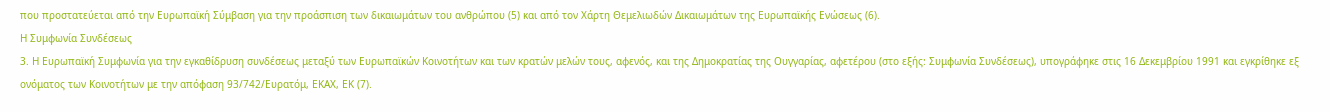που προστατεύεται από την Ευρωπαϊκή Σύμβαση για την προάσπιση των δικαιωμάτων του ανθρώπου (5) και από τον Χάρτη Θεμελιωδών Δικαιωμάτων της Ευρωπαϊκής Ενώσεως (6).
Η Συμφωνία Συνδέσεως
3. Η Ευρωπαϊκή Συμφωνία για την εγκαθίδρυση συνδέσεως μεταξύ των Ευρωπαϊκών Κοινοτήτων και των κρατών μελών τους, αφενός, και της Δημοκρατίας της Ουγγαρίας, αφετέρου (στο εξής: Συμφωνία Συνδέσεως), υπογράφηκε στις 16 Δεκεμβρίου 1991 και εγκρίθηκε εξ ονόματος των Κοινοτήτων με την απόφαση 93/742/Ευρατόμ, ΕΚΑΧ, ΕΚ (7).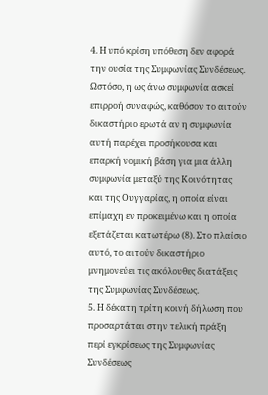4. Η υπό κρίση υπόθεση δεν αφορά την ουσία της Συμφωνίας Συνδέσεως. Ωστόσο, η ως άνω συμφωνία ασκεί επιρροή συναφώς, καθόσον το αιτούν δικαστήριο ερωτά αν η συμφωνία αυτή παρέχει προσήκουσα και επαρκή νομική βάση για μια άλλη συμφωνία μεταξύ της Κοινότητας και της Ουγγαρίας, η οποία είναι επίμαχη εν προκειμένω και η οποία εξετάζεται κατωτέρω (8). Στο πλαίσιο αυτό, το αιτούν δικαστήριο μνημονεύει τις ακόλουθες διατάξεις της Συμφωνίας Συνδέσεως.
5. Η δέκατη τρίτη κοινή δήλωση που προσαρτάται στην τελική πράξη περί εγκρίσεως της Συμφωνίας Συνδέσεως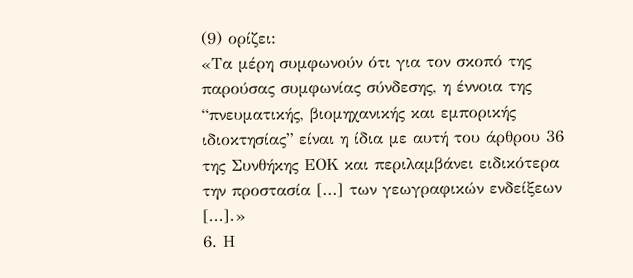(9) ορίζει:
«Τα μέρη συμφωνούν ότι για τον σκοπό της παρούσας συμφωνίας σύνδεσης, η έννοια της “πνευματικής, βιομηχανικής και εμπορικής ιδιοκτησίας” είναι η ίδια με αυτή του άρθρου 36 της Συνθήκης ΕΟΚ και περιλαμβάνει ειδικότερα την προστασία [...] των γεωγραφικών ενδείξεων [...].»
6. Η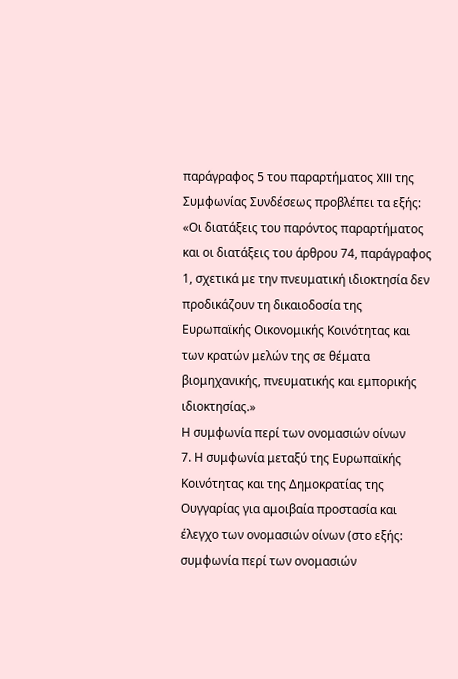παράγραφος 5 του παραρτήματος XIII της Συμφωνίας Συνδέσεως προβλέπει τα εξής:
«Οι διατάξεις του παρόντος παραρτήματος και οι διατάξεις του άρθρου 74, παράγραφος 1, σχετικά με την πνευματική ιδιοκτησία δεν προδικάζουν τη δικαιοδοσία της Ευρωπαϊκής Οικονομικής Κοινότητας και των κρατών μελών της σε θέματα βιομηχανικής, πνευματικής και εμπορικής ιδιοκτησίας.»
Η συμφωνία περί των ονομασιών οίνων
7. Η συμφωνία μεταξύ της Ευρωπαϊκής Κοινότητας και της Δημοκρατίας της Ουγγαρίας για αμοιβαία προστασία και έλεγχο των ονομασιών οίνων (στο εξής: συμφωνία περί των ονομασιών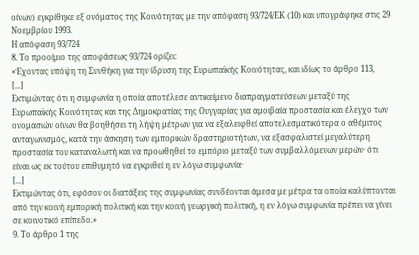οίνων) εγκρίθηκε εξ ονόματος της Κοινότητας με την απόφαση 93/724/ΕΚ (10) και υπογράφηκε στις 29 Νοεμβρίου 1993.
Η απόφαση 93/724
8. Το προοίμιο της αποφάσεως 93/724 ορίζει:
«Έχοντας υπόψη τη Συνθήκη για την ίδρυση της Ευρωπαϊκής Κοινότητας, και ιδίως το άρθρο 113,
[...]
Εκτιμώντας ότι η συμφωνία η οποία αποτέλεσε αντικείμενο διαπραγματεύσεων μεταξύ της Ευρωπαϊκής Κοινότητας και της Δημοκρατίας της Ουγγαρίας για αμοιβαία προστασία και έλεγχο των ονομασιών οίνων θα βοηθήσει τη λήψη μέτρων για να εξαλειφθεί αποτελεσματικότερα ο αθέμιτος ανταγωνισμός, κατά την άσκηση των εμπορικών δραστηριοτήτων, να εξασφαλιστεί μεγαλύτερη προστασία του καταναλωτή και να προωθηθεί το εμπόριο μεταξύ των συμβαλλόμενων μερών· ότι είναι ως εκ τούτου επιθυμητό να εγκριθεί η εν λόγω συμφωνία·
[...]
Εκτιμώντας ότι, εφόσον οι διατάξεις της συμφωνίας συνδέονται άμεσα με μέτρα τα οποία καλύπτονται από την κοινή εμπορική πολιτική και την κοινή γεωργική πολιτική, η εν λόγω συμφωνία πρέπει να γίνει σε κοινοτικό επίπεδο.»
9. Το άρθρο 1 της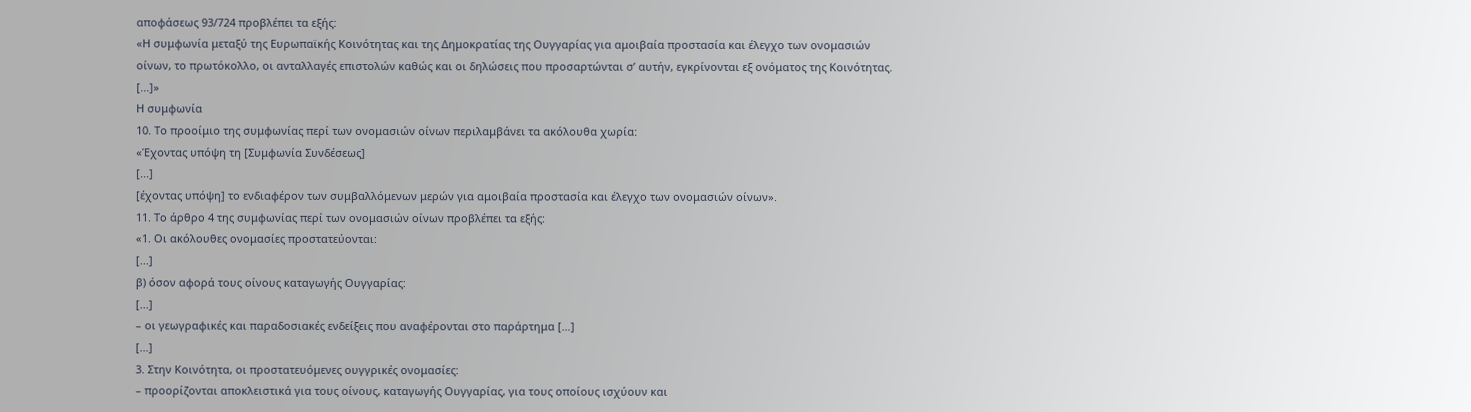αποφάσεως 93/724 προβλέπει τα εξής:
«Η συμφωνία μεταξύ της Ευρωπαϊκής Κοινότητας και της Δημοκρατίας της Ουγγαρίας για αμοιβαία προστασία και έλεγχο των ονομασιών οίνων, το πρωτόκολλο, οι ανταλλαγές επιστολών καθώς και οι δηλώσεις που προσαρτώνται σ’ αυτήν, εγκρίνονται εξ ονόματος της Κοινότητας.
[...]»
Η συμφωνία
10. Το προοίμιο της συμφωνίας περί των ονομασιών οίνων περιλαμβάνει τα ακόλουθα χωρία:
«Έχοντας υπόψη τη [Συμφωνία Συνδέσεως]
[...]
[έχοντας υπόψη] το ενδιαφέρον των συμβαλλόμενων μερών για αμοιβαία προστασία και έλεγχο των ονομασιών οίνων».
11. Το άρθρο 4 της συμφωνίας περί των ονομασιών οίνων προβλέπει τα εξής:
«1. Οι ακόλουθες ονομασίες προστατεύονται:
[...]
β) όσον αφορά τους οίνους καταγωγής Ουγγαρίας:
[...]
– οι γεωγραφικές και παραδοσιακές ενδείξεις που αναφέρονται στο παράρτημα […]
[...]
3. Στην Κοινότητα, οι προστατευόμενες ουγγρικές ονομασίες:
– προορίζονται αποκλειστικά για τους οίνους, καταγωγής Ουγγαρίας, για τους οποίους ισχύουν και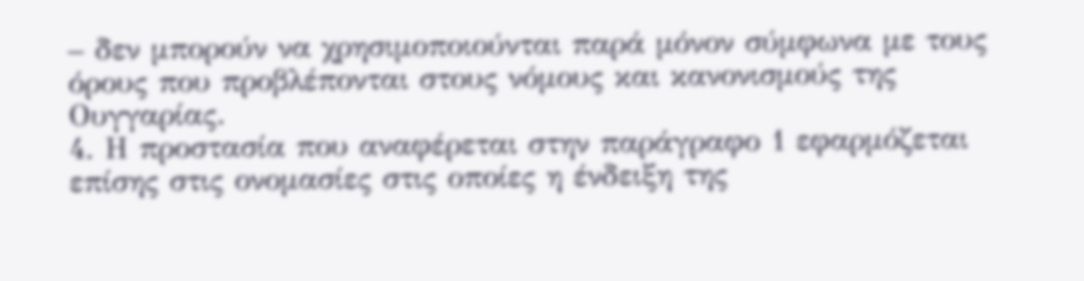– δεν μπορούν να χρησιμοποιούνται παρά μόνον σύμφωνα με τους όρους που προβλέπονται στους νόμους και κανονισμούς της Ουγγαρίας.
4. Η προστασία που αναφέρεται στην παράγραφο 1 εφαρμόζεται επίσης στις ονομασίες στις οποίες η ένδειξη της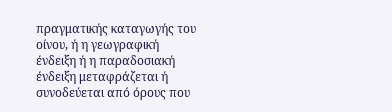πραγματικής καταγωγής του οίνου, ή η γεωγραφική ένδειξη ή η παραδοσιακή ένδειξη μεταφράζεται ή συνοδεύεται από όρους που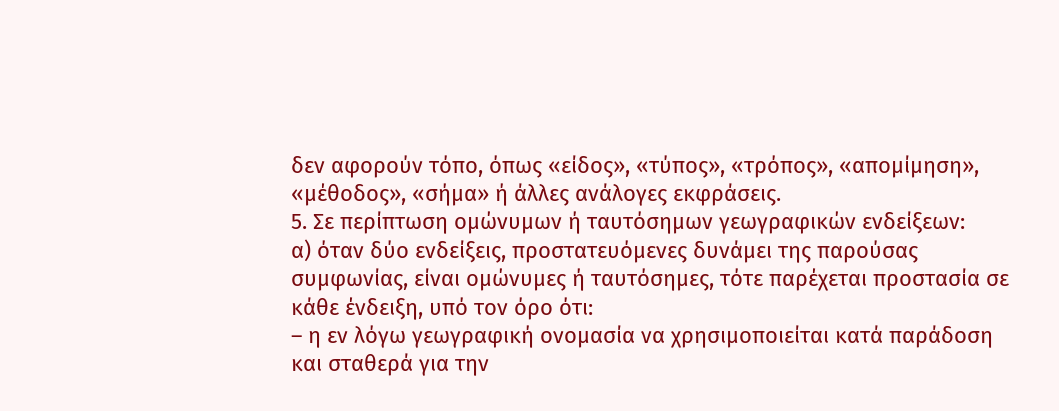δεν αφορούν τόπο, όπως «είδος», «τύπος», «τρόπος», «απομίμηση», «μέθοδος», «σήμα» ή άλλες ανάλογες εκφράσεις.
5. Σε περίπτωση ομώνυμων ή ταυτόσημων γεωγραφικών ενδείξεων:
α) όταν δύο ενδείξεις, προστατευόμενες δυνάμει της παρούσας συμφωνίας, είναι ομώνυμες ή ταυτόσημες, τότε παρέχεται προστασία σε κάθε ένδειξη, υπό τον όρο ότι:
– η εν λόγω γεωγραφική ονομασία να χρησιμοποιείται κατά παράδοση και σταθερά για την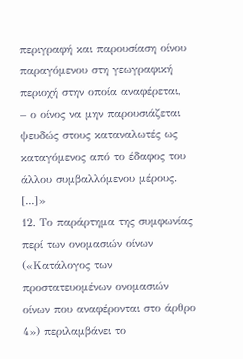περιγραφή και παρουσίαση οίνου παραγόμενου στη γεωγραφική περιοχή στην οποία αναφέρεται,
– ο οίνος να μην παρουσιάζεται ψευδώς στους καταναλωτές ως καταγόμενος από το έδαφος του άλλου συμβαλλόμενου μέρους.
[...]»
12. Το παράρτημα της συμφωνίας περί των ονομασιών οίνων («Κατάλογος των προστατευομένων ονομασιών οίνων που αναφέρονται στο άρθρο 4») περιλαμβάνει το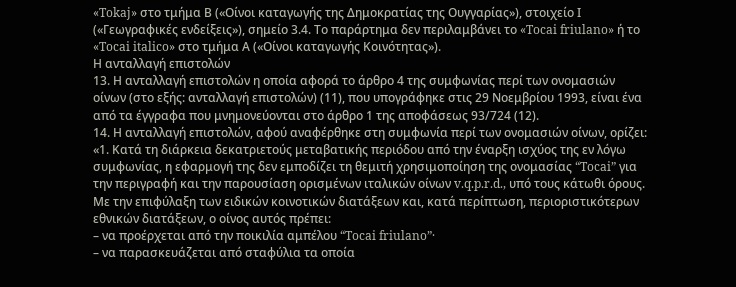«Tokaj» στο τμήμα Β («Οίνοι καταγωγής της Δημοκρατίας της Ουγγαρίας»), στοιχείο Ι («Γεωγραφικές ενδείξεις»), σημείο 3.4. Το παράρτημα δεν περιλαμβάνει το «Tocai friulano» ή το «Tocai italico» στο τμήμα Α («Οίνοι καταγωγής Κοινότητας»).
Η ανταλλαγή επιστολών
13. Η ανταλλαγή επιστολών η οποία αφορά το άρθρο 4 της συμφωνίας περί των ονομασιών οίνων (στο εξής: ανταλλαγή επιστολών) (11), που υπογράφηκε στις 29 Νοεμβρίου 1993, είναι ένα από τα έγγραφα που μνημονεύονται στο άρθρο 1 της αποφάσεως 93/724 (12).
14. Η ανταλλαγή επιστολών, αφού αναφέρθηκε στη συμφωνία περί των ονομασιών οίνων, ορίζει:
«1. Κατά τη διάρκεια δεκατριετούς μεταβατικής περιόδου από την έναρξη ισχύος της εν λόγω συμφωνίας, η εφαρμογή της δεν εμποδίζει τη θεμιτή χρησιμοποίηση της ονομασίας “Tocai” για την περιγραφή και την παρουσίαση ορισμένων ιταλικών οίνων v.q.p.r.d., υπό τους κάτωθι όρους.
Με την επιφύλαξη των ειδικών κοινοτικών διατάξεων και, κατά περίπτωση, περιοριστικότερων εθνικών διατάξεων, ο οίνος αυτός πρέπει:
– να προέρχεται από την ποικιλία αμπέλου “Tocai friulano”·
– να παρασκευάζεται από σταφύλια τα οποία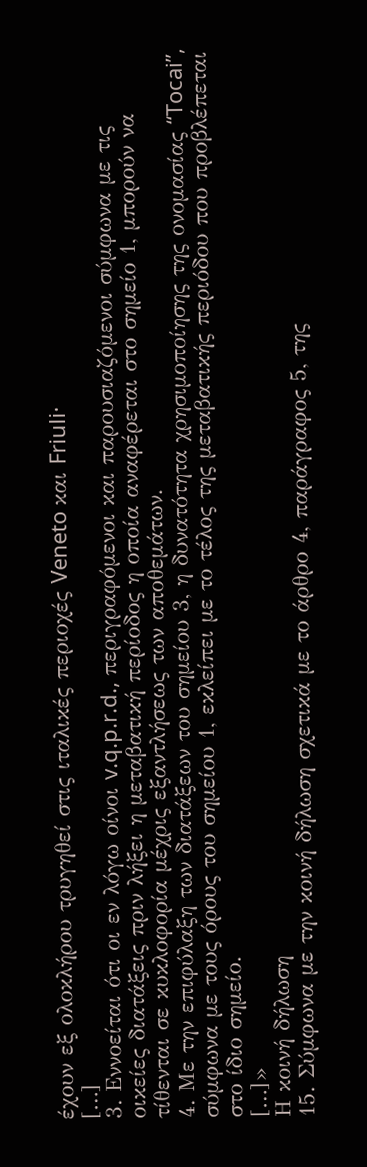έχουν εξ ολοκλήρου τρυγηθεί στις ιταλικές περιοχές Veneto και Friuli·
[…]
3. Εννοείται ότι οι εν λόγω οίνοι v.q.p.r.d., περιγραφόμενοι και παρουσιαζόμενοι σύμφωνα με τις οικείες διατάξεις πριν λήξει η μεταβατική περίοδος η οποία αναφέρεται στο σημείο 1, μπορούν να τίθενται σε κυκλοφορία μέχρις εξαντλήσεως των αποθεμάτων.
4. Με την επιφύλαξη των διατάξεων του σημείου 3, η δυνατότητα χρησιμοποίησης της ονομασίας “Tocai”, σύμφωνα με τους όρους του σημείου 1, εκλείπει με το τέλος της μεταβατικής περιόδου που προβλέπεται στο ίδιο σημείο.
[…]»
Η κοινή δήλωση
15. Σύμφωνα με την κοινή δήλωση σχετικά με το άρθρο 4, παράγραφος 5, της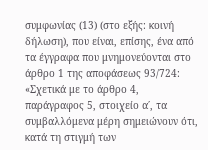συμφωνίας (13) (στο εξής: κοινή δήλωση), που είναι, επίσης, ένα από τα έγγραφα που μνημονεύονται στο άρθρο 1 της αποφάσεως 93/724:
«Σχετικά με το άρθρο 4, παράγραφος 5, στοιχείο α΄, τα συμβαλλόμενα μέρη σημειώνουν ότι, κατά τη στιγμή των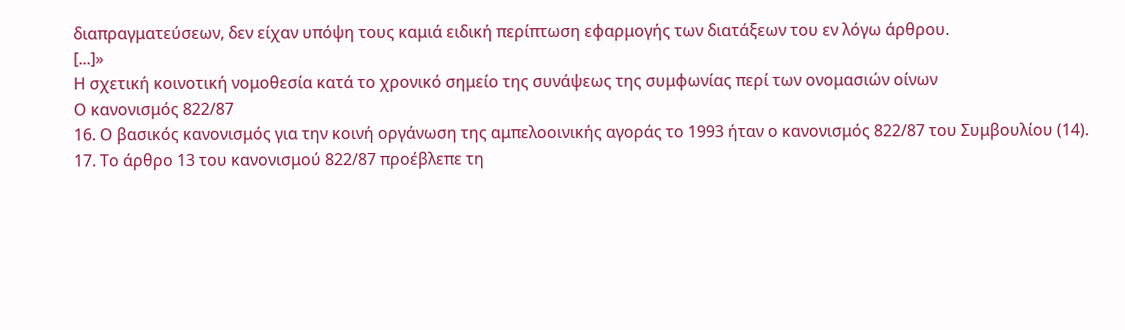διαπραγματεύσεων, δεν είχαν υπόψη τους καμιά ειδική περίπτωση εφαρμογής των διατάξεων του εν λόγω άρθρου.
[...]»
Η σχετική κοινοτική νομοθεσία κατά το χρονικό σημείο της συνάψεως της συμφωνίας περί των ονομασιών οίνων
Ο κανονισμός 822/87
16. Ο βασικός κανονισμός για την κοινή οργάνωση της αμπελοοινικής αγοράς το 1993 ήταν ο κανονισμός 822/87 του Συμβουλίου (14).
17. Το άρθρο 13 του κανονισμού 822/87 προέβλεπε τη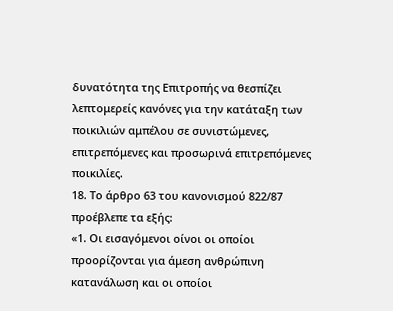δυνατότητα της Επιτροπής να θεσπίζει λεπτομερείς κανόνες για την κατάταξη των ποικιλιών αμπέλου σε συνιστώμενες, επιτρεπόμενες και προσωρινά επιτρεπόμενες ποικιλίες.
18. Το άρθρο 63 του κανονισμού 822/87 προέβλεπε τα εξής:
«1. Οι εισαγόμενοι οίνοι οι οποίοι προορίζονται για άμεση ανθρώπινη κατανάλωση και οι οποίοι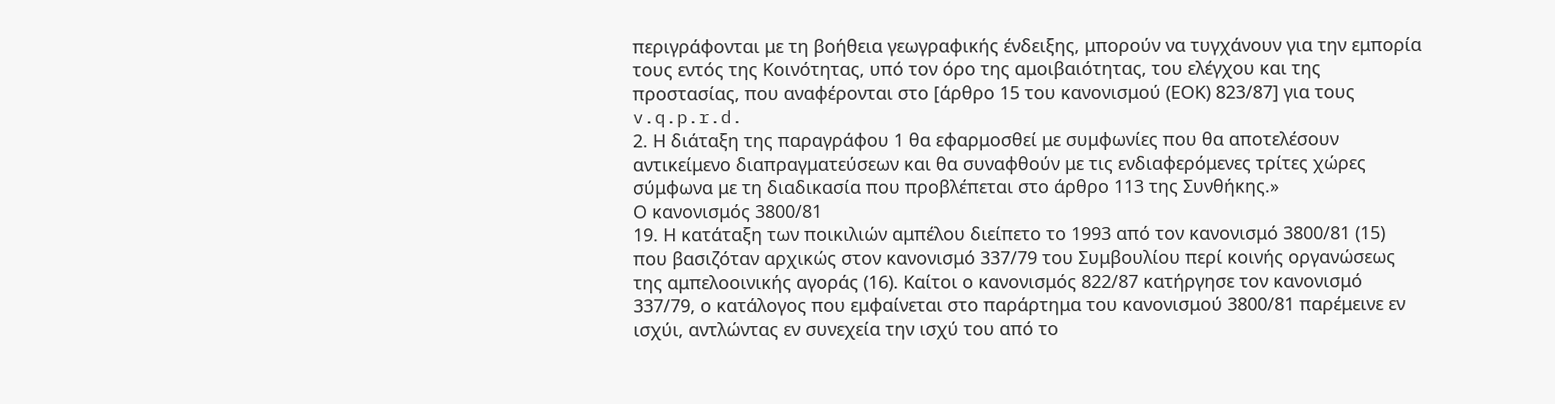περιγράφονται με τη βοήθεια γεωγραφικής ένδειξης, μπορούν να τυγχάνουν για την εμπορία τους εντός της Κοινότητας, υπό τον όρο της αμοιβαιότητας, του ελέγχου και της προστασίας, που αναφέρονται στο [άρθρο 15 του κανονισμού (ΕΟΚ) 823/87] για τους v.q.p.r.d.
2. Η διάταξη της παραγράφου 1 θα εφαρμοσθεί με συμφωνίες που θα αποτελέσουν αντικείμενο διαπραγματεύσεων και θα συναφθούν με τις ενδιαφερόμενες τρίτες χώρες σύμφωνα με τη διαδικασία που προβλέπεται στο άρθρο 113 της Συνθήκης.»
Ο κανονισμός 3800/81
19. Η κατάταξη των ποικιλιών αμπέλου διείπετο το 1993 από τον κανονισμό 3800/81 (15) που βασιζόταν αρχικώς στον κανονισμό 337/79 του Συμβουλίου περί κοινής οργανώσεως της αμπελοοινικής αγοράς (16). Καίτοι ο κανονισμός 822/87 κατήργησε τον κανονισμό 337/79, ο κατάλογος που εμφαίνεται στο παράρτημα του κανονισμού 3800/81 παρέμεινε εν ισχύι, αντλώντας εν συνεχεία την ισχύ του από το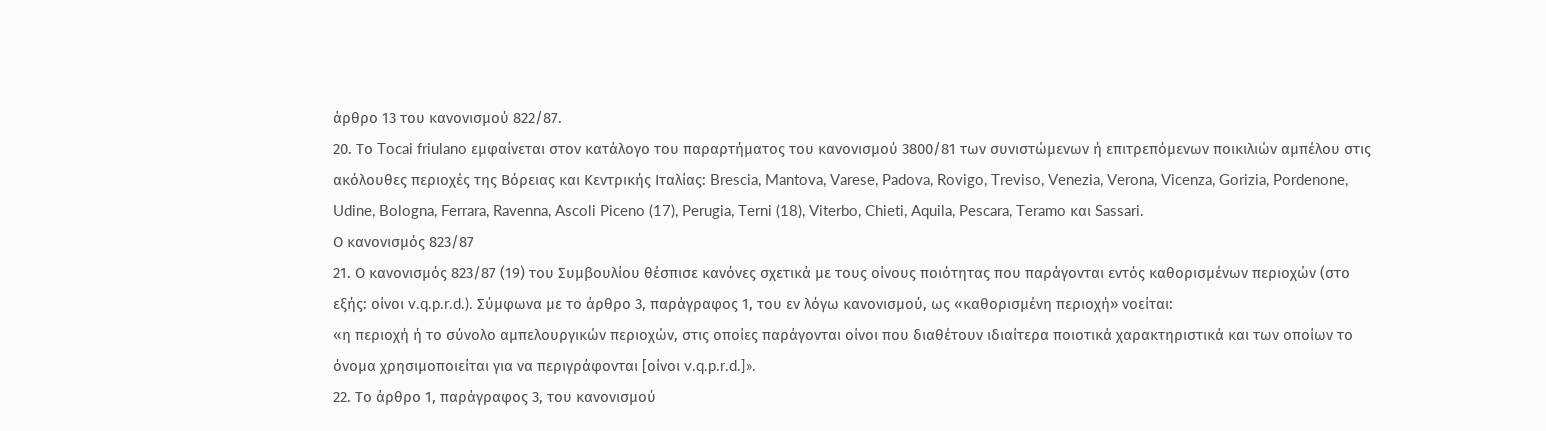άρθρο 13 του κανονισμού 822/87.
20. Το Tocai friulano εμφαίνεται στον κατάλογο του παραρτήματος του κανονισμού 3800/81 των συνιστώμενων ή επιτρεπόμενων ποικιλιών αμπέλου στις ακόλουθες περιοχές της Βόρειας και Κεντρικής Ιταλίας: Brescia, Mantova, Varese, Padova, Rovigo, Treviso, Venezia, Verona, Vicenza, Gorizia, Pordenone, Udine, Bologna, Ferrara, Ravenna, Ascoli Piceno (17), Perugia, Terni (18), Viterbo, Chieti, Aquila, Pescara, Teramo και Sassari.
Ο κανονισμός 823/87
21. Ο κανονισμός 823/87 (19) του Συμβουλίου θέσπισε κανόνες σχετικά με τους οίνους ποιότητας που παράγονται εντός καθορισμένων περιοχών (στο εξής: οίνοι v.q.p.r.d.). Σύμφωνα με το άρθρο 3, παράγραφος 1, του εν λόγω κανονισμού, ως «καθορισμένη περιοχή» νοείται:
«η περιοχή ή το σύνολο αμπελουργικών περιοχών, στις οποίες παράγονται οίνοι που διαθέτουν ιδιαίτερα ποιοτικά χαρακτηριστικά και των οποίων το όνομα χρησιμοποιείται για να περιγράφονται [οίνοι v.q.p.r.d.]».
22. Το άρθρο 1, παράγραφος 3, του κανονισμού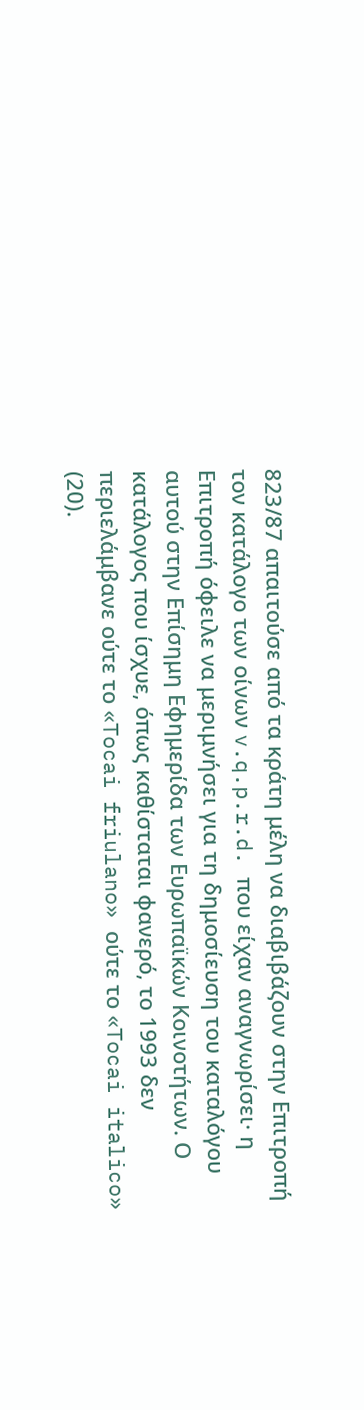823/87 απαιτούσε από τα κράτη μέλη να διαβιβάζουν στην Επιτροπή τον κατάλογο των οίνων v.q.p.r.d. που είχαν αναγνωρίσει· η Επιτροπή όφειλε να μεριμνήσει για τη δημοσίευση του καταλόγου αυτού στην Επίσημη Εφημερίδα των Ευρωπαϊκών Κοινοτήτων. Ο κατάλογος που ίσχυε, όπως καθίσταται φανερό, το 1993 δεν περιελάμβανε ούτε το «Tocai friulano» ούτε το «Tocai italico» (20).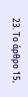23. Το άρθρο 15,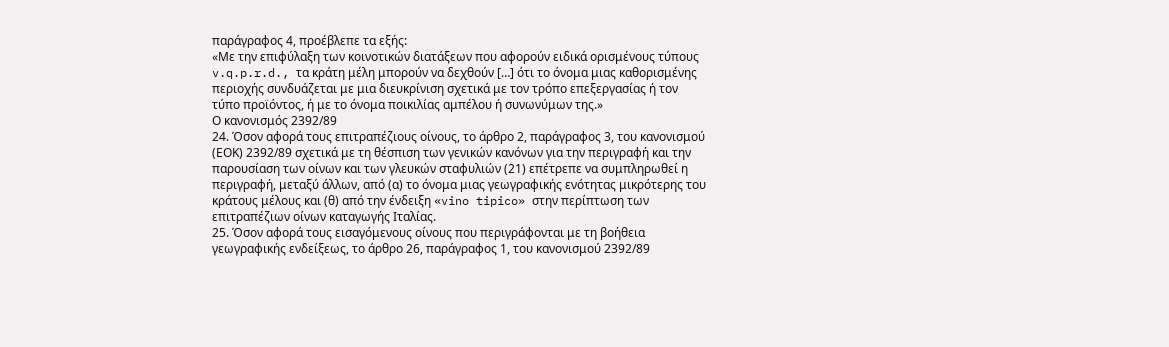παράγραφος 4, προέβλεπε τα εξής:
«Με την επιφύλαξη των κοινοτικών διατάξεων που αφορούν ειδικά ορισμένους τύπους v.q.p.r.d., τα κράτη μέλη μπορούν να δεχθούν […] ότι το όνομα μιας καθορισμένης περιοχής συνδυάζεται με μια διευκρίνιση σχετικά με τον τρόπο επεξεργασίας ή τον τύπο προϊόντος, ή με το όνομα ποικιλίας αμπέλου ή συνωνύμων της.»
Ο κανονισμός 2392/89
24. Όσον αφορά τους επιτραπέζιους οίνους, το άρθρο 2, παράγραφος 3, του κανονισμού (ΕΟΚ) 2392/89 σχετικά με τη θέσπιση των γενικών κανόνων για την περιγραφή και την παρουσίαση των οίνων και των γλευκών σταφυλιών (21) επέτρεπε να συμπληρωθεί η περιγραφή, μεταξύ άλλων, από (α) το όνομα μιας γεωγραφικής ενότητας μικρότερης του κράτους μέλους και (θ) από την ένδειξη «vino tipico» στην περίπτωση των επιτραπέζιων οίνων καταγωγής Ιταλίας.
25. Όσον αφορά τους εισαγόμενους οίνους που περιγράφονται με τη βοήθεια γεωγραφικής ενδείξεως, το άρθρο 26, παράγραφος 1, του κανονισμού 2392/89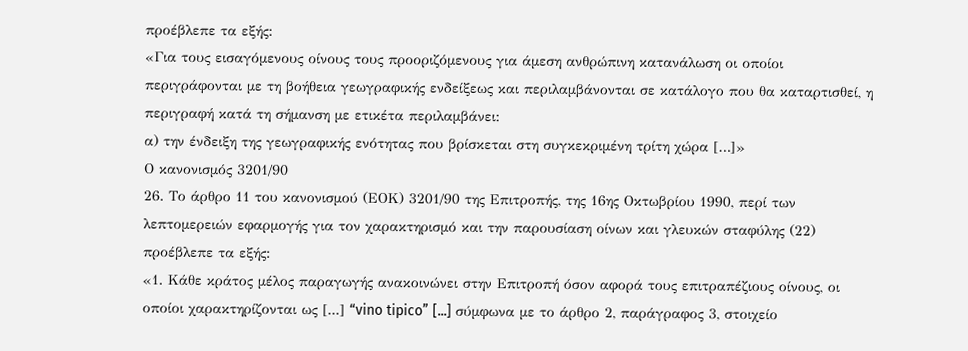προέβλεπε τα εξής:
«Για τους εισαγόμενους οίνους τους προοριζόμενους για άμεση ανθρώπινη κατανάλωση οι οποίοι περιγράφονται με τη βοήθεια γεωγραφικής ενδείξεως και περιλαμβάνονται σε κατάλογο που θα καταρτισθεί, η περιγραφή κατά τη σήμανση με ετικέτα περιλαμβάνει:
α) την ένδειξη της γεωγραφικής ενότητας που βρίσκεται στη συγκεκριμένη τρίτη χώρα […]»
Ο κανονισμός 3201/90
26. Το άρθρο 11 του κανονισμού (ΕΟΚ) 3201/90 της Επιτροπής, της 16ης Οκτωβρίου 1990, περί των λεπτομερειών εφαρμογής για τον χαρακτηρισμό και την παρουσίαση οίνων και γλευκών σταφύλης (22) προέβλεπε τα εξής:
«1. Κάθε κράτος μέλος παραγωγής ανακοινώνει στην Επιτροπή όσον αφορά τους επιτραπέζιους οίνους, οι οποίοι χαρακτηρίζονται ως [...] “vino tipico” [...] σύμφωνα με το άρθρο 2, παράγραφος 3, στοιχείο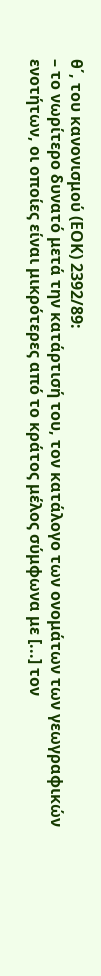θ΄, του κανονισμού (ΕΟΚ) 2392/89:
– το νωρίτερο δυνατό μετά την κατάρτισή του, τον κατάλογο των ονομάτων των γεωγραφικών ενοτήτων, οι οποίες είναι μικρότερες από το κράτος μέλος σύμφωνα με [...] τον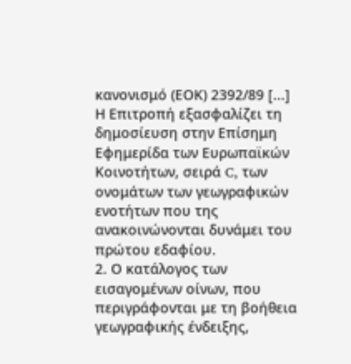κανονισμό (ΕΟΚ) 2392/89 [...]
Η Επιτροπή εξασφαλίζει τη δημοσίευση στην Επίσημη Εφημερίδα των Ευρωπαϊκών Κοινοτήτων, σειρά C, των ονομάτων των γεωγραφικών ενοτήτων που της ανακοινώνονται δυνάμει του πρώτου εδαφίου.
2. Ο κατάλογος των εισαγομένων οίνων, που περιγράφονται με τη βοήθεια γεωγραφικής ένδειξης,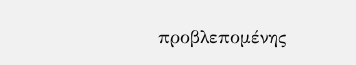προβλεπομένης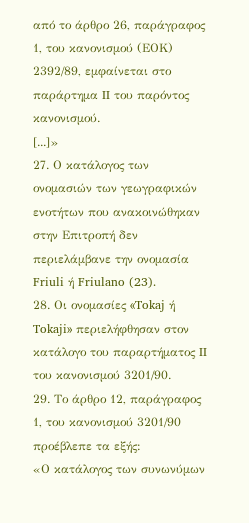από το άρθρο 26, παράγραφος 1, του κανονισμού (ΕΟΚ) 2392/89, εμφαίνεται στο παράρτημα II του παρόντος κανονισμού.
[...]»
27. Ο κατάλογος των ονομασιών των γεωγραφικών ενοτήτων που ανακοινώθηκαν στην Επιτροπή δεν περιελάμβανε την ονομασία Friuli ή Friulano (23).
28. Οι ονομασίες «Tokaj ή Tokaji» περιελήφθησαν στον κατάλογο του παραρτήματος II του κανονισμού 3201/90.
29. Το άρθρο 12, παράγραφος 1, του κανονισμού 3201/90 προέβλεπε τα εξής:
«Ο κατάλογος των συνωνύμων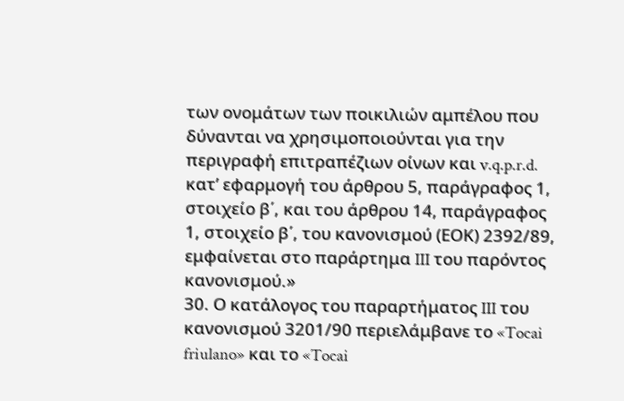των ονομάτων των ποικιλιών αμπέλου που δύνανται να χρησιμοποιούνται για την περιγραφή επιτραπέζιων οίνων και v.q.p.r.d. κατ’ εφαρμογή του άρθρου 5, παράγραφος 1, στοιχείο β΄, και του άρθρου 14, παράγραφος 1, στοιχείο β΄, του κανονισμού (ΕΟΚ) 2392/89, εμφαίνεται στο παράρτημα III του παρόντος κανονισμού.»
30. Ο κατάλογος του παραρτήματος III του κανονισμού 3201/90 περιελάμβανε το «Tocai friulano» και το «Tocai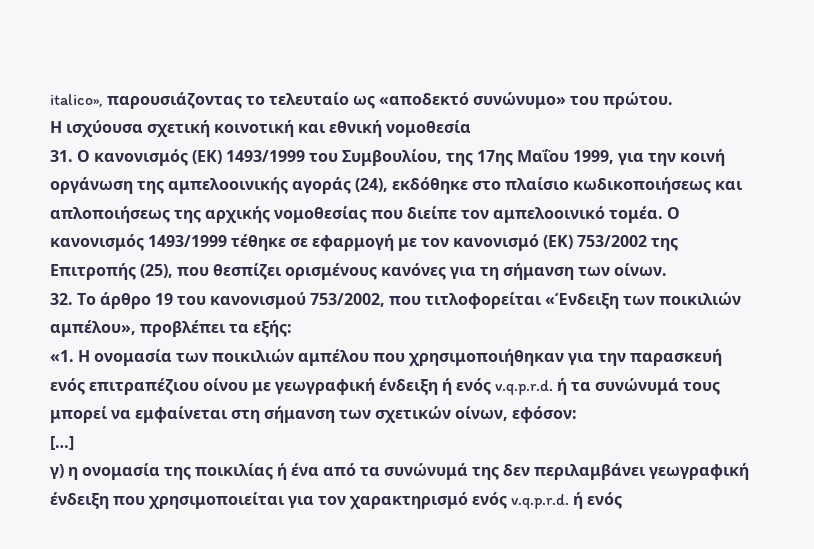italico», παρουσιάζοντας το τελευταίο ως «αποδεκτό συνώνυμο» του πρώτου.
Η ισχύουσα σχετική κοινοτική και εθνική νομοθεσία
31. Ο κανονισμός (ΕΚ) 1493/1999 του Συμβουλίου, της 17ης Μαΐου 1999, για την κοινή οργάνωση της αμπελοοινικής αγοράς (24), εκδόθηκε στο πλαίσιο κωδικοποιήσεως και απλοποιήσεως της αρχικής νομοθεσίας που διείπε τον αμπελοοινικό τομέα. Ο κανονισμός 1493/1999 τέθηκε σε εφαρμογή με τον κανονισμό (ΕΚ) 753/2002 της Επιτροπής (25), που θεσπίζει ορισμένους κανόνες για τη σήμανση των οίνων.
32. Το άρθρο 19 του κανονισμού 753/2002, που τιτλοφορείται «Ένδειξη των ποικιλιών αμπέλου», προβλέπει τα εξής:
«1. Η ονομασία των ποικιλιών αμπέλου που χρησιμοποιήθηκαν για την παρασκευή ενός επιτραπέζιου οίνου με γεωγραφική ένδειξη ή ενός v.q.p.r.d. ή τα συνώνυμά τους μπορεί να εμφαίνεται στη σήμανση των σχετικών οίνων, εφόσον:
[…]
γ) η ονομασία της ποικιλίας ή ένα από τα συνώνυμά της δεν περιλαμβάνει γεωγραφική ένδειξη που χρησιμοποιείται για τον χαρακτηρισμό ενός v.q.p.r.d. ή ενός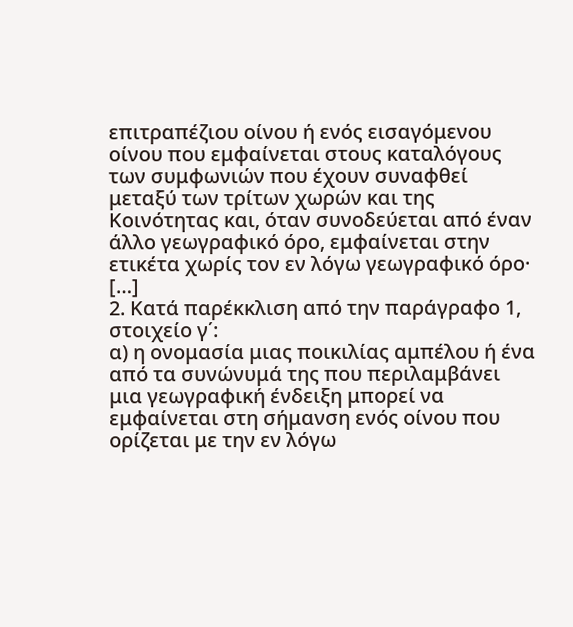επιτραπέζιου οίνου ή ενός εισαγόμενου οίνου που εμφαίνεται στους καταλόγους των συμφωνιών που έχουν συναφθεί μεταξύ των τρίτων χωρών και της Κοινότητας και, όταν συνοδεύεται από έναν άλλο γεωγραφικό όρο, εμφαίνεται στην ετικέτα χωρίς τον εν λόγω γεωγραφικό όρο·
[…]
2. Κατά παρέκκλιση από την παράγραφο 1, στοιχείο γ΄:
α) η ονομασία μιας ποικιλίας αμπέλου ή ένα από τα συνώνυμά της που περιλαμβάνει μια γεωγραφική ένδειξη μπορεί να εμφαίνεται στη σήμανση ενός οίνου που ορίζεται με την εν λόγω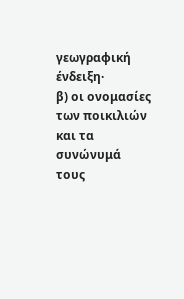γεωγραφική ένδειξη·
β) οι ονομασίες των ποικιλιών και τα συνώνυμά τους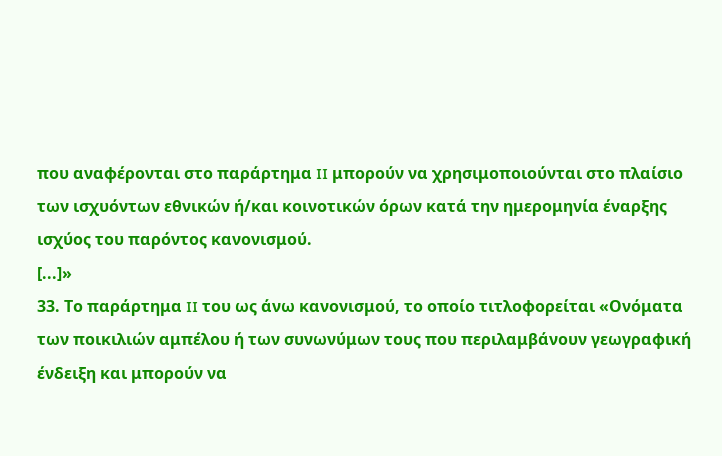που αναφέρονται στο παράρτημα II μπορούν να χρησιμοποιούνται στο πλαίσιο των ισχυόντων εθνικών ή/και κοινοτικών όρων κατά την ημερομηνία έναρξης ισχύος του παρόντος κανονισμού.
[...]»
33. Το παράρτημα II του ως άνω κανονισμού, το οποίο τιτλοφορείται «Ονόματα των ποικιλιών αμπέλου ή των συνωνύμων τους που περιλαμβάνουν γεωγραφική ένδειξη και μπορούν να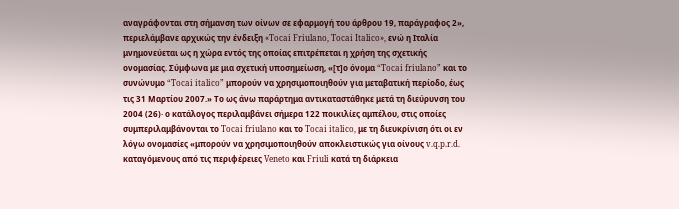αναγράφονται στη σήμανση των οίνων σε εφαρμογή του άρθρου 19, παράγραφος 2», περιελάμβανε αρχικώς την ένδειξη «Tocai Friulano, Tocai Italico», ενώ η Ιταλία μνημονεύεται ως η χώρα εντός της οποίας επιτρέπεται η χρήση της σχετικής ονομασίας. Σύμφωνα με μια σχετική υποσημείωση, «[τ]ο όνομα “Tocai friulano” και το συνώνυμο “Tocai italico” μπορούν να χρησιμοποιηθούν για μεταβατική περίοδο, έως τις 31 Μαρτίου 2007.» Το ως άνω παράρτημα αντικαταστάθηκε μετά τη διεύρυνση του 2004 (26)· ο κατάλογος περιλαμβάνει σήμερα 122 ποικιλίες αμπέλου, στις οποίες συμπεριλαμβάνονται το Tocai friulano και το Tocai italico, με τη διευκρίνιση ότι οι εν λόγω ονομασίες «μπορούν να χρησιμοποιηθούν αποκλειστικώς για οίνους v.q.p.r.d. καταγόμενους από τις περιφέρειες Veneto και Friuli κατά τη διάρκεια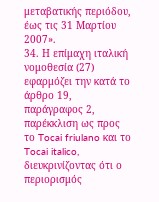μεταβατικής περιόδου, έως τις 31 Μαρτίου 2007».
34. Η επίμαχη ιταλική νομοθεσία (27) εφαρμόζει την κατά το άρθρο 19, παράγραφος 2, παρέκκλιση ως προς το Tocai friulano και το Tocai italico, διευκρινίζοντας ότι ο περιορισμός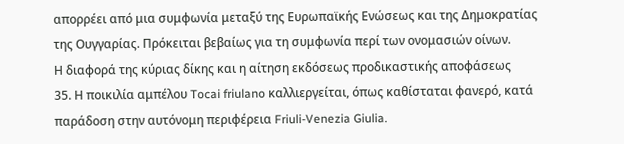απορρέει από μια συμφωνία μεταξύ της Ευρωπαϊκής Ενώσεως και της Δημοκρατίας της Ουγγαρίας. Πρόκειται βεβαίως για τη συμφωνία περί των ονομασιών οίνων.
Η διαφορά της κύριας δίκης και η αίτηση εκδόσεως προδικαστικής αποφάσεως
35. Η ποικιλία αμπέλου Tocai friulano καλλιεργείται, όπως καθίσταται φανερό, κατά παράδοση στην αυτόνομη περιφέρεια Friuli-Venezia Giulia.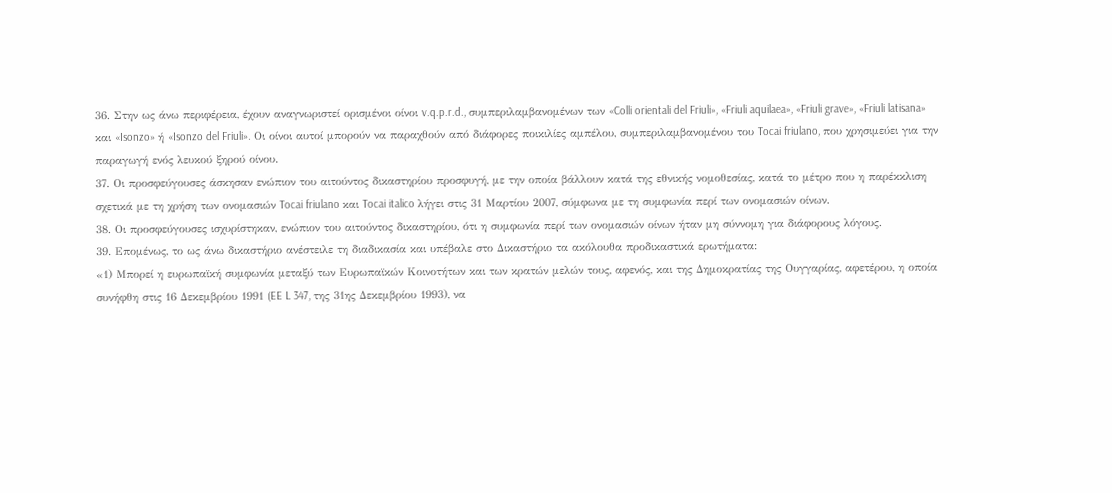36. Στην ως άνω περιφέρεια, έχουν αναγνωριστεί ορισμένοι οίνοι v.q.p.r.d., συμπεριλαμβανομένων των «Colli orientali del Friuli», «Friuli aquilaea», «Friuli grave», «Friuli latisana» και «Isonzo» ή «Isonzo del Friuli». Οι οίνοι αυτοί μπορούν να παραχθούν από διάφορες ποικιλίες αμπέλου, συμπεριλαμβανομένου του Tocai friulano, που χρησιμεύει για την παραγωγή ενός λευκού ξηρού οίνου.
37. Οι προσφεύγουσες άσκησαν ενώπιον του αιτούντος δικαστηρίου προσφυγή, με την οποία βάλλουν κατά της εθνικής νομοθεσίας, κατά το μέτρο που η παρέκκλιση σχετικά με τη χρήση των ονομασιών Tocai friulano και Tocai italico λήγει στις 31 Μαρτίου 2007, σύμφωνα με τη συμφωνία περί των ονομασιών οίνων.
38. Οι προσφεύγουσες ισχυρίστηκαν, ενώπιον του αιτούντος δικαστηρίου, ότι η συμφωνία περί των ονομασιών οίνων ήταν μη σύννομη για διάφορους λόγους.
39. Επομένως, το ως άνω δικαστήριο ανέστειλε τη διαδικασία και υπέβαλε στο Δικαστήριο τα ακόλουθα προδικαστικά ερωτήματα:
«1) Μπορεί η ευρωπαϊκή συμφωνία μεταξύ των Ευρωπαϊκών Κοινοτήτων και των κρατών μελών τους, αφενός, και της Δημοκρατίας της Ουγγαρίας, αφετέρου, η οποία συνήφθη στις 16 Δεκεμβρίου 1991 (EE L 347, της 31ης Δεκεμβρίου 1993), να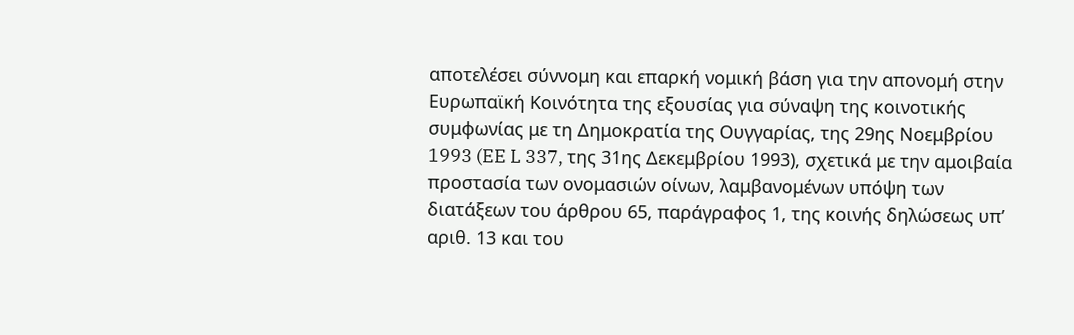αποτελέσει σύννομη και επαρκή νομική βάση για την απονομή στην Ευρωπαϊκή Κοινότητα της εξουσίας για σύναψη της κοινοτικής συμφωνίας με τη Δημοκρατία της Ουγγαρίας, της 29ης Νοεμβρίου 1993 (EE L 337, της 31ης Δεκεμβρίου 1993), σχετικά με την αμοιβαία προστασία των ονομασιών οίνων, λαμβανομένων υπόψη των διατάξεων του άρθρου 65, παράγραφος 1, της κοινής δηλώσεως υπ’ αριθ. 13 και του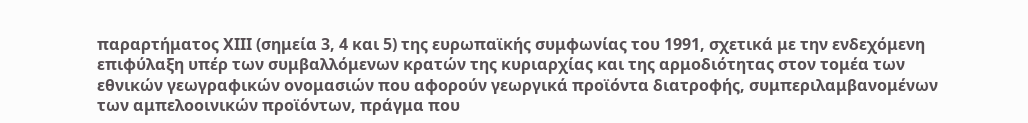παραρτήματος ΧΙΙΙ (σημεία 3, 4 και 5) της ευρωπαϊκής συμφωνίας του 1991, σχετικά με την ενδεχόμενη επιφύλαξη υπέρ των συμβαλλόμενων κρατών της κυριαρχίας και της αρμοδιότητας στον τομέα των εθνικών γεωγραφικών ονομασιών που αφορούν γεωργικά προϊόντα διατροφής, συμπεριλαμβανομένων των αμπελοοινικών προϊόντων, πράγμα που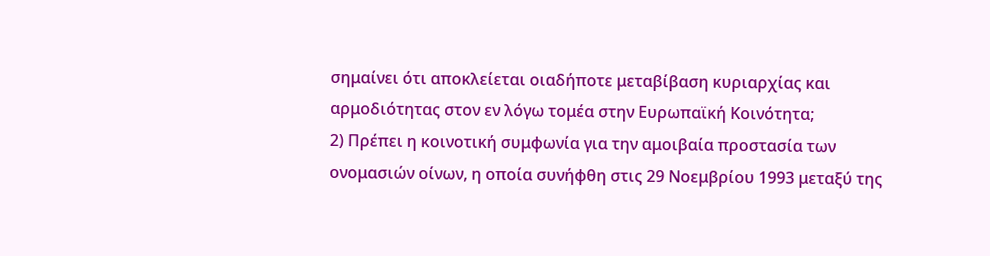σημαίνει ότι αποκλείεται οιαδήποτε μεταβίβαση κυριαρχίας και αρμοδιότητας στον εν λόγω τομέα στην Ευρωπαϊκή Κοινότητα;
2) Πρέπει η κοινοτική συμφωνία για την αμοιβαία προστασία των ονομασιών οίνων, η οποία συνήφθη στις 29 Νοεμβρίου 1993 μεταξύ της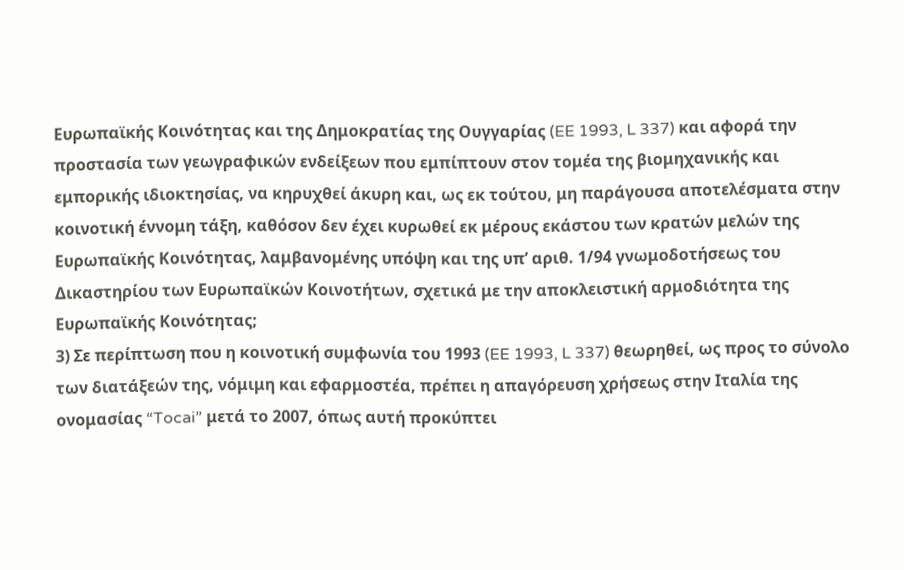Ευρωπαϊκής Κοινότητας και της Δημοκρατίας της Ουγγαρίας (EE 1993, L 337) και αφορά την προστασία των γεωγραφικών ενδείξεων που εμπίπτουν στον τομέα της βιομηχανικής και εμπορικής ιδιοκτησίας, να κηρυχθεί άκυρη και, ως εκ τούτου, μη παράγουσα αποτελέσματα στην κοινοτική έννομη τάξη, καθόσον δεν έχει κυρωθεί εκ μέρους εκάστου των κρατών μελών της Ευρωπαϊκής Κοινότητας, λαμβανομένης υπόψη και της υπ’ αριθ. 1/94 γνωμοδοτήσεως του Δικαστηρίου των Ευρωπαϊκών Κοινοτήτων, σχετικά με την αποκλειστική αρμοδιότητα της Ευρωπαϊκής Κοινότητας;
3) Σε περίπτωση που η κοινοτική συμφωνία του 1993 (EE 1993, L 337) θεωρηθεί, ως προς το σύνολο των διατάξεών της, νόμιμη και εφαρμοστέα, πρέπει η απαγόρευση χρήσεως στην Ιταλία της ονομασίας “Tocai” μετά το 2007, όπως αυτή προκύπτει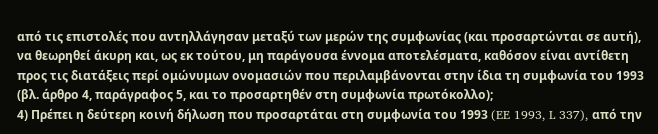από τις επιστολές που αντηλλάγησαν μεταξύ των μερών της συμφωνίας (και προσαρτώνται σε αυτή), να θεωρηθεί άκυρη και, ως εκ τούτου, μη παράγουσα έννομα αποτελέσματα, καθόσον είναι αντίθετη προς τις διατάξεις περί ομώνυμων ονομασιών που περιλαμβάνονται στην ίδια τη συμφωνία του 1993 (βλ. άρθρο 4, παράγραφος 5, και το προσαρτηθέν στη συμφωνία πρωτόκολλο);
4) Πρέπει η δεύτερη κοινή δήλωση που προσαρτάται στη συμφωνία του 1993 (EE 1993, L 337), από την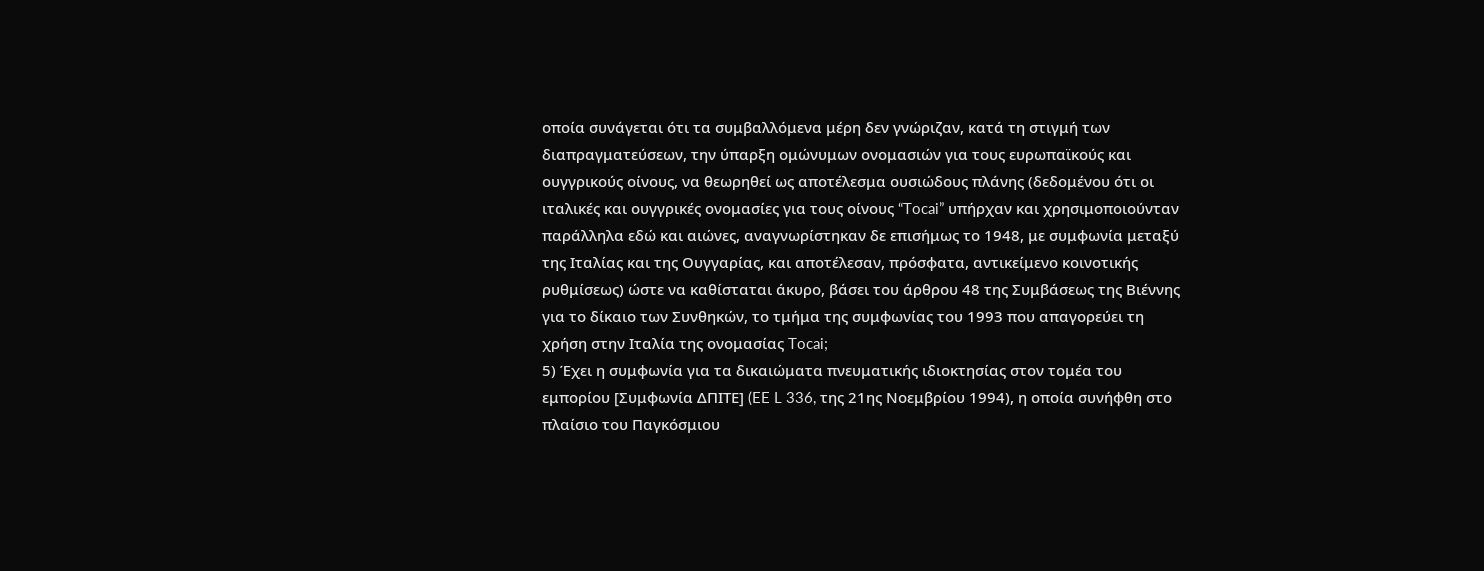οποία συνάγεται ότι τα συμβαλλόμενα μέρη δεν γνώριζαν, κατά τη στιγμή των διαπραγματεύσεων, την ύπαρξη ομώνυμων ονομασιών για τους ευρωπαϊκούς και ουγγρικούς οίνους, να θεωρηθεί ως αποτέλεσμα ουσιώδους πλάνης (δεδομένου ότι οι ιταλικές και ουγγρικές ονομασίες για τους οίνους “Tocai” υπήρχαν και χρησιμοποιούνταν παράλληλα εδώ και αιώνες, αναγνωρίστηκαν δε επισήμως το 1948, με συμφωνία μεταξύ της Ιταλίας και της Ουγγαρίας, και αποτέλεσαν, πρόσφατα, αντικείμενο κοινοτικής ρυθμίσεως) ώστε να καθίσταται άκυρο, βάσει του άρθρου 48 της Συμβάσεως της Βιέννης για το δίκαιο των Συνθηκών, το τμήμα της συμφωνίας του 1993 που απαγορεύει τη χρήση στην Ιταλία της ονομασίας Tocai;
5) Έχει η συμφωνία για τα δικαιώματα πνευματικής ιδιοκτησίας στον τομέα του εμπορίου [Συμφωνία ΔΠΙΤΕ] (EE L 336, της 21ης Νοεμβρίου 1994), η οποία συνήφθη στο πλαίσιο του Παγκόσμιου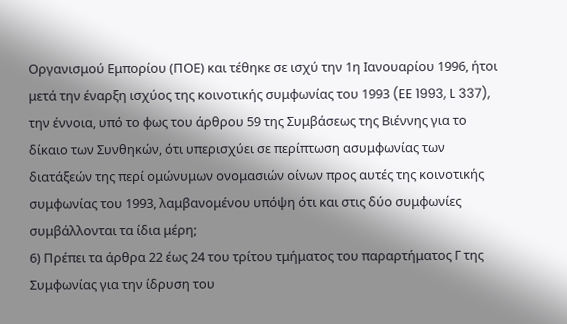Οργανισμού Εμπορίου (ΠΟΕ) και τέθηκε σε ισχύ την 1η Ιανουαρίου 1996, ήτοι μετά την έναρξη ισχύος της κοινοτικής συμφωνίας του 1993 (EE 1993, L 337), την έννοια, υπό το φως του άρθρου 59 της Συμβάσεως της Βιέννης για το δίκαιο των Συνθηκών, ότι υπερισχύει σε περίπτωση ασυμφωνίας των διατάξεών της περί ομώνυμων ονομασιών οίνων προς αυτές της κοινοτικής συμφωνίας του 1993, λαμβανομένου υπόψη ότι και στις δύο συμφωνίες συμβάλλονται τα ίδια μέρη;
6) Πρέπει τα άρθρα 22 έως 24 του τρίτου τμήματος του παραρτήματος Γ της Συμφωνίας για την ίδρυση του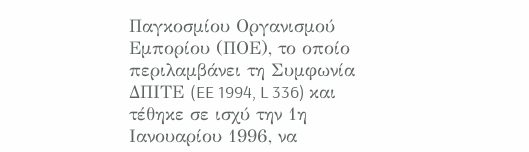Παγκοσμίου Οργανισμού Εμπορίου (ΠΟΕ), το οποίο περιλαμβάνει τη Συμφωνία ΔΠΙΤΕ (EE 1994, L 336) και τέθηκε σε ισχύ την 1η Ιανουαρίου 1996, να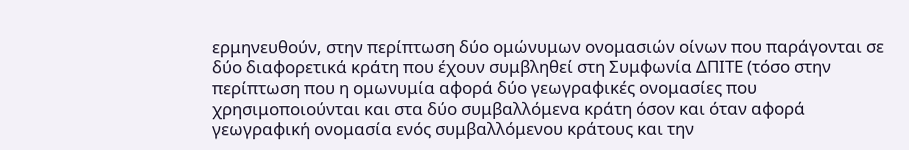ερμηνευθούν, στην περίπτωση δύο ομώνυμων ονομασιών οίνων που παράγονται σε δύο διαφορετικά κράτη που έχουν συμβληθεί στη Συμφωνία ΔΠΙΤΕ (τόσο στην περίπτωση που η ομωνυμία αφορά δύο γεωγραφικές ονομασίες που χρησιμοποιούνται και στα δύο συμβαλλόμενα κράτη όσον και όταν αφορά γεωγραφική ονομασία ενός συμβαλλόμενου κράτους και την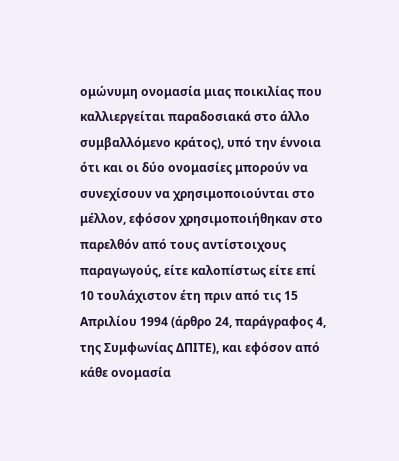ομώνυμη ονομασία μιας ποικιλίας που καλλιεργείται παραδοσιακά στο άλλο συμβαλλόμενο κράτος), υπό την έννοια ότι και οι δύο ονομασίες μπορούν να συνεχίσουν να χρησιμοποιούνται στο μέλλον, εφόσον χρησιμοποιήθηκαν στο παρελθόν από τους αντίστοιχους παραγωγούς, είτε καλοπίστως είτε επί 10 τουλάχιστον έτη πριν από τις 15 Απριλίου 1994 (άρθρο 24, παράγραφος 4, της Συμφωνίας ΔΠΙΤΕ), και εφόσον από κάθε ονομασία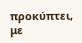προκύπτει, με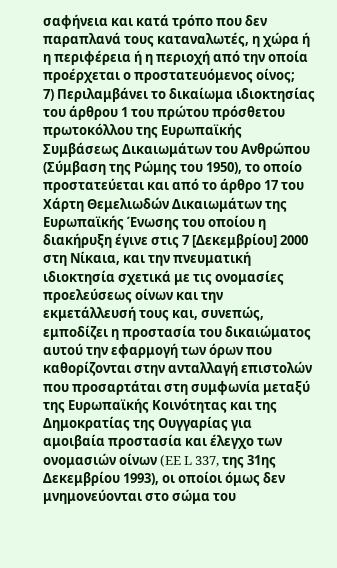σαφήνεια και κατά τρόπο που δεν παραπλανά τους καταναλωτές, η χώρα ή η περιφέρεια ή η περιοχή από την οποία προέρχεται ο προστατευόμενος οίνος;
7) Περιλαμβάνει το δικαίωμα ιδιοκτησίας του άρθρου 1 του πρώτου πρόσθετου πρωτοκόλλου της Ευρωπαϊκής Συμβάσεως Δικαιωμάτων του Ανθρώπου (Σύμβαση της Ρώμης του 1950), το οποίο προστατεύεται και από το άρθρο 17 του Χάρτη Θεμελιωδών Δικαιωμάτων της Ευρωπαϊκής Ένωσης του οποίου η διακήρυξη έγινε στις 7 [Δεκεμβρίου] 2000 στη Νίκαια, και την πνευματική ιδιοκτησία σχετικά με τις ονομασίες προελεύσεως οίνων και την εκμετάλλευσή τους και, συνεπώς, εμποδίζει η προστασία του δικαιώματος αυτού την εφαρμογή των όρων που καθορίζονται στην ανταλλαγή επιστολών που προσαρτάται στη συμφωνία μεταξύ της Ευρωπαϊκής Κοινότητας και της Δημοκρατίας της Ουγγαρίας για αμοιβαία προστασία και έλεγχο των ονομασιών οίνων (EE L 337, της 31ης Δεκεμβρίου 1993), οι οποίοι όμως δεν μνημονεύονται στο σώμα του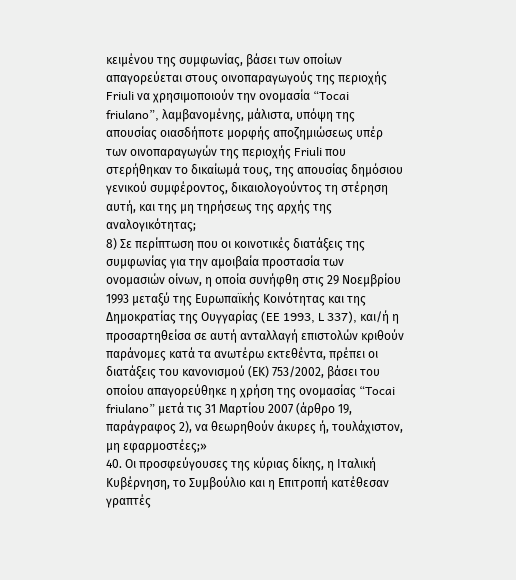κειμένου της συμφωνίας, βάσει των οποίων απαγορεύεται στους οινοπαραγωγούς της περιοχής Friuli να χρησιμοποιούν την ονομασία “Tocai friulano”, λαμβανομένης, μάλιστα, υπόψη της απουσίας οιασδήποτε μορφής αποζημιώσεως υπέρ των οινοπαραγωγών της περιοχής Friuli που στερήθηκαν το δικαίωμά τους, της απουσίας δημόσιου γενικού συμφέροντος, δικαιολογούντος τη στέρηση αυτή, και της μη τηρήσεως της αρχής της αναλογικότητας;
8) Σε περίπτωση που οι κοινοτικές διατάξεις της συμφωνίας για την αμοιβαία προστασία των ονομασιών οίνων, η οποία συνήφθη στις 29 Νοεμβρίου 1993 μεταξύ της Ευρωπαϊκής Κοινότητας και της Δημοκρατίας της Ουγγαρίας (EE 1993, L 337), και/ή η προσαρτηθείσα σε αυτή ανταλλαγή επιστολών κριθούν παράνομες κατά τα ανωτέρω εκτεθέντα, πρέπει οι διατάξεις του κανονισμού (ΕΚ) 753/2002, βάσει του οποίου απαγορεύθηκε η χρήση της ονομασίας “Tocai friulano” μετά τις 31 Μαρτίου 2007 (άρθρο 19, παράγραφος 2), να θεωρηθούν άκυρες ή, τουλάχιστον, μη εφαρμοστέες;»
40. Οι προσφεύγουσες της κύριας δίκης, η Ιταλική Κυβέρνηση, το Συμβούλιο και η Επιτροπή κατέθεσαν γραπτές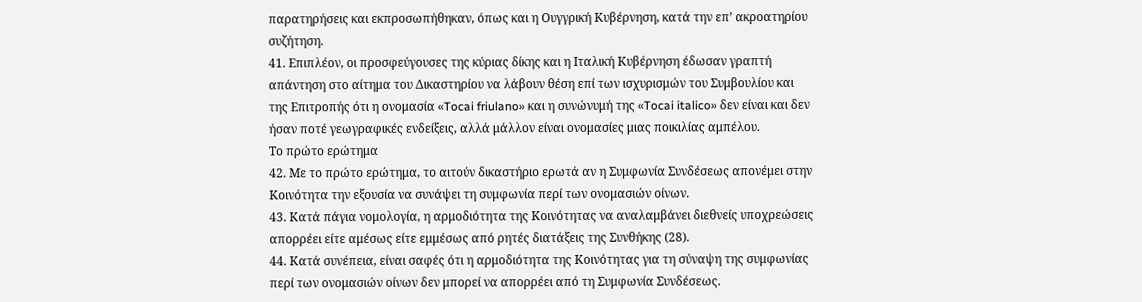παρατηρήσεις και εκπροσωπήθηκαν, όπως και η Ουγγρική Κυβέρνηση, κατά την επ’ ακροατηρίου συζήτηση.
41. Επιπλέον, οι προσφεύγουσες της κύριας δίκης και η Ιταλική Κυβέρνηση έδωσαν γραπτή απάντηση στο αίτημα του Δικαστηρίου να λάβουν θέση επί των ισχυρισμών του Συμβουλίου και της Επιτροπής ότι η ονομασία «Tocai friulano» και η συνώνυμή της «Tocai italico» δεν είναι και δεν ήσαν ποτέ γεωγραφικές ενδείξεις, αλλά μάλλον είναι ονομασίες μιας ποικιλίας αμπέλου.
Το πρώτο ερώτημα
42. Με το πρώτο ερώτημα, το αιτούν δικαστήριο ερωτά αν η Συμφωνία Συνδέσεως απονέμει στην Κοινότητα την εξουσία να συνάψει τη συμφωνία περί των ονομασιών οίνων.
43. Κατά πάγια νομολογία, η αρμοδιότητα της Κοινότητας να αναλαμβάνει διεθνείς υποχρεώσεις απορρέει είτε αμέσως είτε εμμέσως από ρητές διατάξεις της Συνθήκης (28).
44. Κατά συνέπεια, είναι σαφές ότι η αρμοδιότητα της Κοινότητας για τη σύναψη της συμφωνίας περί των ονομασιών οίνων δεν μπορεί να απορρέει από τη Συμφωνία Συνδέσεως.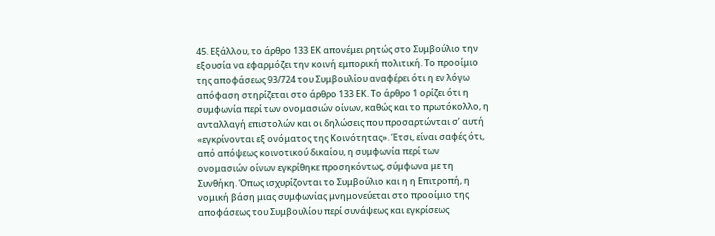45. Εξάλλου, το άρθρο 133 ΕΚ απονέμει ρητώς στο Συμβούλιο την εξουσία να εφαρμόζει την κοινή εμπορική πολιτική. Το προοίμιο της αποφάσεως 93/724 του Συμβουλίου αναφέρει ότι η εν λόγω απόφαση στηρίζεται στο άρθρο 133 ΕΚ. Το άρθρο 1 ορίζει ότι η συμφωνία περί των ονομασιών οίνων, καθώς και το πρωτόκολλο, η ανταλλαγή επιστολών και οι δηλώσεις που προσαρτώνται σ’ αυτή «εγκρίνονται εξ ονόματος της Κοινότητας». Έτσι, είναι σαφές ότι, από απόψεως κοινοτικού δικαίου, η συμφωνία περί των ονομασιών οίνων εγκρίθηκε προσηκόντως, σύμφωνα με τη Συνθήκη. Όπως ισχυρίζονται το Συμβούλιο και η η Επιτροπή, η νομική βάση μιας συμφωνίας μνημονεύεται στο προοίμιο της αποφάσεως του Συμβουλίου περί συνάψεως και εγκρίσεως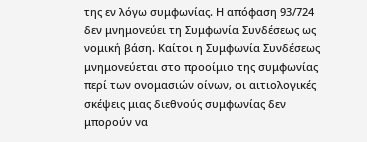της εν λόγω συμφωνίας. Η απόφαση 93/724 δεν μνημονεύει τη Συμφωνία Συνδέσεως ως νομική βάση. Καίτοι η Συμφωνία Συνδέσεως μνημονεύεται στο προοίμιο της συμφωνίας περί των ονομασιών οίνων, οι αιτιολογικές σκέψεις μιας διεθνούς συμφωνίας δεν μπορούν να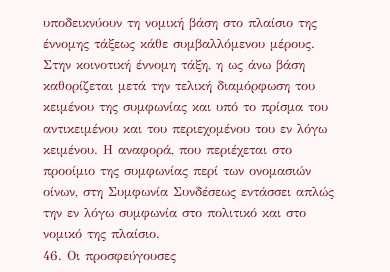υποδεικνύουν τη νομική βάση στο πλαίσιο της έννομης τάξεως κάθε συμβαλλόμενου μέρους. Στην κοινοτική έννομη τάξη, η ως άνω βάση καθορίζεται μετά την τελική διαμόρφωση του κειμένου της συμφωνίας και υπό το πρίσμα του αντικειμένου και του περιεχομένου του εν λόγω κειμένου. Η αναφορά, που περιέχεται στο προοίμιο της συμφωνίας περί των ονομασιών οίνων, στη Συμφωνία Συνδέσεως εντάσσει απλώς την εν λόγω συμφωνία στο πολιτικό και στο νομικό της πλαίσιο.
46. Οι προσφεύγουσες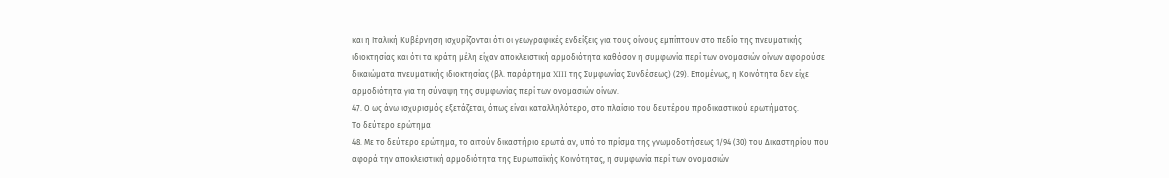και η Ιταλική Κυβέρνηση ισχυρίζονται ότι οι γεωγραφικές ενδείξεις για τους οίνους εμπίπτουν στο πεδίο της πνευματικής ιδιοκτησίας και ότι τα κράτη μέλη είχαν αποκλειστική αρμοδιότητα καθόσον η συμφωνία περί των ονομασιών οίνων αφορούσε δικαιώματα πνευματικής ιδιοκτησίας (βλ. παράρτημα XIII της Συμφωνίας Συνδέσεως) (29). Επομένως, η Κοινότητα δεν είχε αρμοδιότητα για τη σύναψη της συμφωνίας περί των ονομασιών οίνων.
47. Ο ως άνω ισχυρισμός εξετάζεται, όπως είναι καταλληλότερο, στο πλαίσιο του δευτέρου προδικαστικού ερωτήματος.
Το δεύτερο ερώτημα
48. Με το δεύτερο ερώτημα, το αιτούν δικαστήριο ερωτά αν, υπό το πρίσμα της γνωμοδοτήσεως 1/94 (30) του Δικαστηρίου που αφορά την αποκλειστική αρμοδιότητα της Ευρωπαϊκής Κοινότητας, η συμφωνία περί των ονομασιών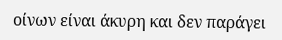οίνων είναι άκυρη και δεν παράγει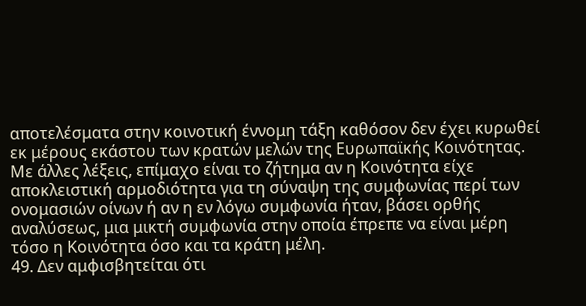αποτελέσματα στην κοινοτική έννομη τάξη καθόσον δεν έχει κυρωθεί εκ μέρους εκάστου των κρατών μελών της Ευρωπαϊκής Κοινότητας. Με άλλες λέξεις, επίμαχο είναι το ζήτημα αν η Κοινότητα είχε αποκλειστική αρμοδιότητα για τη σύναψη της συμφωνίας περί των ονομασιών οίνων ή αν η εν λόγω συμφωνία ήταν, βάσει ορθής αναλύσεως, μια μικτή συμφωνία στην οποία έπρεπε να είναι μέρη τόσο η Κοινότητα όσο και τα κράτη μέλη.
49. Δεν αμφισβητείται ότι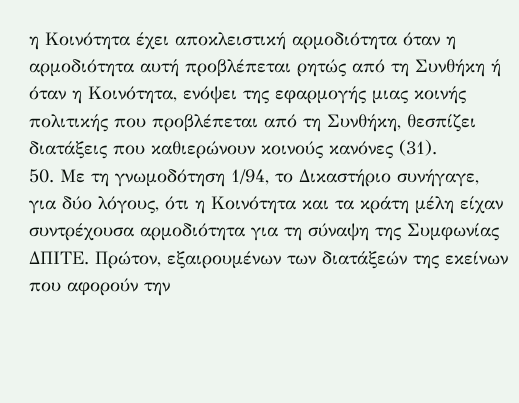η Κοινότητα έχει αποκλειστική αρμοδιότητα όταν η αρμοδιότητα αυτή προβλέπεται ρητώς από τη Συνθήκη ή όταν η Κοινότητα, ενόψει της εφαρμογής μιας κοινής πολιτικής που προβλέπεται από τη Συνθήκη, θεσπίζει διατάξεις που καθιερώνουν κοινούς κανόνες (31).
50. Με τη γνωμοδότηση 1/94, το Δικαστήριο συνήγαγε, για δύο λόγους, ότι η Κοινότητα και τα κράτη μέλη είχαν συντρέχουσα αρμοδιότητα για τη σύναψη της Συμφωνίας ΔΠΙΤΕ. Πρώτον, εξαιρουμένων των διατάξεών της εκείνων που αφορούν την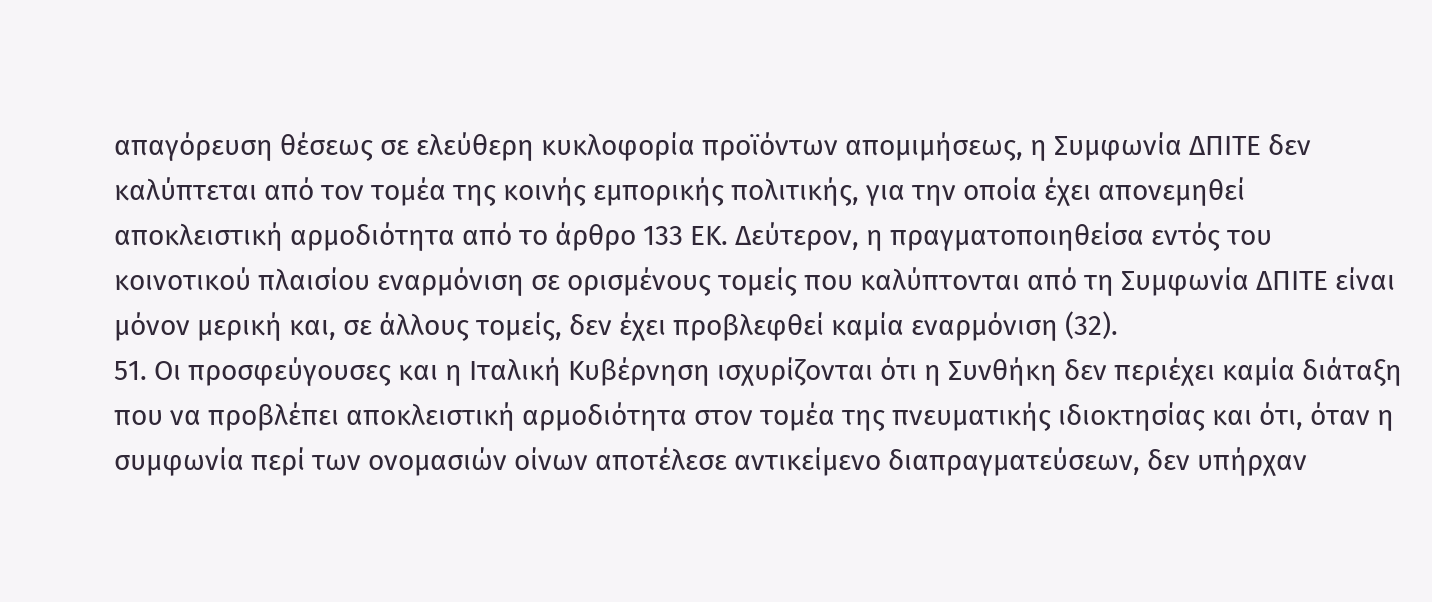απαγόρευση θέσεως σε ελεύθερη κυκλοφορία προϊόντων απομιμήσεως, η Συμφωνία ΔΠΙΤΕ δεν καλύπτεται από τον τομέα της κοινής εμπορικής πολιτικής, για την οποία έχει απονεμηθεί αποκλειστική αρμοδιότητα από το άρθρο 133 ΕΚ. Δεύτερον, η πραγματοποιηθείσα εντός του κοινοτικού πλαισίου εναρμόνιση σε ορισμένους τομείς που καλύπτονται από τη Συμφωνία ΔΠΙΤΕ είναι μόνον μερική και, σε άλλους τομείς, δεν έχει προβλεφθεί καμία εναρμόνιση (32).
51. Οι προσφεύγουσες και η Ιταλική Κυβέρνηση ισχυρίζονται ότι η Συνθήκη δεν περιέχει καμία διάταξη που να προβλέπει αποκλειστική αρμοδιότητα στον τομέα της πνευματικής ιδιοκτησίας και ότι, όταν η συμφωνία περί των ονομασιών οίνων αποτέλεσε αντικείμενο διαπραγματεύσεων, δεν υπήρχαν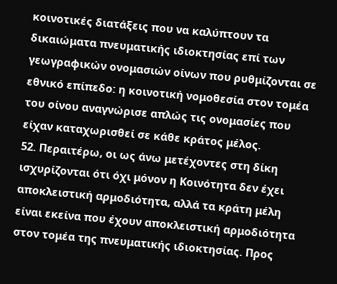κοινοτικές διατάξεις που να καλύπτουν τα δικαιώματα πνευματικής ιδιοκτησίας επί των γεωγραφικών ονομασιών οίνων που ρυθμίζονται σε εθνικό επίπεδο: η κοινοτική νομοθεσία στον τομέα του οίνου αναγνώρισε απλώς τις ονομασίες που είχαν καταχωρισθεί σε κάθε κράτος μέλος.
52. Περαιτέρω, οι ως άνω μετέχοντες στη δίκη ισχυρίζονται ότι όχι μόνον η Κοινότητα δεν έχει αποκλειστική αρμοδιότητα, αλλά τα κράτη μέλη είναι εκείνα που έχουν αποκλειστική αρμοδιότητα στον τομέα της πνευματικής ιδιοκτησίας. Προς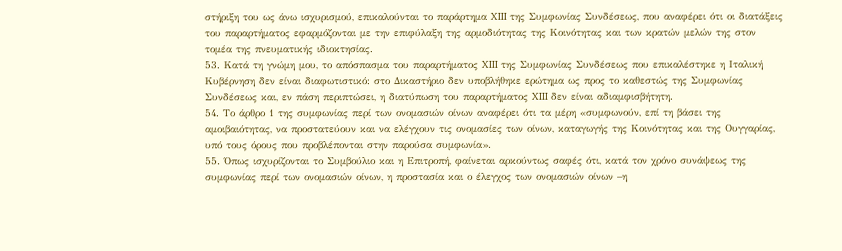στήριξη του ως άνω ισχυρισμού, επικαλούνται το παράρτημα XIII της Συμφωνίας Συνδέσεως, που αναφέρει ότι οι διατάξεις του παραρτήματος εφαρμόζονται με την επιφύλαξη της αρμοδιότητας της Κοινότητας και των κρατών μελών της στον τομέα της πνευματικής ιδιοκτησίας.
53. Κατά τη γνώμη μου, το απόσπασμα του παραρτήματος XIII της Συμφωνίας Συνδέσεως που επικαλέστηκε η Ιταλική Κυβέρνηση δεν είναι διαφωτιστικό: στο Δικαστήριο δεν υποβλήθηκε ερώτημα ως προς το καθεστώς της Συμφωνίας Συνδέσεως και, εν πάση περιπτώσει, η διατύπωση του παραρτήματος XIII δεν είναι αδιαμφισβήτητη.
54. Το άρθρο 1 της συμφωνίας περί των ονομασιών οίνων αναφέρει ότι τα μέρη «συμφωνούν, επί τη βάσει της αμοιβαιότητας, να προστατεύουν και να ελέγχουν τις ονομασίες των οίνων, καταγωγής της Κοινότητας και της Ουγγαρίας, υπό τους όρους που προβλέπονται στην παρούσα συμφωνία».
55. Όπως ισχυρίζονται το Συμβούλιο και η Επιτροπή, φαίνεται αρκούντως σαφές ότι, κατά τον χρόνο συνάψεως της συμφωνίας περί των ονομασιών οίνων, η προστασία και ο έλεγχος των ονομασιών οίνων –η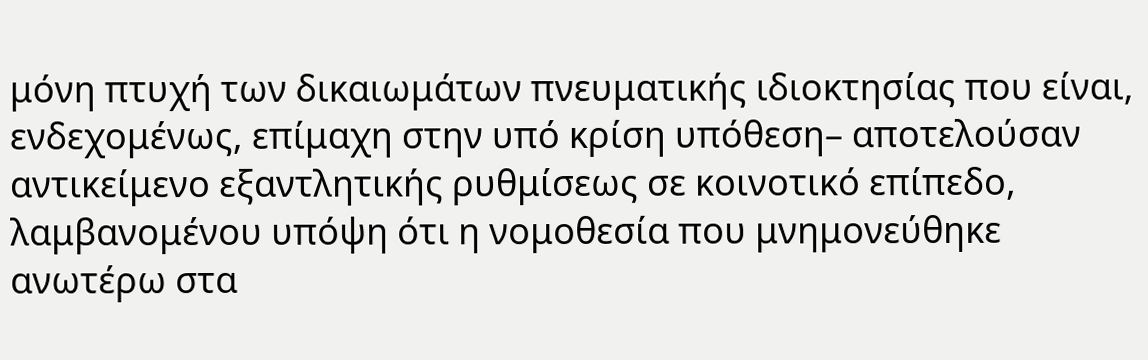μόνη πτυχή των δικαιωμάτων πνευματικής ιδιοκτησίας που είναι, ενδεχομένως, επίμαχη στην υπό κρίση υπόθεση– αποτελούσαν αντικείμενο εξαντλητικής ρυθμίσεως σε κοινοτικό επίπεδο, λαμβανομένου υπόψη ότι η νομοθεσία που μνημονεύθηκε ανωτέρω στα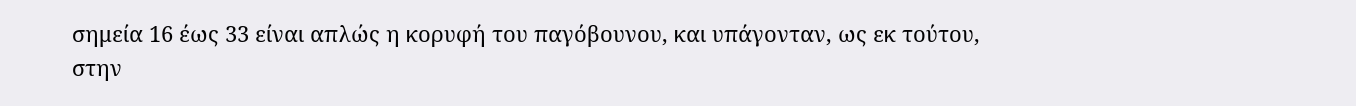σημεία 16 έως 33 είναι απλώς η κορυφή του παγόβουνου, και υπάγονταν, ως εκ τούτου, στην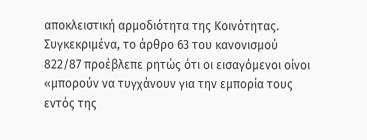αποκλειστική αρμοδιότητα της Κοινότητας. Συγκεκριμένα, το άρθρο 63 του κανονισμού 822/87 προέβλεπε ρητώς ότι οι εισαγόμενοι οίνοι «μπορούν να τυγχάνουν για την εμπορία τους εντός της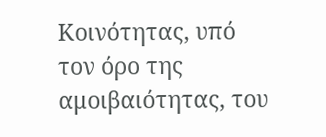Κοινότητας, υπό τον όρο της αμοιβαιότητας, του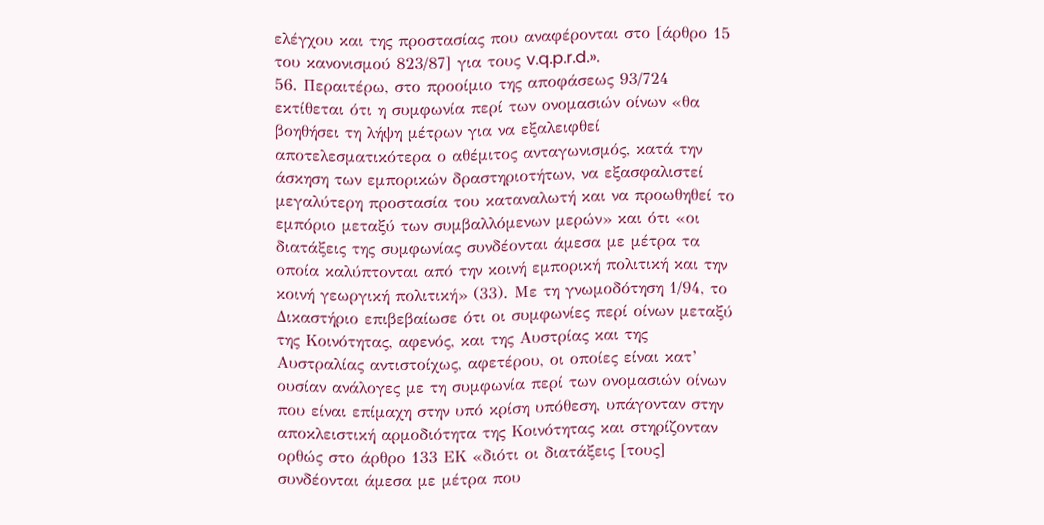ελέγχου και της προστασίας που αναφέρονται στο [άρθρο 15 του κανονισμού 823/87] για τους v.q.p.r.d.».
56. Περαιτέρω, στο προοίμιο της αποφάσεως 93/724 εκτίθεται ότι η συμφωνία περί των ονομασιών οίνων «θα βοηθήσει τη λήψη μέτρων για να εξαλειφθεί αποτελεσματικότερα ο αθέμιτος ανταγωνισμός, κατά την άσκηση των εμπορικών δραστηριοτήτων, να εξασφαλιστεί μεγαλύτερη προστασία του καταναλωτή και να προωθηθεί το εμπόριο μεταξύ των συμβαλλόμενων μερών» και ότι «οι διατάξεις της συμφωνίας συνδέονται άμεσα με μέτρα τα οποία καλύπτονται από την κοινή εμπορική πολιτική και την κοινή γεωργική πολιτική» (33). Με τη γνωμοδότηση 1/94, το Δικαστήριο επιβεβαίωσε ότι οι συμφωνίες περί οίνων μεταξύ της Κοινότητας, αφενός, και της Αυστρίας και της Αυστραλίας αντιστοίχως, αφετέρου, οι οποίες είναι κατ’ ουσίαν ανάλογες με τη συμφωνία περί των ονομασιών οίνων που είναι επίμαχη στην υπό κρίση υπόθεση, υπάγονταν στην αποκλειστική αρμοδιότητα της Κοινότητας και στηρίζονταν ορθώς στο άρθρο 133 ΕΚ «διότι οι διατάξεις [τους] συνδέονται άμεσα με μέτρα που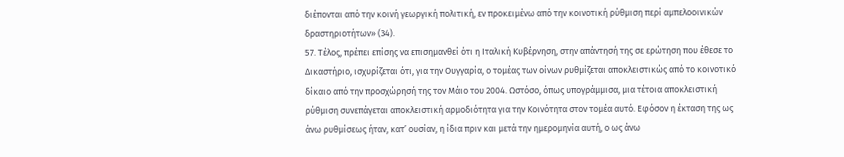διέπονται από την κοινή γεωργική πολιτική, εν προκειμένω από την κοινοτική ρύθμιση περί αμπελοοινικών δραστηριοτήτων» (34).
57. Τέλος, πρέπει επίσης να επισημανθεί ότι η Ιταλική Κυβέρνηση, στην απάντησή της σε ερώτηση που έθεσε το Δικαστήριο, ισχυρίζεται ότι, για την Ουγγαρία, ο τομέας των οίνων ρυθμίζεται αποκλειστικώς από το κοινοτικό δίκαιο από την προσχώρησή της τον Μάιο του 2004. Ωστόσο, όπως υπογράμμισα, μια τέτοια αποκλειστική ρύθμιση συνεπάγεται αποκλειστική αρμοδιότητα για την Κοινότητα στον τομέα αυτό. Εφόσον η έκταση της ως άνω ρυθμίσεως ήταν, κατ’ ουσίαν, η ίδια πριν και μετά την ημερομηνία αυτή, ο ως άνω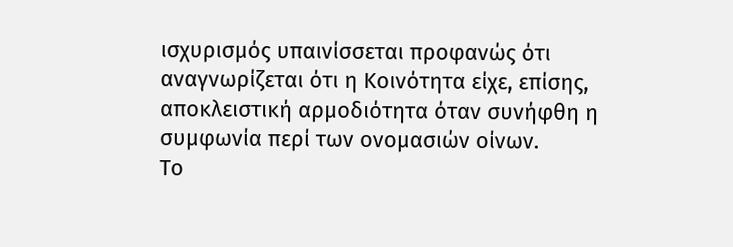ισχυρισμός υπαινίσσεται προφανώς ότι αναγνωρίζεται ότι η Κοινότητα είχε, επίσης, αποκλειστική αρμοδιότητα όταν συνήφθη η συμφωνία περί των ονομασιών οίνων.
Το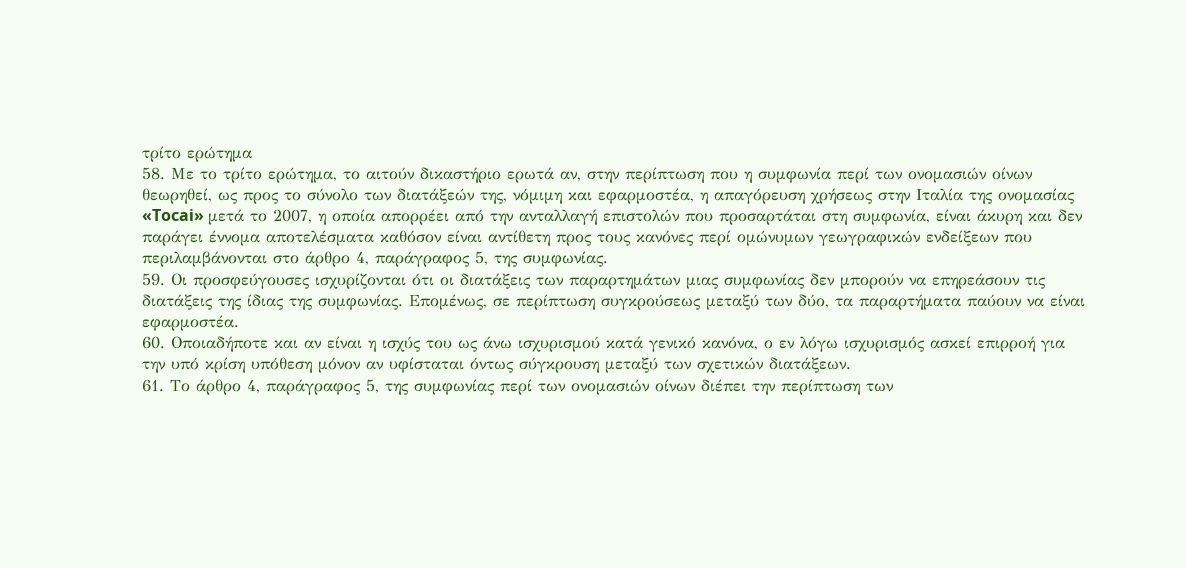τρίτο ερώτημα
58. Με το τρίτο ερώτημα, το αιτούν δικαστήριο ερωτά αν, στην περίπτωση που η συμφωνία περί των ονομασιών οίνων θεωρηθεί, ως προς το σύνολο των διατάξεών της, νόμιμη και εφαρμοστέα, η απαγόρευση χρήσεως στην Ιταλία της ονομασίας «Tocai» μετά το 2007, η οποία απορρέει από την ανταλλαγή επιστολών που προσαρτάται στη συμφωνία, είναι άκυρη και δεν παράγει έννομα αποτελέσματα καθόσον είναι αντίθετη προς τους κανόνες περί ομώνυμων γεωγραφικών ενδείξεων που περιλαμβάνονται στο άρθρο 4, παράγραφος 5, της συμφωνίας.
59. Οι προσφεύγουσες ισχυρίζονται ότι οι διατάξεις των παραρτημάτων μιας συμφωνίας δεν μπορούν να επηρεάσουν τις διατάξεις της ίδιας της συμφωνίας. Επομένως, σε περίπτωση συγκρούσεως μεταξύ των δύο, τα παραρτήματα παύουν να είναι εφαρμοστέα.
60. Οποιαδήποτε και αν είναι η ισχύς του ως άνω ισχυρισμού κατά γενικό κανόνα, ο εν λόγω ισχυρισμός ασκεί επιρροή για την υπό κρίση υπόθεση μόνον αν υφίσταται όντως σύγκρουση μεταξύ των σχετικών διατάξεων.
61. Το άρθρο 4, παράγραφος 5, της συμφωνίας περί των ονομασιών οίνων διέπει την περίπτωση των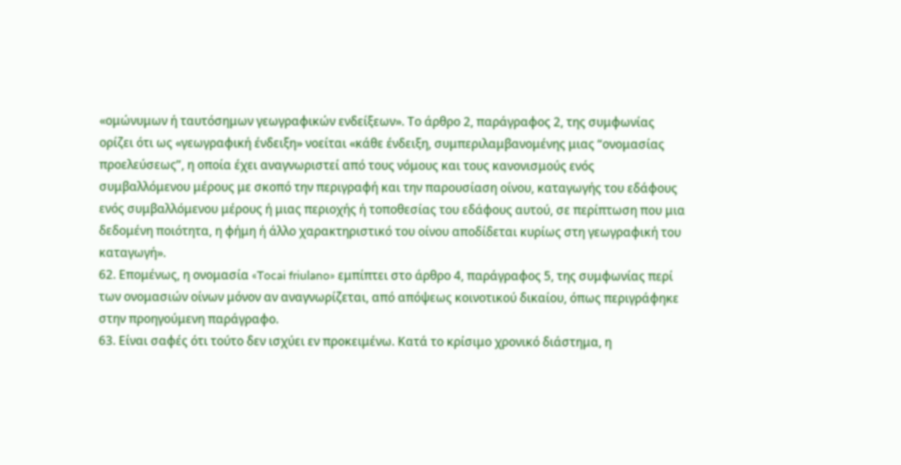«ομώνυμων ή ταυτόσημων γεωγραφικών ενδείξεων». Το άρθρο 2, παράγραφος 2, της συμφωνίας ορίζει ότι ως «γεωγραφική ένδειξη» νοείται «κάθε ένδειξη, συμπεριλαμβανομένης μιας “ονομασίας προελεύσεως”, η οποία έχει αναγνωριστεί από τους νόμους και τους κανονισμούς ενός συμβαλλόμενου μέρους με σκοπό την περιγραφή και την παρουσίαση οίνου, καταγωγής του εδάφους ενός συμβαλλόμενου μέρους ή μιας περιοχής ή τοποθεσίας του εδάφους αυτού, σε περίπτωση που μια δεδομένη ποιότητα, η φήμη ή άλλο χαρακτηριστικό του οίνου αποδίδεται κυρίως στη γεωγραφική του καταγωγή».
62. Επομένως, η ονομασία «Tocai friulano» εμπίπτει στο άρθρο 4, παράγραφος 5, της συμφωνίας περί των ονομασιών οίνων μόνον αν αναγνωρίζεται, από απόψεως κοινοτικού δικαίου, όπως περιγράφηκε στην προηγούμενη παράγραφο.
63. Είναι σαφές ότι τούτο δεν ισχύει εν προκειμένω. Κατά το κρίσιμο χρονικό διάστημα, η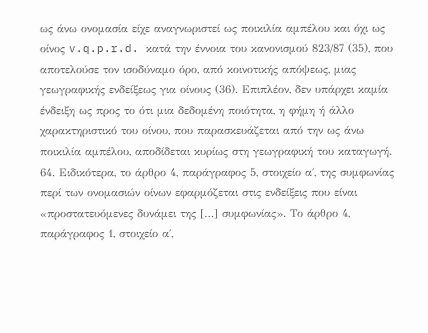ως άνω ονομασία είχε αναγνωριστεί ως ποικιλία αμπέλου και όχι ως οίνος v.q.p.r.d. κατά την έννοια του κανονισμού 823/87 (35), που αποτελούσε τον ισοδύναμο όρο, από κοινοτικής απόψεως, μιας γεωγραφικής ενδείξεως για οίνους (36). Επιπλέον, δεν υπάρχει καμία ένδειξη ως προς το ότι μια δεδομένη ποιότητα, η φήμη ή άλλο χαρακτηριστικό του οίνου, που παρασκευάζεται από την ως άνω ποικιλία αμπέλου, αποδίδεται κυρίως στη γεωγραφική του καταγωγή.
64. Ειδικότερα, το άρθρο 4, παράγραφος 5, στοιχείο α΄, της συμφωνίας περί των ονομασιών οίνων εφαρμόζεται στις ενδείξεις που είναι «προστατευόμενες δυνάμει της […] συμφωνίας». Το άρθρο 4, παράγραφος 1, στοιχείο α΄,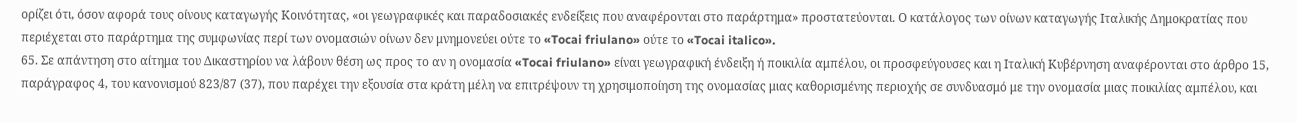ορίζει ότι, όσον αφορά τους οίνους καταγωγής Κοινότητας, «οι γεωγραφικές και παραδοσιακές ενδείξεις που αναφέρονται στο παράρτημα» προστατεύονται. Ο κατάλογος των οίνων καταγωγής Ιταλικής Δημοκρατίας που περιέχεται στο παράρτημα της συμφωνίας περί των ονομασιών οίνων δεν μνημονεύει ούτε το «Tocai friulano» ούτε το «Tocai italico».
65. Σε απάντηση στο αίτημα του Δικαστηρίου να λάβουν θέση ως προς το αν η ονομασία «Tocai friulano» είναι γεωγραφική ένδειξη ή ποικιλία αμπέλου, οι προσφεύγουσες και η Ιταλική Κυβέρνηση αναφέρονται στο άρθρο 15, παράγραφος 4, του κανονισμού 823/87 (37), που παρέχει την εξουσία στα κράτη μέλη να επιτρέψουν τη χρησιμοποίηση της ονομασίας μιας καθορισμένης περιοχής σε συνδυασμό με την ονομασία μιας ποικιλίας αμπέλου, και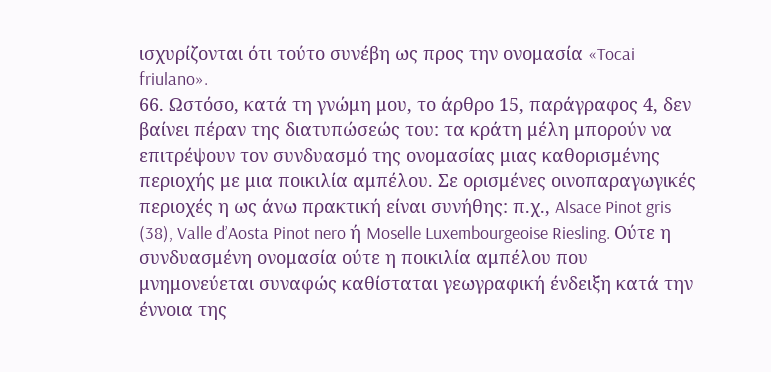ισχυρίζονται ότι τούτο συνέβη ως προς την ονομασία «Tocai friulano».
66. Ωστόσο, κατά τη γνώμη μου, το άρθρο 15, παράγραφος 4, δεν βαίνει πέραν της διατυπώσεώς του: τα κράτη μέλη μπορούν να επιτρέψουν τον συνδυασμό της ονομασίας μιας καθορισμένης περιοχής με μια ποικιλία αμπέλου. Σε ορισμένες οινοπαραγωγικές περιοχές η ως άνω πρακτική είναι συνήθης: π.χ., Alsace Pinot gris (38), Valle d’Aosta Pinot nero ή Moselle Luxembourgeoise Riesling. Ούτε η συνδυασμένη ονομασία ούτε η ποικιλία αμπέλου που μνημονεύεται συναφώς καθίσταται γεωγραφική ένδειξη κατά την έννοια της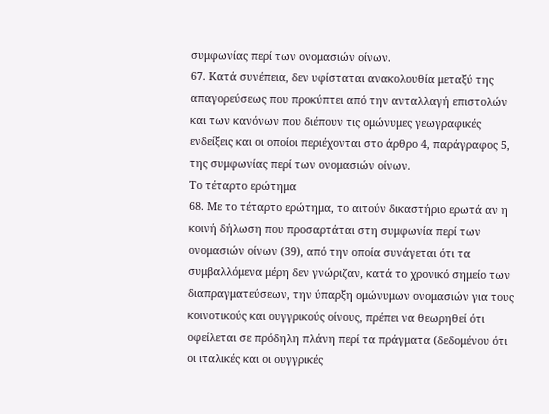συμφωνίας περί των ονομασιών οίνων.
67. Κατά συνέπεια, δεν υφίσταται ανακολουθία μεταξύ της απαγορεύσεως που προκύπτει από την ανταλλαγή επιστολών και των κανόνων που διέπουν τις ομώνυμες γεωγραφικές ενδείξεις και οι οποίοι περιέχονται στο άρθρο 4, παράγραφος 5, της συμφωνίας περί των ονομασιών οίνων.
Το τέταρτο ερώτημα
68. Με το τέταρτο ερώτημα, το αιτούν δικαστήριο ερωτά αν η κοινή δήλωση που προσαρτάται στη συμφωνία περί των ονομασιών οίνων (39), από την οποία συνάγεται ότι τα συμβαλλόμενα μέρη δεν γνώριζαν, κατά το χρονικό σημείο των διαπραγματεύσεων, την ύπαρξη ομώνυμων ονομασιών για τους κοινοτικούς και ουγγρικούς οίνους, πρέπει να θεωρηθεί ότι οφείλεται σε πρόδηλη πλάνη περί τα πράγματα (δεδομένου ότι οι ιταλικές και οι ουγγρικές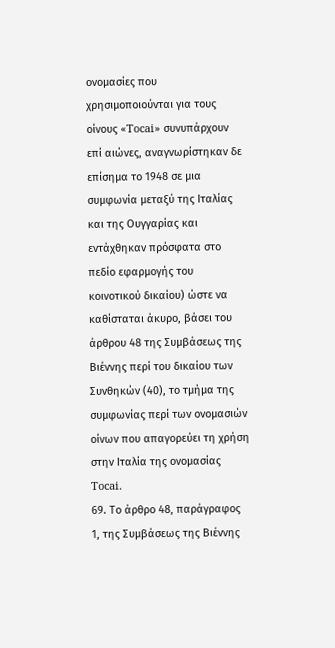ονομασίες που χρησιμοποιούνται για τους οίνους «Tocai» συνυπάρχουν επί αιώνες, αναγνωρίστηκαν δε επίσημα το 1948 σε μια συμφωνία μεταξύ της Ιταλίας και της Ουγγαρίας και εντάχθηκαν πρόσφατα στο πεδίο εφαρμογής του κοινοτικού δικαίου) ώστε να καθίσταται άκυρο, βάσει του άρθρου 48 της Συμβάσεως της Βιέννης περί του δικαίου των Συνθηκών (40), το τμήμα της συμφωνίας περί των ονομασιών οίνων που απαγορεύει τη χρήση στην Ιταλία της ονομασίας Tocai.
69. Το άρθρο 48, παράγραφος 1, της Συμβάσεως της Βιέννης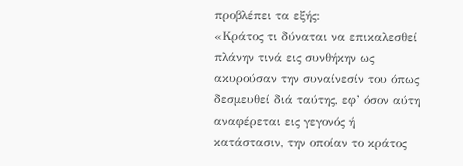προβλέπει τα εξής:
«Κράτος τι δύναται να επικαλεσθεί πλάνην τινά εις συνθήκην ως ακυρούσαν την συναίνεσίν του όπως δεσμευθεί διά ταύτης, εφ’ όσον αύτη αναφέρεται εις γεγονός ή κατάστασιν, την οποίαν το κράτος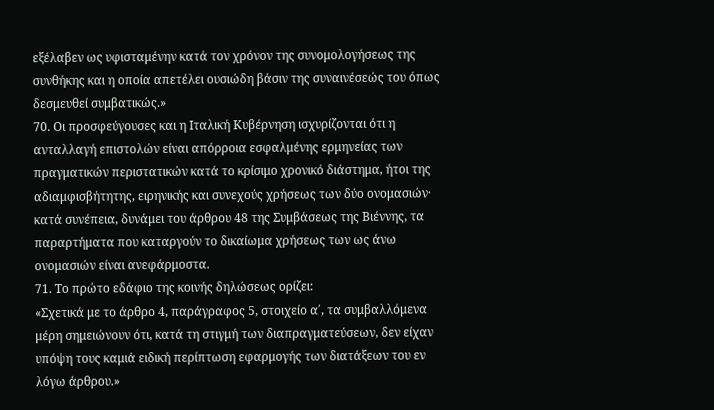εξέλαβεν ως υφισταμένην κατά τον χρόνον της συνομολογήσεως της συνθήκης και η οποία απετέλει ουσιώδη βάσιν της συναινέσεώς του όπως δεσμευθεί συμβατικώς.»
70. Οι προσφεύγουσες και η Ιταλική Κυβέρνηση ισχυρίζονται ότι η ανταλλαγή επιστολών είναι απόρροια εσφαλμένης ερμηνείας των πραγματικών περιστατικών κατά το κρίσιμο χρονικό διάστημα, ήτοι της αδιαμφισβήτητης, ειρηνικής και συνεχούς χρήσεως των δύο ονομασιών· κατά συνέπεια, δυνάμει του άρθρου 48 της Συμβάσεως της Βιέννης, τα παραρτήματα που καταργούν το δικαίωμα χρήσεως των ως άνω ονομασιών είναι ανεφάρμοστα.
71. Το πρώτο εδάφιο της κοινής δηλώσεως ορίζει:
«Σχετικά με το άρθρο 4, παράγραφος 5, στοιχείο α΄, τα συμβαλλόμενα μέρη σημειώνουν ότι, κατά τη στιγμή των διαπραγματεύσεων, δεν είχαν υπόψη τους καμιά ειδική περίπτωση εφαρμογής των διατάξεων του εν λόγω άρθρου.»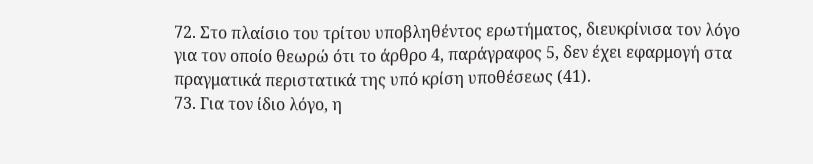72. Στο πλαίσιο του τρίτου υποβληθέντος ερωτήματος, διευκρίνισα τον λόγο για τον οποίο θεωρώ ότι το άρθρο 4, παράγραφος 5, δεν έχει εφαρμογή στα πραγματικά περιστατικά της υπό κρίση υποθέσεως (41).
73. Για τον ίδιο λόγο, η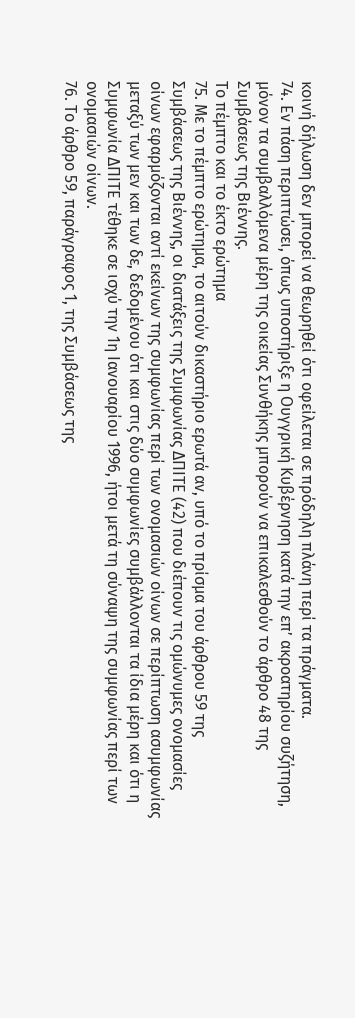κοινή δήλωση δεν μπορεί να θεωρηθεί ότι οφείλεται σε πρόδηλη πλάνη περί τα πράγματα.
74. Εν πάση περιπτώσει, όπως υποστήριξε η Ουγγρική Κυβέρνηση κατά την επ’ ακροατηρίου συζήτηση, μόνον τα συμβαλλόμενα μέρη της οικείας Συνθήκης μπορούν να επικαλεσθούν το άρθρο 48 της Συμβάσεως της Βιέννης.
Το πέμπτο και το έκτο ερώτημα
75. Με το πέμπτο ερώτημα, το αιτούν δικαστήριο ερωτά αν, υπό το πρίσμα του άρθρου 59 της Συμβάσεως της Βιέννης, οι διατάξεις της Συμφωνίας ΔΠΙΤΕ (42) που διέπουν τις ομώνυμες ονομασίες οίνων εφαρμόζονται αντί εκείνων της συμφωνίας περί των ονομασιών οίνων σε περίπτωση ασυμφωνίας μεταξύ των μεν και των δε, δεδομένου ότι και στις δύο συμφωνίες συμβάλλονται τα ίδια μέρη και ότι η Συμφωνία ΔΠΙΤΕ τέθηκε σε ισχύ την 1η Ιανουαρίου 1996, ήτοι μετά τη σύναψη της συμφωνίας περί των ονομασιών οίνων.
76. Το άρθρο 59, παράγραφος 1, της Συμβάσεως της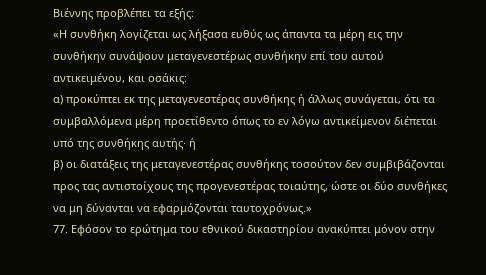Βιέννης προβλέπει τα εξής:
«Η συνθήκη λογίζεται ως λήξασα ευθύς ως άπαντα τα μέρη εις την συνθήκην συνάψουν μεταγενεστέρως συνθήκην επί του αυτού αντικειμένου, και οσάκις:
α) προκύπτει εκ της μεταγενεστέρας συνθήκης ή άλλως συνάγεται, ότι τα συμβαλλόμενα μέρη προετίθεντο όπως το εν λόγω αντικείμενον διέπεται υπό της συνθήκης αυτής· ή
β) οι διατάξεις της μεταγενεστέρας συνθήκης τοσούτον δεν συμβιβάζονται προς τας αντιστοίχους της προγενεστέρας τοιαύτης, ώστε οι δύο συνθήκες να μη δύνανται να εφαρμόζονται ταυτοχρόνως.»
77. Εφόσον το ερώτημα του εθνικού δικαστηρίου ανακύπτει μόνον στην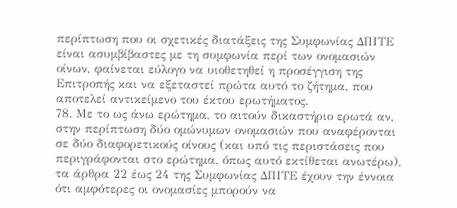περίπτωση που οι σχετικές διατάξεις της Συμφωνίας ΔΠΙΤΕ είναι ασυμβίβαστες με τη συμφωνία περί των ονομασιών οίνων, φαίνεται εύλογο να υιοθετηθεί η προσέγγιση της Επιτροπής και να εξεταστεί πρώτα αυτό το ζήτημα, που αποτελεί αντικείμενο του έκτου ερωτήματος.
78. Με το ως άνω ερώτημα, το αιτούν δικαστήριο ερωτά αν, στην περίπτωση δύο ομώνυμων ονομασιών που αναφέρονται σε δύο διαφορετικούς οίνους (και υπό τις περιστάσεις που περιγράφονται στο ερώτημα, όπως αυτό εκτίθεται ανωτέρω), τα άρθρα 22 έως 24 της Συμφωνίας ΔΠΙΤΕ έχουν την έννοια ότι αμφότερες οι ονομασίες μπορούν να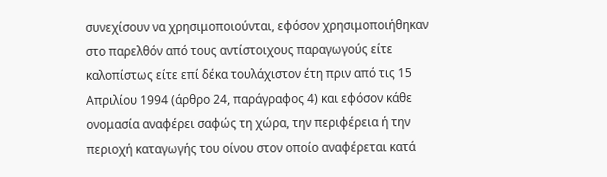συνεχίσουν να χρησιμοποιούνται, εφόσον χρησιμοποιήθηκαν στο παρελθόν από τους αντίστοιχους παραγωγούς είτε καλοπίστως είτε επί δέκα τουλάχιστον έτη πριν από τις 15 Απριλίου 1994 (άρθρο 24, παράγραφος 4) και εφόσον κάθε ονομασία αναφέρει σαφώς τη χώρα, την περιφέρεια ή την περιοχή καταγωγής του οίνου στον οποίο αναφέρεται κατά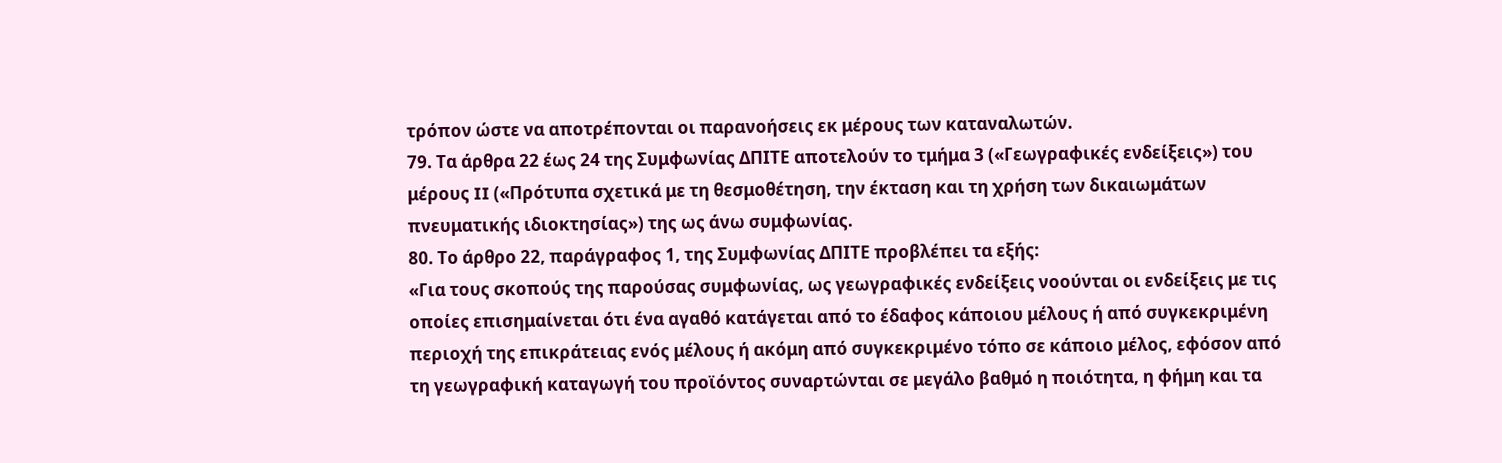τρόπον ώστε να αποτρέπονται οι παρανοήσεις εκ μέρους των καταναλωτών.
79. Τα άρθρα 22 έως 24 της Συμφωνίας ΔΠΙΤΕ αποτελούν το τμήμα 3 («Γεωγραφικές ενδείξεις») του μέρους II («Πρότυπα σχετικά με τη θεσμοθέτηση, την έκταση και τη χρήση των δικαιωμάτων πνευματικής ιδιοκτησίας») της ως άνω συμφωνίας.
80. Το άρθρο 22, παράγραφος 1, της Συμφωνίας ΔΠΙΤΕ προβλέπει τα εξής:
«Για τους σκοπούς της παρούσας συμφωνίας, ως γεωγραφικές ενδείξεις νοούνται οι ενδείξεις με τις οποίες επισημαίνεται ότι ένα αγαθό κατάγεται από το έδαφος κάποιου μέλους ή από συγκεκριμένη περιοχή της επικράτειας ενός μέλους ή ακόμη από συγκεκριμένο τόπο σε κάποιο μέλος, εφόσον από τη γεωγραφική καταγωγή του προϊόντος συναρτώνται σε μεγάλο βαθμό η ποιότητα, η φήμη και τα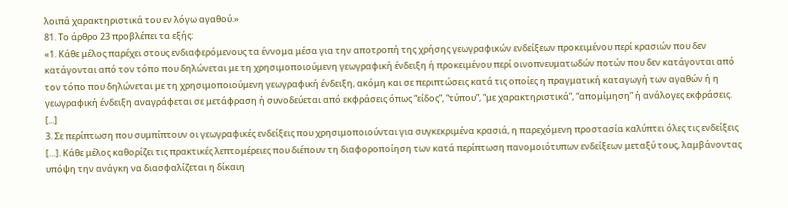λοιπά χαρακτηριστικά του εν λόγω αγαθού.»
81. Το άρθρο 23 προβλέπει τα εξής:
«1. Κάθε μέλος παρέχει στους ενδιαφερόμενους τα έννομα μέσα για την αποτροπή της χρήσης γεωγραφικών ενδείξεων προκειμένου περί κρασιών που δεν κατάγονται από τον τόπο που δηλώνεται με τη χρησιμοποιούμενη γεωγραφική ένδειξη ή προκειμένου περί οινοπνευματωδών ποτών που δεν κατάγονται από τον τόπο που δηλώνεται με τη χρησιμοποιούμενη γεωγραφική ένδειξη, ακόμη και σε περιπτώσεις κατά τις οποίες η πραγματική καταγωγή των αγαθών ή η γεωγραφική ένδειξη αναγράφεται σε μετάφραση ή συνοδεύεται από εκφράσεις όπως “είδος”, “τύπου”, “με χαρακτηριστικά”, “απομίμηση” ή ανάλογες εκφράσεις.
[...]
3. Σε περίπτωση που συμπίπτουν οι γεωγραφικές ενδείξεις που χρησιμοποιούνται για συγκεκριμένα κρασιά, η παρεχόμενη προστασία καλύπτει όλες τις ενδείξεις […]. Κάθε μέλος καθορίζει τις πρακτικές λεπτομέρειες που διέπουν τη διαφοροποίηση των κατά περίπτωση πανομοιότυπων ενδείξεων μεταξύ τους, λαμβάνοντας υπόψη την ανάγκη να διασφαλίζεται η δίκαιη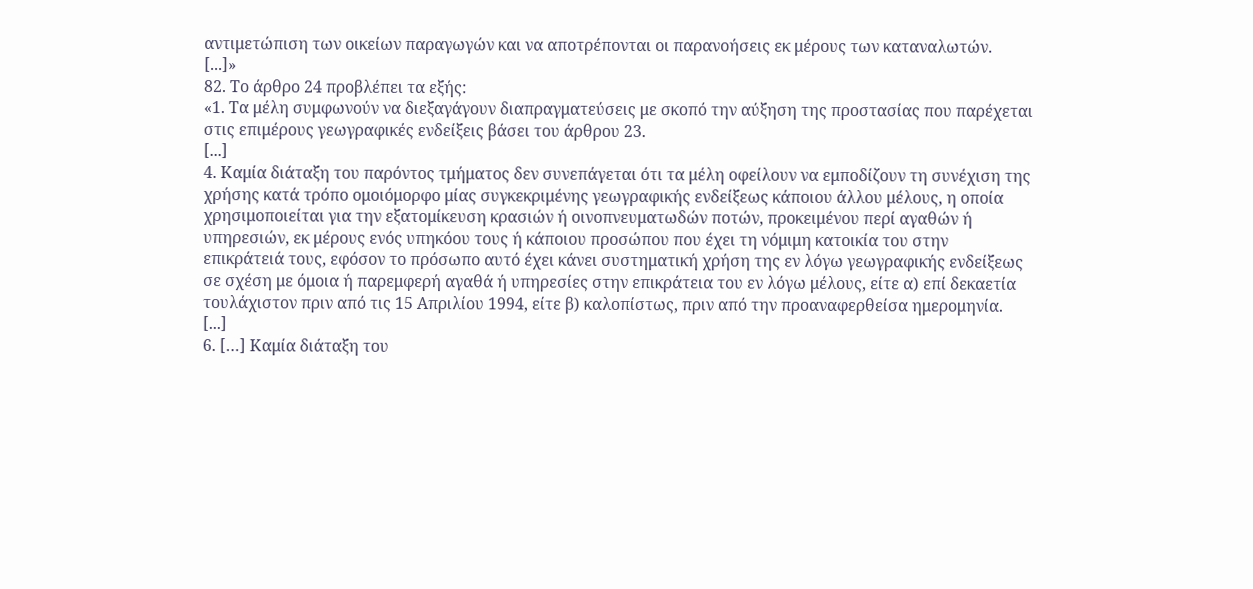αντιμετώπιση των οικείων παραγωγών και να αποτρέπονται οι παρανοήσεις εκ μέρους των καταναλωτών.
[...]»
82. Το άρθρο 24 προβλέπει τα εξής:
«1. Τα μέλη συμφωνούν να διεξαγάγουν διαπραγματεύσεις με σκοπό την αύξηση της προστασίας που παρέχεται στις επιμέρους γεωγραφικές ενδείξεις βάσει του άρθρου 23.
[...]
4. Καμία διάταξη του παρόντος τμήματος δεν συνεπάγεται ότι τα μέλη οφείλουν να εμποδίζουν τη συνέχιση της χρήσης κατά τρόπο ομοιόμορφο μίας συγκεκριμένης γεωγραφικής ενδείξεως κάποιου άλλου μέλους, η οποία χρησιμοποιείται για την εξατομίκευση κρασιών ή οινοπνευματωδών ποτών, προκειμένου περί αγαθών ή υπηρεσιών, εκ μέρους ενός υπηκόου τους ή κάποιου προσώπου που έχει τη νόμιμη κατοικία του στην επικράτειά τους, εφόσον το πρόσωπο αυτό έχει κάνει συστηματική χρήση της εν λόγω γεωγραφικής ενδείξεως σε σχέση με όμοια ή παρεμφερή αγαθά ή υπηρεσίες στην επικράτεια του εν λόγω μέλους, είτε α) επί δεκαετία τουλάχιστον πριν από τις 15 Απριλίου 1994, είτε β) καλοπίστως, πριν από την προαναφερθείσα ημερομηνία.
[...]
6. […] Καμία διάταξη του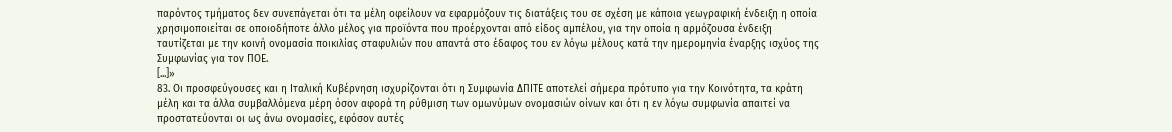παρόντος τμήματος δεν συνεπάγεται ότι τα μέλη οφείλουν να εφαρμόζουν τις διατάξεις του σε σχέση με κάποια γεωγραφική ένδειξη η οποία χρησιμοποιείται σε οποιοδήποτε άλλο μέλος για προϊόντα που προέρχονται από είδος αμπέλου, για την οποία η αρμόζουσα ένδειξη ταυτίζεται με την κοινή ονομασία ποικιλίας σταφυλιών που απαντά στο έδαφος του εν λόγω μέλους κατά την ημερομηνία έναρξης ισχύος της Συμφωνίας για τον ΠΟΕ.
[...]»
83. Οι προσφεύγουσες και η Ιταλική Κυβέρνηση ισχυρίζονται ότι η Συμφωνία ΔΠΙΤΕ αποτελεί σήμερα πρότυπο για την Κοινότητα, τα κράτη μέλη και τα άλλα συμβαλλόμενα μέρη όσον αφορά τη ρύθμιση των ομωνύμων ονομασιών οίνων και ότι η εν λόγω συμφωνία απαιτεί να προστατεύονται οι ως άνω ονομασίες, εφόσον αυτές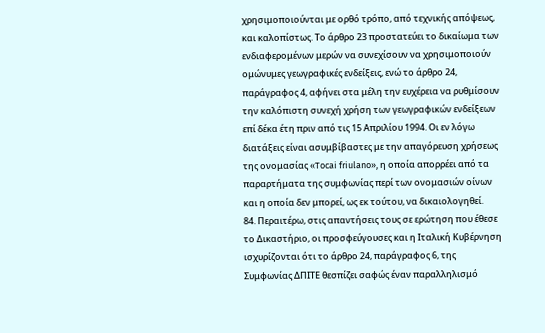χρησιμοποιούνται με ορθό τρόπο, από τεχνικής απόψεως, και καλοπίστως. Το άρθρο 23 προστατεύει το δικαίωμα των ενδιαφερομένων μερών να συνεχίσουν να χρησιμοποιούν ομώνυμες γεωγραφικές ενδείξεις, ενώ το άρθρο 24, παράγραφος 4, αφήνει στα μέλη την ευχέρεια να ρυθμίσουν την καλόπιστη συνεχή χρήση των γεωγραφικών ενδείξεων επί δέκα έτη πριν από τις 15 Απριλίου 1994. Οι εν λόγω διατάξεις είναι ασυμβίβαστες με την απαγόρευση χρήσεως της ονομασίας «Tocai friulano», η οποία απορρέει από τα παραρτήματα της συμφωνίας περί των ονομασιών οίνων και η οποία δεν μπορεί, ως εκ τούτου, να δικαιολογηθεί.
84. Περαιτέρω, στις απαντήσεις τους σε ερώτηση που έθεσε το Δικαστήριο, οι προσφεύγουσες και η Ιταλική Κυβέρνηση ισχυρίζονται ότι το άρθρο 24, παράγραφος 6, της Συμφωνίας ΔΠΙΤΕ θεσπίζει σαφώς έναν παραλληλισμό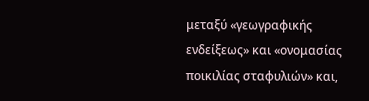μεταξύ «γεωγραφικής ενδείξεως» και «ονομασίας ποικιλίας σταφυλιών» και,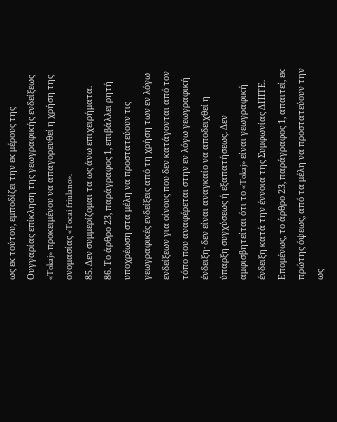ως εκ τούτου, εμποδίζει την εκ μέρους της Ουγγαρίας επίκληση της γεωγραφικής ενδείξεως «Tokaj» προκειμένου να απαγορευθεί η χρήση της ονομασίας «Tocai friulano».
85. Δεν συμμερίζομαι τα ως άνω επιχειρήματα.
86. Το άρθρο 23, παράγραφος 1, επιβάλλει ρητή υποχρέωση στα μέλη να προστατεύουν τις γεωγραφικές ενδείξεις από τη χρήση των εν λόγω ενδείξεων για οίνους που δεν κατάγονται από τον τόπο που αναφέρεται στην εν λόγω γεωγραφική ένδειξη· δεν είναι αναγκαίο να αποδειχθεί η ύπαρξη συγχύσεως ή εξαπατήσεως. Δεν αμφισβητείται ότι το «Tokaj» είναι γεωγραφική ένδειξη κατά την έννοια της Συμφωνίας ΔΠΙΤΕ. Επομένως, το άρθρο 23, παράγραφος 1, απαιτεί, εκ πρώτης όψεως, από τα μέλη να προστατεύουν την ως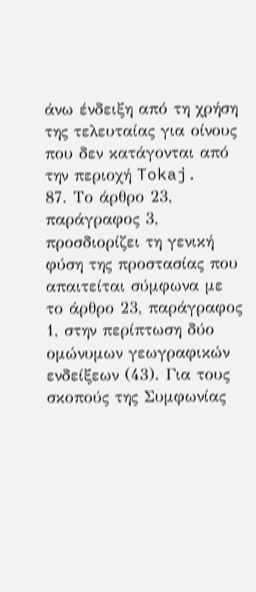άνω ένδειξη από τη χρήση της τελευταίας για οίνους που δεν κατάγονται από την περιοχή Tokaj.
87. Το άρθρο 23, παράγραφος 3, προσδιορίζει τη γενική φύση της προστασίας που απαιτείται σύμφωνα με το άρθρο 23, παράγραφος 1, στην περίπτωση δύο ομώνυμων γεωγραφικών ενδείξεων (43). Για τους σκοπούς της Συμφωνίας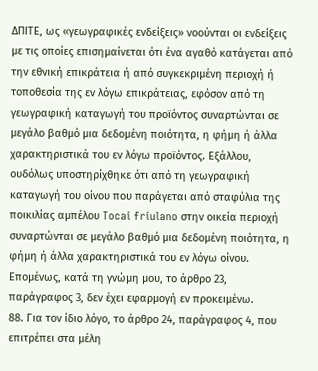ΔΠΙΤΕ, ως «γεωγραφικές ενδείξεις» νοούνται οι ενδείξεις με τις οποίες επισημαίνεται ότι ένα αγαθό κατάγεται από την εθνική επικράτεια ή από συγκεκριμένη περιοχή ή τοποθεσία της εν λόγω επικράτειας, εφόσον από τη γεωγραφική καταγωγή του προϊόντος συναρτώνται σε μεγάλο βαθμό μια δεδομένη ποιότητα, η φήμη ή άλλα χαρακτηριστικά του εν λόγω προϊόντος. Εξάλλου, ουδόλως υποστηρίχθηκε ότι από τη γεωγραφική καταγωγή του οίνου που παράγεται από σταφύλια της ποικιλίας αμπέλου Tocai friulano στην οικεία περιοχή συναρτώνται σε μεγάλο βαθμό μια δεδομένη ποιότητα, η φήμη ή άλλα χαρακτηριστικά του εν λόγω οίνου. Επομένως, κατά τη γνώμη μου, το άρθρο 23, παράγραφος 3, δεν έχει εφαρμογή εν προκειμένω.
88. Για τον ίδιο λόγο, το άρθρο 24, παράγραφος 4, που επιτρέπει στα μέλη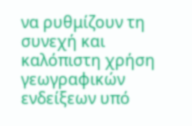να ρυθμίζουν τη συνεχή και καλόπιστη χρήση γεωγραφικών ενδείξεων υπό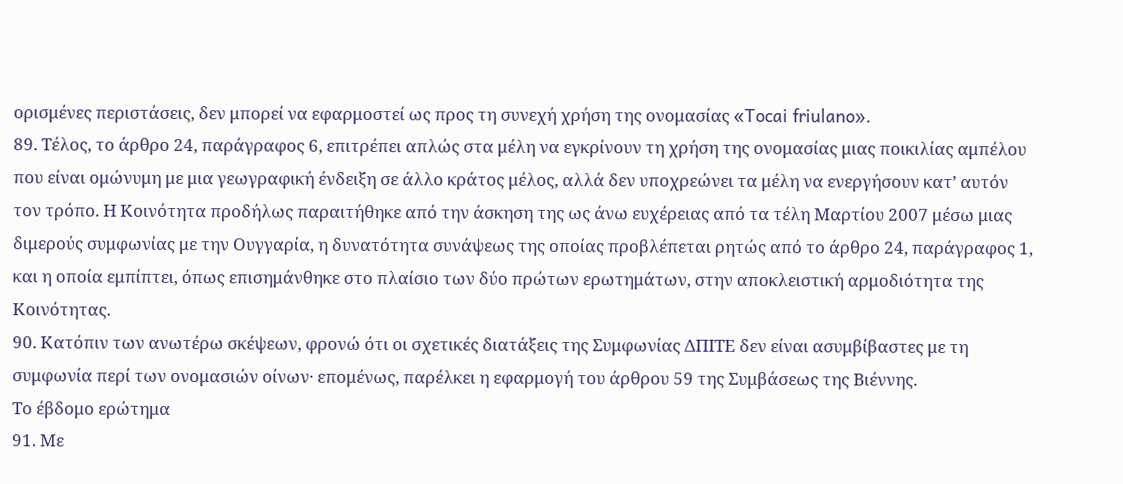ορισμένες περιστάσεις, δεν μπορεί να εφαρμοστεί ως προς τη συνεχή χρήση της ονομασίας «Tocai friulano».
89. Τέλος, το άρθρο 24, παράγραφος 6, επιτρέπει απλώς στα μέλη να εγκρίνουν τη χρήση της ονομασίας μιας ποικιλίας αμπέλου που είναι ομώνυμη με μια γεωγραφική ένδειξη σε άλλο κράτος μέλος, αλλά δεν υποχρεώνει τα μέλη να ενεργήσουν κατ’ αυτόν τον τρόπο. Η Κοινότητα προδήλως παραιτήθηκε από την άσκηση της ως άνω ευχέρειας από τα τέλη Μαρτίου 2007 μέσω μιας διμερούς συμφωνίας με την Ουγγαρία, η δυνατότητα συνάψεως της οποίας προβλέπεται ρητώς από το άρθρο 24, παράγραφος 1, και η οποία εμπίπτει, όπως επισημάνθηκε στο πλαίσιο των δύο πρώτων ερωτημάτων, στην αποκλειστική αρμοδιότητα της Κοινότητας.
90. Κατόπιν των ανωτέρω σκέψεων, φρονώ ότι οι σχετικές διατάξεις της Συμφωνίας ΔΠΙΤΕ δεν είναι ασυμβίβαστες με τη συμφωνία περί των ονομασιών οίνων· επομένως, παρέλκει η εφαρμογή του άρθρου 59 της Συμβάσεως της Βιέννης.
Το έβδομο ερώτημα
91. Με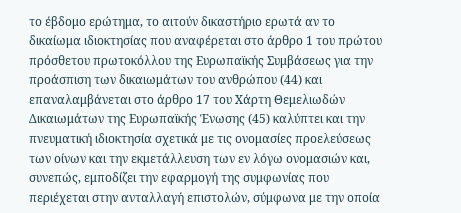το έβδομο ερώτημα, το αιτούν δικαστήριο ερωτά αν το δικαίωμα ιδιοκτησίας που αναφέρεται στο άρθρο 1 του πρώτου πρόσθετου πρωτοκόλλου της Ευρωπαϊκής Συμβάσεως για την προάσπιση των δικαιωμάτων του ανθρώπου (44) και επαναλαμβάνεται στο άρθρο 17 του Χάρτη Θεμελιωδών Δικαιωμάτων της Ευρωπαϊκής Ένωσης (45) καλύπτει και την πνευματική ιδιοκτησία σχετικά με τις ονομασίες προελεύσεως των οίνων και την εκμετάλλευση των εν λόγω ονομασιών και, συνεπώς, εμποδίζει την εφαρμογή της συμφωνίας που περιέχεται στην ανταλλαγή επιστολών, σύμφωνα με την οποία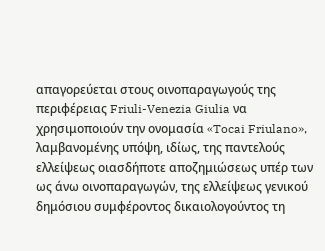απαγορεύεται στους οινοπαραγωγούς της περιφέρειας Friuli-Venezia Giulia να χρησιμοποιούν την ονομασία «Tocai Friulano», λαμβανομένης υπόψη, ιδίως, της παντελούς ελλείψεως οιασδήποτε αποζημιώσεως υπέρ των ως άνω οινοπαραγωγών, της ελλείψεως γενικού δημόσιου συμφέροντος δικαιολογούντος τη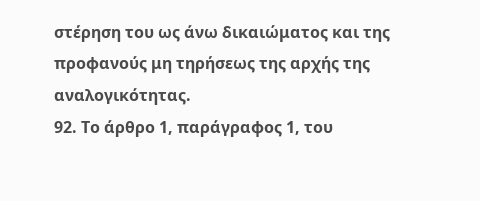στέρηση του ως άνω δικαιώματος και της προφανούς μη τηρήσεως της αρχής της αναλογικότητας.
92. Το άρθρο 1, παράγραφος 1, του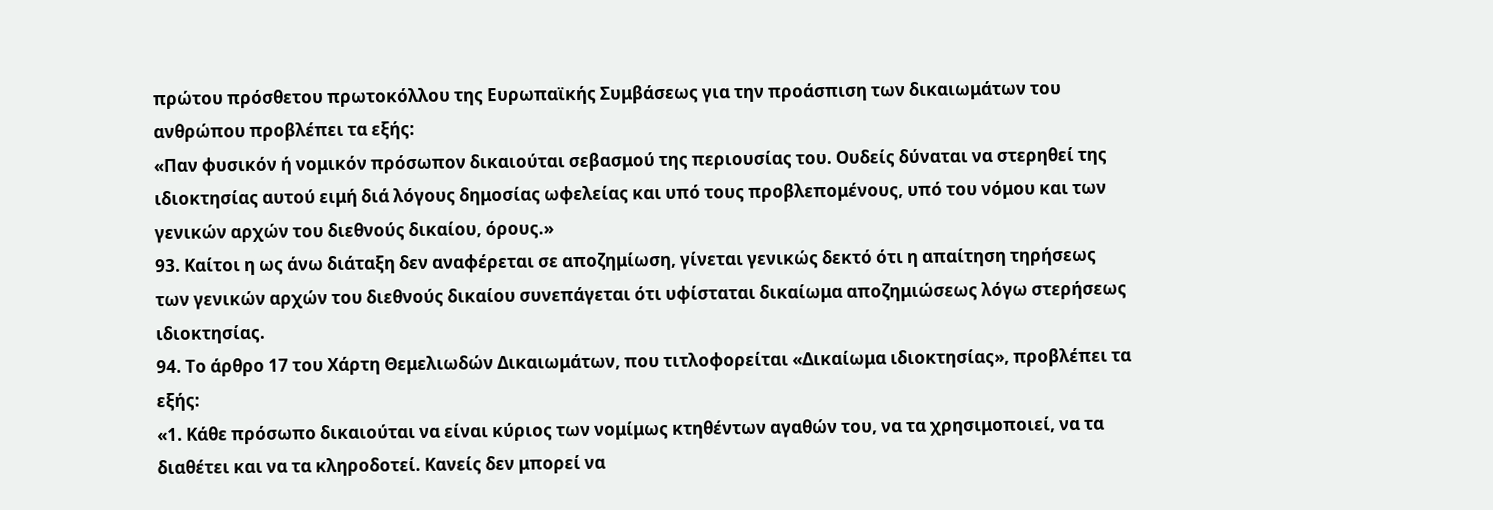πρώτου πρόσθετου πρωτοκόλλου της Ευρωπαϊκής Συμβάσεως για την προάσπιση των δικαιωμάτων του ανθρώπου προβλέπει τα εξής:
«Παν φυσικόν ή νομικόν πρόσωπον δικαιούται σεβασμού της περιουσίας του. Ουδείς δύναται να στερηθεί της ιδιοκτησίας αυτού ειμή διά λόγους δημοσίας ωφελείας και υπό τους προβλεπομένους, υπό του νόμου και των γενικών αρχών του διεθνούς δικαίου, όρους.»
93. Καίτοι η ως άνω διάταξη δεν αναφέρεται σε αποζημίωση, γίνεται γενικώς δεκτό ότι η απαίτηση τηρήσεως των γενικών αρχών του διεθνούς δικαίου συνεπάγεται ότι υφίσταται δικαίωμα αποζημιώσεως λόγω στερήσεως ιδιοκτησίας.
94. Το άρθρο 17 του Χάρτη Θεμελιωδών Δικαιωμάτων, που τιτλοφορείται «Δικαίωμα ιδιοκτησίας», προβλέπει τα εξής:
«1. Κάθε πρόσωπο δικαιούται να είναι κύριος των νομίμως κτηθέντων αγαθών του, να τα χρησιμοποιεί, να τα διαθέτει και να τα κληροδοτεί. Κανείς δεν μπορεί να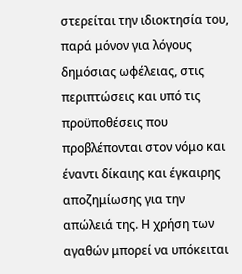στερείται την ιδιοκτησία του, παρά μόνον για λόγους δημόσιας ωφέλειας, στις περιπτώσεις και υπό τις προϋποθέσεις που προβλέπονται στον νόμο και έναντι δίκαιης και έγκαιρης αποζημίωσης για την απώλειά της. Η χρήση των αγαθών μπορεί να υπόκειται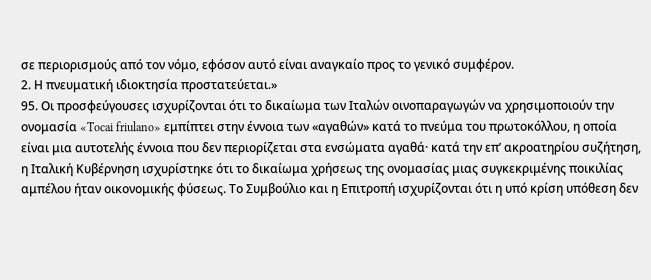σε περιορισμούς από τον νόμο, εφόσον αυτό είναι αναγκαίο προς το γενικό συμφέρον.
2. Η πνευματική ιδιοκτησία προστατεύεται.»
95. Οι προσφεύγουσες ισχυρίζονται ότι το δικαίωμα των Ιταλών οινοπαραγωγών να χρησιμοποιούν την ονομασία «Tocai friulano» εμπίπτει στην έννοια των «αγαθών» κατά το πνεύμα του πρωτοκόλλου, η οποία είναι μια αυτοτελής έννοια που δεν περιορίζεται στα ενσώματα αγαθά· κατά την επ’ ακροατηρίου συζήτηση, η Ιταλική Κυβέρνηση ισχυρίστηκε ότι το δικαίωμα χρήσεως της ονομασίας μιας συγκεκριμένης ποικιλίας αμπέλου ήταν οικονομικής φύσεως. Το Συμβούλιο και η Επιτροπή ισχυρίζονται ότι η υπό κρίση υπόθεση δεν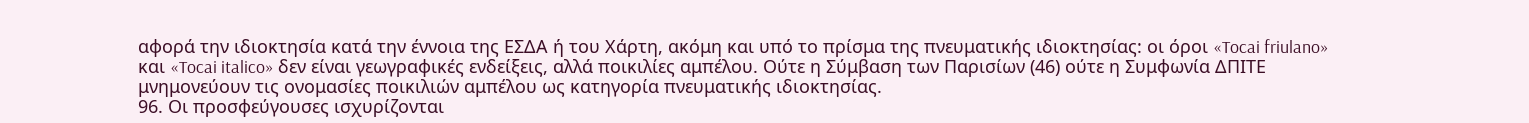αφορά την ιδιοκτησία κατά την έννοια της ΕΣΔΑ ή του Χάρτη, ακόμη και υπό το πρίσμα της πνευματικής ιδιοκτησίας: οι όροι «Tocai friulano» και «Tocai italico» δεν είναι γεωγραφικές ενδείξεις, αλλά ποικιλίες αμπέλου. Ούτε η Σύμβαση των Παρισίων (46) ούτε η Συμφωνία ΔΠΙΤΕ μνημονεύουν τις ονομασίες ποικιλιών αμπέλου ως κατηγορία πνευματικής ιδιοκτησίας.
96. Οι προσφεύγουσες ισχυρίζονται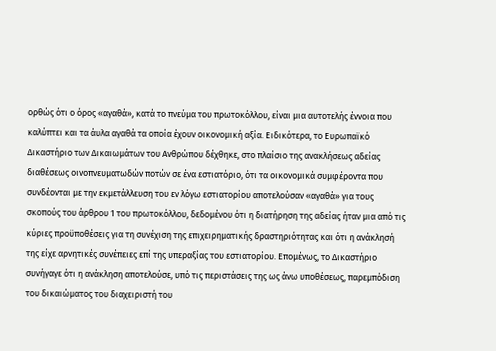ορθώς ότι ο όρος «αγαθά», κατά το πνεύμα του πρωτοκόλλου, είναι μια αυτοτελής έννοια που καλύπτει και τα άυλα αγαθά τα οποία έχουν οικονομική αξία. Ειδικότερα, το Ευρωπαϊκό Δικαστήριο των Δικαιωμάτων του Ανθρώπου δέχθηκε, στο πλαίσιο της ανακλήσεως αδείας διαθέσεως οινοπνευματωδών ποτών σε ένα εστιατόριο, ότι τα οικονομικά συμφέροντα που συνδέονται με την εκμετάλλευση του εν λόγω εστιατορίου αποτελούσαν «αγαθά» για τους σκοπούς του άρθρου 1 του πρωτοκόλλου, δεδομένου ότι η διατήρηση της αδείας ήταν μια από τις κύριες προϋποθέσεις για τη συνέχιση της επιχειρηματικής δραστηριότητας και ότι η ανάκλησή της είχε αρνητικές συνέπειες επί της υπεραξίας του εστιατορίου. Επομένως, το Δικαστήριο συνήγαγε ότι η ανάκληση αποτελούσε, υπό τις περιστάσεις της ως άνω υποθέσεως, παρεμπόδιση του δικαιώματος του διαχειριστή του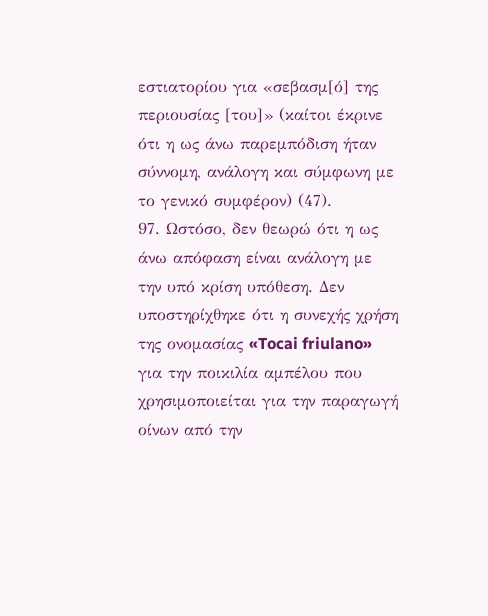εστιατορίου για «σεβασμ[ό] της περιουσίας [του]» (καίτοι έκρινε ότι η ως άνω παρεμπόδιση ήταν σύννομη, ανάλογη και σύμφωνη με το γενικό συμφέρον) (47).
97. Ωστόσο, δεν θεωρώ ότι η ως άνω απόφαση είναι ανάλογη με την υπό κρίση υπόθεση. Δεν υποστηρίχθηκε ότι η συνεχής χρήση της ονομασίας «Tocai friulano» για την ποικιλία αμπέλου που χρησιμοποιείται για την παραγωγή οίνων από την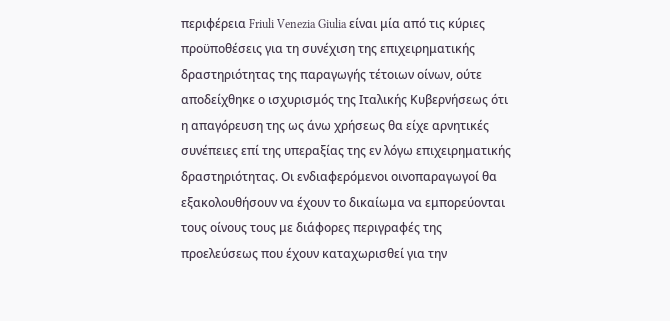περιφέρεια Friuli Venezia Giulia είναι μία από τις κύριες προϋποθέσεις για τη συνέχιση της επιχειρηματικής δραστηριότητας της παραγωγής τέτοιων οίνων, ούτε αποδείχθηκε ο ισχυρισμός της Ιταλικής Κυβερνήσεως ότι η απαγόρευση της ως άνω χρήσεως θα είχε αρνητικές συνέπειες επί της υπεραξίας της εν λόγω επιχειρηματικής δραστηριότητας. Οι ενδιαφερόμενοι οινοπαραγωγοί θα εξακολουθήσουν να έχουν το δικαίωμα να εμπορεύονται τους οίνους τους με διάφορες περιγραφές της προελεύσεως που έχουν καταχωρισθεί για την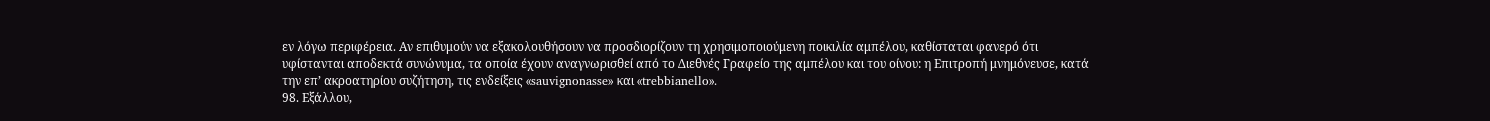εν λόγω περιφέρεια. Αν επιθυμούν να εξακολουθήσουν να προσδιορίζουν τη χρησιμοποιούμενη ποικιλία αμπέλου, καθίσταται φανερό ότι υφίστανται αποδεκτά συνώνυμα, τα οποία έχουν αναγνωρισθεί από το Διεθνές Γραφείο της αμπέλου και του οίνου: η Επιτροπή μνημόνευσε, κατά την επ’ ακροατηρίου συζήτηση, τις ενδείξεις «sauvignonasse» και «trebbianello».
98. Εξάλλου,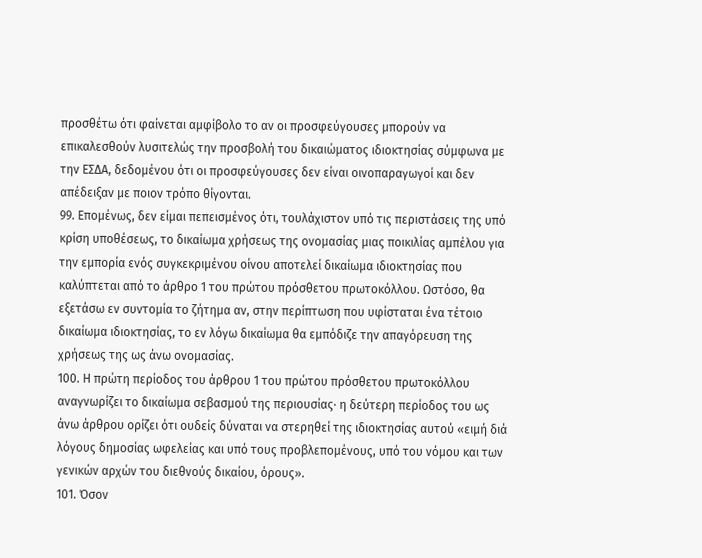προσθέτω ότι φαίνεται αμφίβολο το αν οι προσφεύγουσες μπορούν να επικαλεσθούν λυσιτελώς την προσβολή του δικαιώματος ιδιοκτησίας σύμφωνα με την ΕΣΔΑ, δεδομένου ότι οι προσφεύγουσες δεν είναι οινοπαραγωγοί και δεν απέδειξαν με ποιον τρόπο θίγονται.
99. Επομένως, δεν είμαι πεπεισμένος ότι, τουλάχιστον υπό τις περιστάσεις της υπό κρίση υποθέσεως, το δικαίωμα χρήσεως της ονομασίας μιας ποικιλίας αμπέλου για την εμπορία ενός συγκεκριμένου οίνου αποτελεί δικαίωμα ιδιοκτησίας που καλύπτεται από το άρθρο 1 του πρώτου πρόσθετου πρωτοκόλλου. Ωστόσο, θα εξετάσω εν συντομία το ζήτημα αν, στην περίπτωση που υφίσταται ένα τέτοιο δικαίωμα ιδιοκτησίας, το εν λόγω δικαίωμα θα εμπόδιζε την απαγόρευση της χρήσεως της ως άνω ονομασίας.
100. Η πρώτη περίοδος του άρθρου 1 του πρώτου πρόσθετου πρωτοκόλλου αναγνωρίζει το δικαίωμα σεβασμού της περιουσίας· η δεύτερη περίοδος του ως άνω άρθρου ορίζει ότι ουδείς δύναται να στερηθεί της ιδιοκτησίας αυτού «ειμή διά λόγους δημοσίας ωφελείας και υπό τους προβλεπομένους, υπό του νόμου και των γενικών αρχών του διεθνούς δικαίου, όρους».
101. Όσον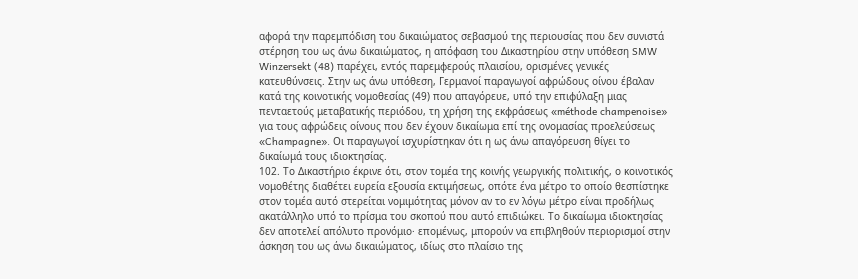αφορά την παρεμπόδιση του δικαιώματος σεβασμού της περιουσίας που δεν συνιστά στέρηση του ως άνω δικαιώματος, η απόφαση του Δικαστηρίου στην υπόθεση SMW Winzersekt (48) παρέχει, εντός παρεμφερούς πλαισίου, ορισμένες γενικές κατευθύνσεις. Στην ως άνω υπόθεση, Γερμανοί παραγωγοί αφρώδους οίνου έβαλαν κατά της κοινοτικής νομοθεσίας (49) που απαγόρευε, υπό την επιφύλαξη μιας πενταετούς μεταβατικής περιόδου, τη χρήση της εκφράσεως «méthode champenoise» για τους αφρώδεις οίνους που δεν έχουν δικαίωμα επί της ονομασίας προελεύσεως «Champagne». Οι παραγωγοί ισχυρίστηκαν ότι η ως άνω απαγόρευση θίγει το δικαίωμά τους ιδιοκτησίας.
102. Το Δικαστήριο έκρινε ότι, στον τομέα της κοινής γεωργικής πολιτικής, ο κοινοτικός νομοθέτης διαθέτει ευρεία εξουσία εκτιμήσεως, οπότε ένα μέτρο το οποίο θεσπίστηκε στον τομέα αυτό στερείται νομιμότητας μόνον αν το εν λόγω μέτρο είναι προδήλως ακατάλληλο υπό το πρίσμα του σκοπού που αυτό επιδιώκει. Το δικαίωμα ιδιοκτησίας δεν αποτελεί απόλυτο προνόμιο· επομένως, μπορούν να επιβληθούν περιορισμοί στην άσκηση του ως άνω δικαιώματος, ιδίως στο πλαίσιο της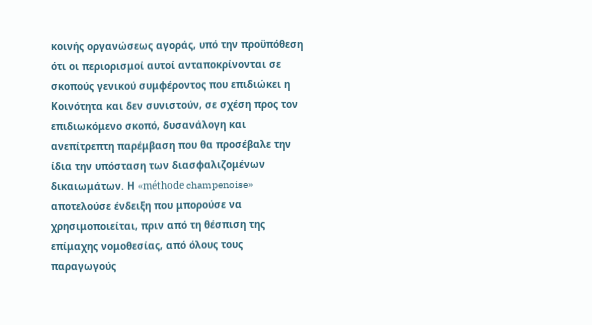κοινής οργανώσεως αγοράς, υπό την προϋπόθεση ότι οι περιορισμοί αυτοί ανταποκρίνονται σε σκοπούς γενικού συμφέροντος που επιδιώκει η Κοινότητα και δεν συνιστούν, σε σχέση προς τον επιδιωκόμενο σκοπό, δυσανάλογη και ανεπίτρεπτη παρέμβαση που θα προσέβαλε την ίδια την υπόσταση των διασφαλιζομένων δικαιωμάτων. Η «méthode champenoise» αποτελούσε ένδειξη που μπορούσε να χρησιμοποιείται, πριν από τη θέσπιση της επίμαχης νομοθεσίας, από όλους τους παραγωγούς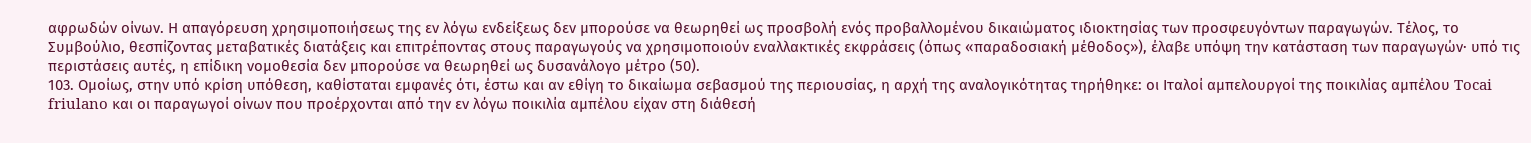αφρωδών οίνων. Η απαγόρευση χρησιμοποιήσεως της εν λόγω ενδείξεως δεν μπορούσε να θεωρηθεί ως προσβολή ενός προβαλλομένου δικαιώματος ιδιοκτησίας των προσφευγόντων παραγωγών. Τέλος, το Συμβούλιο, θεσπίζοντας μεταβατικές διατάξεις και επιτρέποντας στους παραγωγούς να χρησιμοποιούν εναλλακτικές εκφράσεις (όπως «παραδοσιακή μέθοδος»), έλαβε υπόψη την κατάσταση των παραγωγών· υπό τις περιστάσεις αυτές, η επίδικη νομοθεσία δεν μπορούσε να θεωρηθεί ως δυσανάλογο μέτρο (50).
103. Ομοίως, στην υπό κρίση υπόθεση, καθίσταται εμφανές ότι, έστω και αν εθίγη το δικαίωμα σεβασμού της περιουσίας, η αρχή της αναλογικότητας τηρήθηκε: οι Ιταλοί αμπελουργοί της ποικιλίας αμπέλου Tocai friulano και οι παραγωγοί οίνων που προέρχονται από την εν λόγω ποικιλία αμπέλου είχαν στη διάθεσή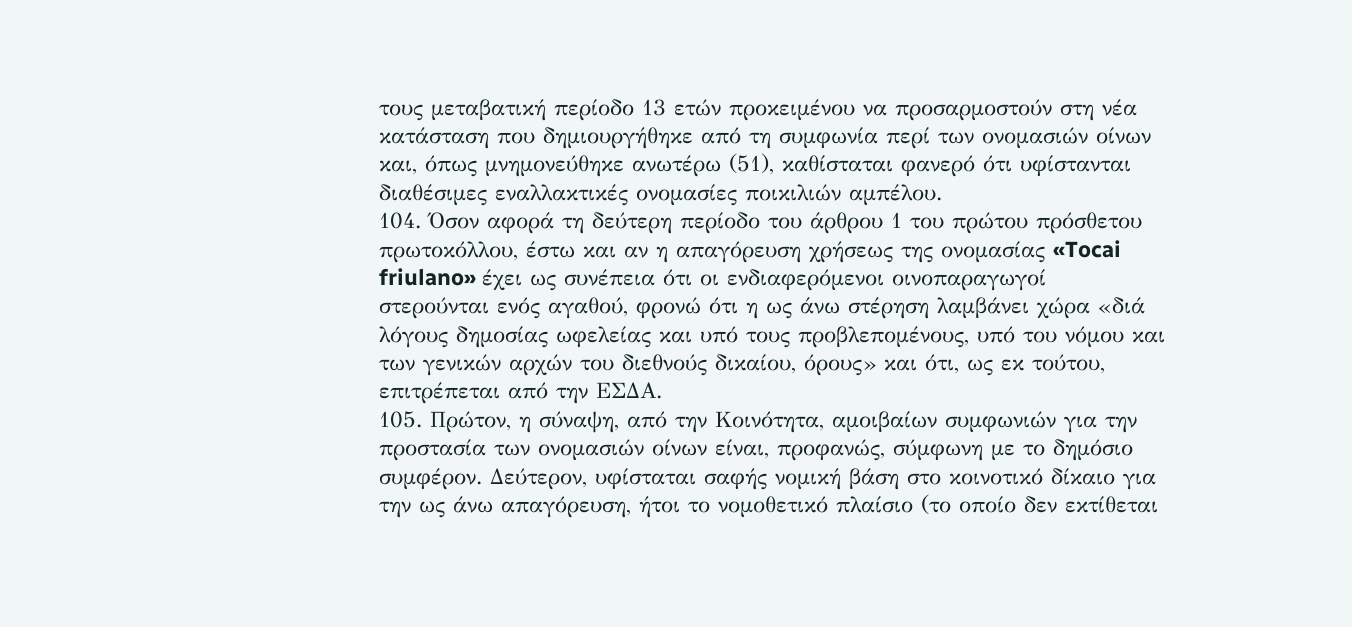τους μεταβατική περίοδο 13 ετών προκειμένου να προσαρμοστούν στη νέα κατάσταση που δημιουργήθηκε από τη συμφωνία περί των ονομασιών οίνων και, όπως μνημονεύθηκε ανωτέρω (51), καθίσταται φανερό ότι υφίστανται διαθέσιμες εναλλακτικές ονομασίες ποικιλιών αμπέλου.
104. Όσον αφορά τη δεύτερη περίοδο του άρθρου 1 του πρώτου πρόσθετου πρωτοκόλλου, έστω και αν η απαγόρευση χρήσεως της ονομασίας «Tocai friulano» έχει ως συνέπεια ότι οι ενδιαφερόμενοι οινοπαραγωγοί στερούνται ενός αγαθού, φρονώ ότι η ως άνω στέρηση λαμβάνει χώρα «διά λόγους δημοσίας ωφελείας και υπό τους προβλεπομένους, υπό του νόμου και των γενικών αρχών του διεθνούς δικαίου, όρους» και ότι, ως εκ τούτου, επιτρέπεται από την ΕΣΔΑ.
105. Πρώτον, η σύναψη, από την Κοινότητα, αμοιβαίων συμφωνιών για την προστασία των ονομασιών οίνων είναι, προφανώς, σύμφωνη με το δημόσιο συμφέρον. Δεύτερον, υφίσταται σαφής νομική βάση στο κοινοτικό δίκαιο για την ως άνω απαγόρευση, ήτοι το νομοθετικό πλαίσιο (το οποίο δεν εκτίθεται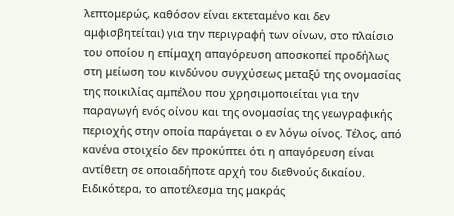λεπτομερώς, καθόσον είναι εκτεταμένο και δεν αμφισβητείται) για την περιγραφή των οίνων, στο πλαίσιο του οποίου η επίμαχη απαγόρευση αποσκοπεί προδήλως στη μείωση του κινδύνου συγχύσεως μεταξύ της ονομασίας της ποικιλίας αμπέλου που χρησιμοποιείται για την παραγωγή ενός οίνου και της ονομασίας της γεωγραφικής περιοχής στην οποία παράγεται ο εν λόγω οίνος. Τέλος, από κανένα στοιχείο δεν προκύπτει ότι η απαγόρευση είναι αντίθετη σε οποιαδήποτε αρχή του διεθνούς δικαίου. Ειδικότερα, το αποτέλεσμα της μακράς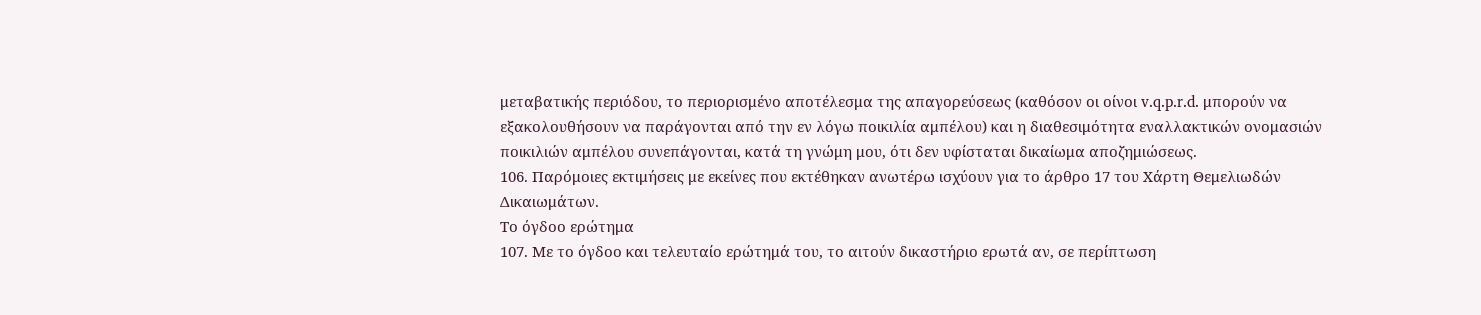μεταβατικής περιόδου, το περιορισμένο αποτέλεσμα της απαγορεύσεως (καθόσον οι οίνοι v.q.p.r.d. μπορούν να εξακολουθήσουν να παράγονται από την εν λόγω ποικιλία αμπέλου) και η διαθεσιμότητα εναλλακτικών ονομασιών ποικιλιών αμπέλου συνεπάγονται, κατά τη γνώμη μου, ότι δεν υφίσταται δικαίωμα αποζημιώσεως.
106. Παρόμοιες εκτιμήσεις με εκείνες που εκτέθηκαν ανωτέρω ισχύουν για το άρθρο 17 του Χάρτη Θεμελιωδών Δικαιωμάτων.
Το όγδοο ερώτημα
107. Με το όγδοο και τελευταίο ερώτημά του, το αιτούν δικαστήριο ερωτά αν, σε περίπτωση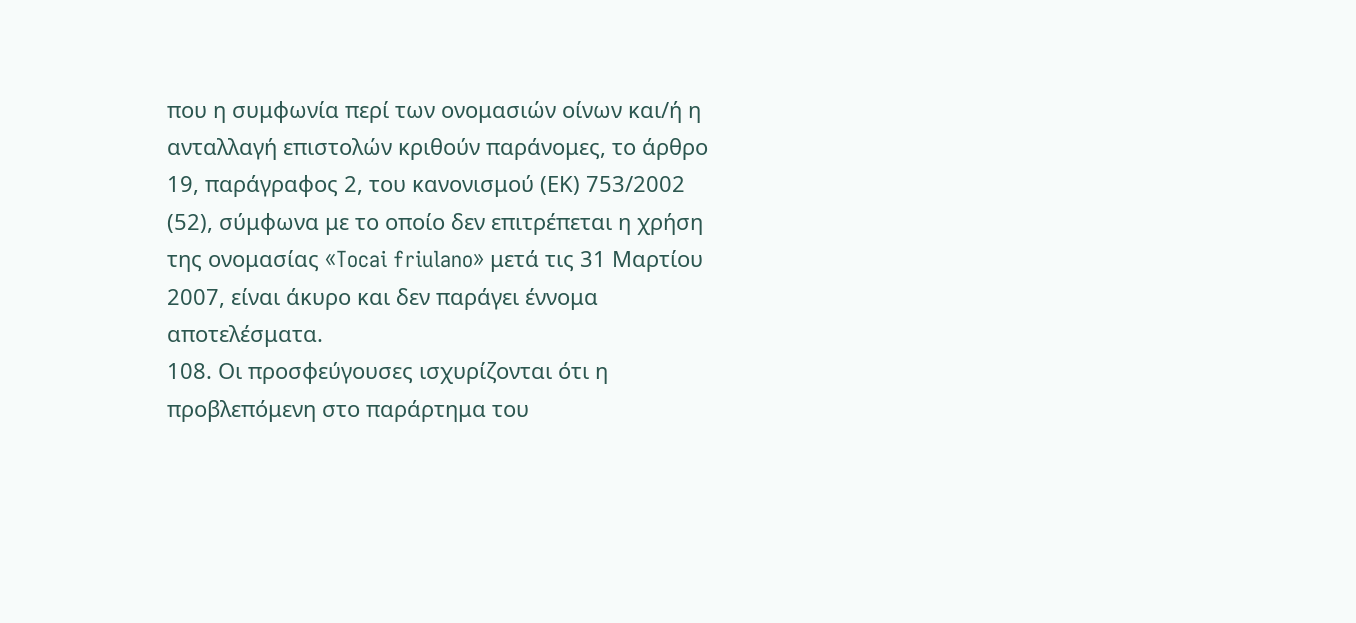που η συμφωνία περί των ονομασιών οίνων και/ή η ανταλλαγή επιστολών κριθούν παράνομες, το άρθρο 19, παράγραφος 2, του κανονισμού (ΕΚ) 753/2002 (52), σύμφωνα με το οποίο δεν επιτρέπεται η χρήση της ονομασίας «Tocai friulano» μετά τις 31 Μαρτίου 2007, είναι άκυρο και δεν παράγει έννομα αποτελέσματα.
108. Οι προσφεύγουσες ισχυρίζονται ότι η προβλεπόμενη στο παράρτημα του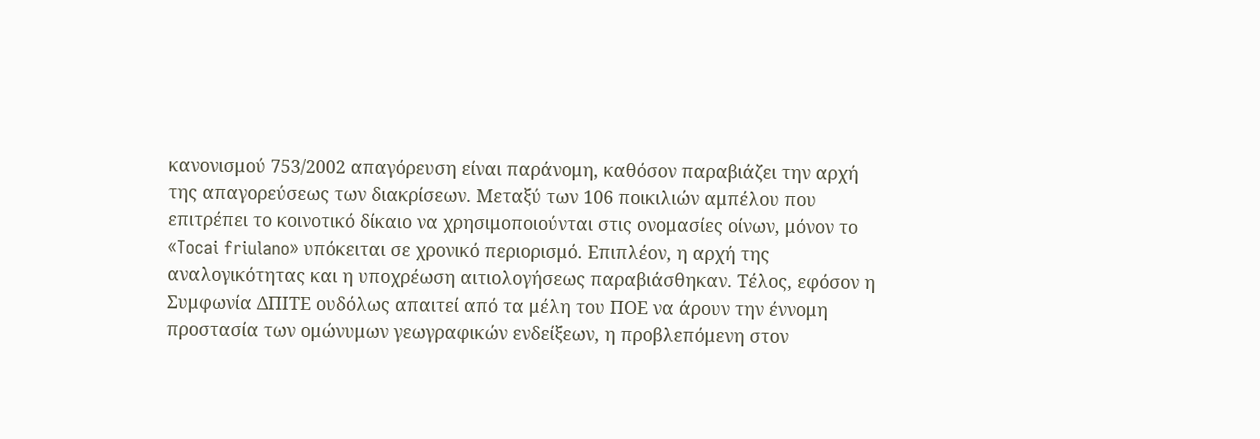κανονισμού 753/2002 απαγόρευση είναι παράνομη, καθόσον παραβιάζει την αρχή της απαγορεύσεως των διακρίσεων. Μεταξύ των 106 ποικιλιών αμπέλου που επιτρέπει το κοινοτικό δίκαιο να χρησιμοποιούνται στις ονομασίες οίνων, μόνον το «Tocai friulano» υπόκειται σε χρονικό περιορισμό. Επιπλέον, η αρχή της αναλογικότητας και η υποχρέωση αιτιολογήσεως παραβιάσθηκαν. Τέλος, εφόσον η Συμφωνία ΔΠΙΤΕ ουδόλως απαιτεί από τα μέλη του ΠΟΕ να άρουν την έννομη προστασία των ομώνυμων γεωγραφικών ενδείξεων, η προβλεπόμενη στον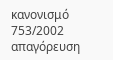κανονισμό 753/2002 απαγόρευση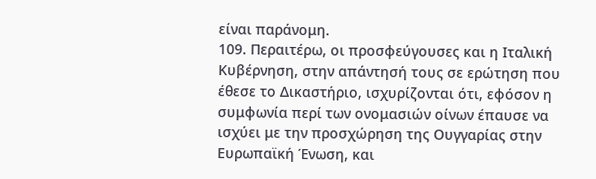είναι παράνομη.
109. Περαιτέρω, οι προσφεύγουσες και η Ιταλική Κυβέρνηση, στην απάντησή τους σε ερώτηση που έθεσε το Δικαστήριο, ισχυρίζονται ότι, εφόσον η συμφωνία περί των ονομασιών οίνων έπαυσε να ισχύει με την προσχώρηση της Ουγγαρίας στην Ευρωπαϊκή Ένωση, και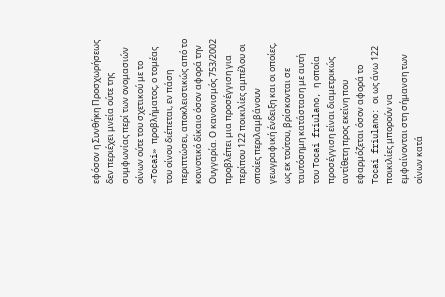εφόσον η Συνθήκη Προσχωρήσεως δεν περιέχει μνεία ούτε της συμφωνίας περί των ονομασιών οίνων ούτε του σχετικού με το «Tocai» προβλήματος, ο τομέας του οίνου διέπεται, εν πάση περιπτώσει, αποκλειστικώς από το κοινοτικό δίκαιο όσον αφορά την Ουγγαρία. Ο κανονισμός 753/2002 προβλέπει μια προσέγγιση για περίπου 122 ποικιλίες αμπέλου οι οποίες περιλαμβάνουν γεωγραφική ένδειξη και οι οποίες, ως εκ τούτου, βρίσκονται σε ταυτόσημη κατάσταση με αυτή του Tocai friulano, η οποία προσέγγιση είναι διαμετρικώς αντίθετη προς εκείνη που εφαρμόζεται όσον αφορά το Tocai friulano: οι ως άνω 122 ποικιλίες μπορούν να εμφαίνονται στη σήμανση των οίνων κατά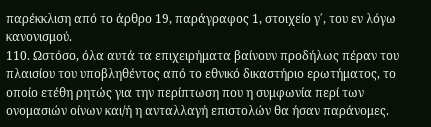παρέκκλιση από το άρθρο 19, παράγραφος 1, στοιχείο γ΄, του εν λόγω κανονισμού.
110. Ωστόσο, όλα αυτά τα επιχειρήματα βαίνουν προδήλως πέραν του πλαισίου του υποβληθέντος από το εθνικό δικαστήριο ερωτήματος, το οποίο ετέθη ρητώς για την περίπτωση που η συμφωνία περί των ονομασιών οίνων και/ή η ανταλλαγή επιστολών θα ήσαν παράνομες.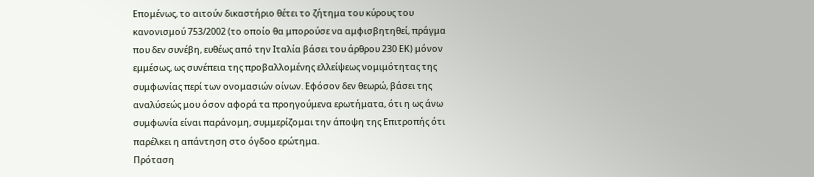Επομένως, το αιτούν δικαστήριο θέτει το ζήτημα του κύρους του κανονισμού 753/2002 (το οποίο θα μπορούσε να αμφισβητηθεί, πράγμα που δεν συνέβη, ευθέως από την Ιταλία βάσει του άρθρου 230 ΕΚ) μόνον εμμέσως, ως συνέπεια της προβαλλομένης ελλείψεως νομιμότητας της συμφωνίας περί των ονομασιών οίνων. Εφόσον δεν θεωρώ, βάσει της αναλύσεώς μου όσον αφορά τα προηγούμενα ερωτήματα, ότι η ως άνω συμφωνία είναι παράνομη, συμμερίζομαι την άποψη της Επιτροπής ότι παρέλκει η απάντηση στο όγδοο ερώτημα.
Πρόταση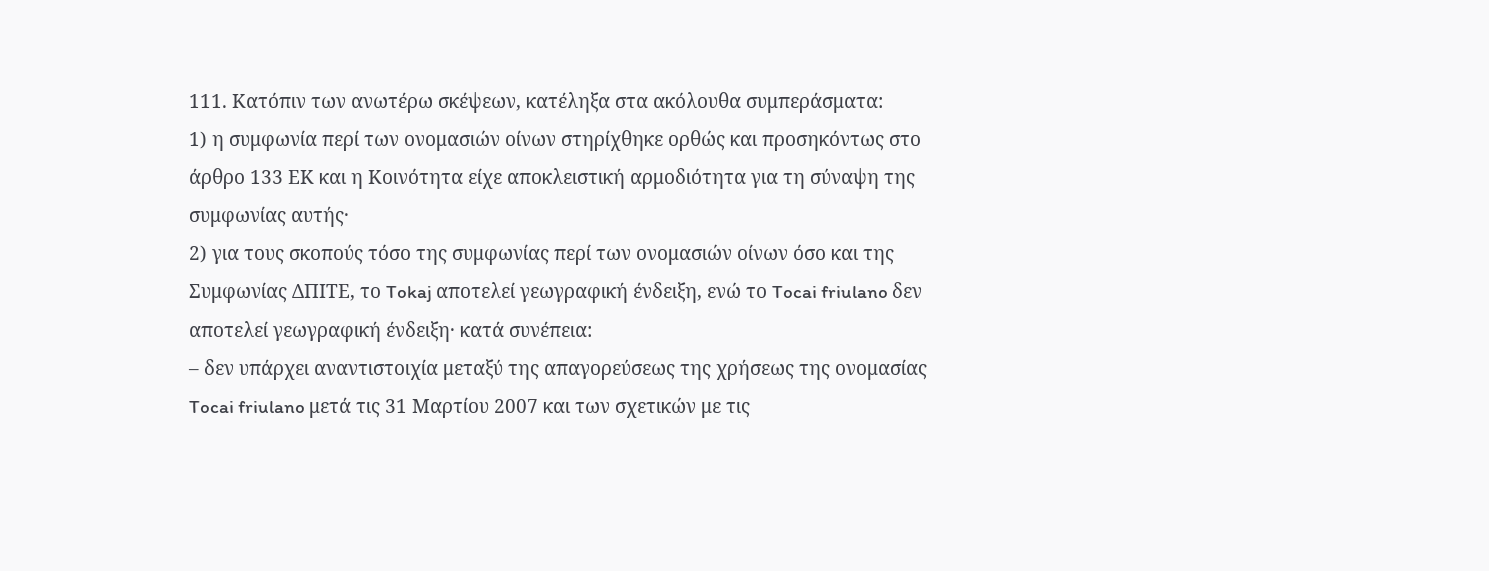111. Κατόπιν των ανωτέρω σκέψεων, κατέληξα στα ακόλουθα συμπεράσματα:
1) η συμφωνία περί των ονομασιών οίνων στηρίχθηκε ορθώς και προσηκόντως στο άρθρο 133 ΕΚ και η Κοινότητα είχε αποκλειστική αρμοδιότητα για τη σύναψη της συμφωνίας αυτής·
2) για τους σκοπούς τόσο της συμφωνίας περί των ονομασιών οίνων όσο και της Συμφωνίας ΔΠΙΤΕ, το Tokaj αποτελεί γεωγραφική ένδειξη, ενώ το Tocai friulano δεν αποτελεί γεωγραφική ένδειξη· κατά συνέπεια:
– δεν υπάρχει αναντιστοιχία μεταξύ της απαγορεύσεως της χρήσεως της ονομασίας Tocai friulano μετά τις 31 Μαρτίου 2007 και των σχετικών με τις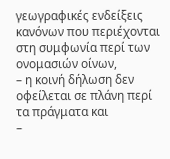γεωγραφικές ενδείξεις κανόνων που περιέχονται στη συμφωνία περί των ονομασιών οίνων,
– η κοινή δήλωση δεν οφείλεται σε πλάνη περί τα πράγματα και
–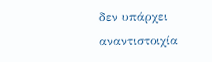δεν υπάρχει αναντιστοιχία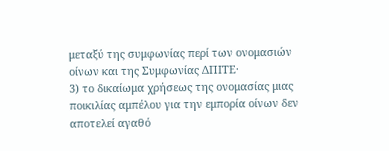μεταξύ της συμφωνίας περί των ονομασιών οίνων και της Συμφωνίας ΔΠΙΤΕ·
3) το δικαίωμα χρήσεως της ονομασίας μιας ποικιλίας αμπέλου για την εμπορία οίνων δεν αποτελεί αγαθό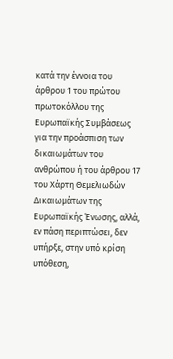κατά την έννοια του άρθρου 1 του πρώτου πρωτοκόλλου της Ευρωπαϊκής Συμβάσεως για την προάσπιση των δικαιωμάτων του ανθρώπου ή του άρθρου 17 του Χάρτη Θεμελιωδών Δικαιωμάτων της Ευρωπαϊκής Ένωσης, αλλά, εν πάση περιπτώσει, δεν υπήρξε, στην υπό κρίση υπόθεση,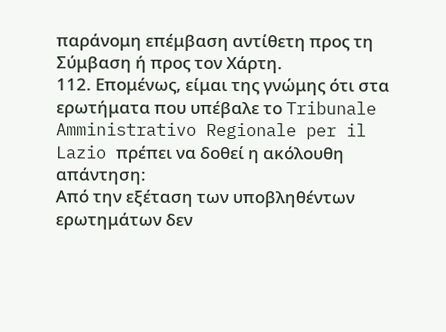παράνομη επέμβαση αντίθετη προς τη Σύμβαση ή προς τον Χάρτη.
112. Επομένως, είμαι της γνώμης ότι στα ερωτήματα που υπέβαλε το Tribunale Amministrativo Regionale per il Lazio πρέπει να δοθεί η ακόλουθη απάντηση:
Από την εξέταση των υποβληθέντων ερωτημάτων δεν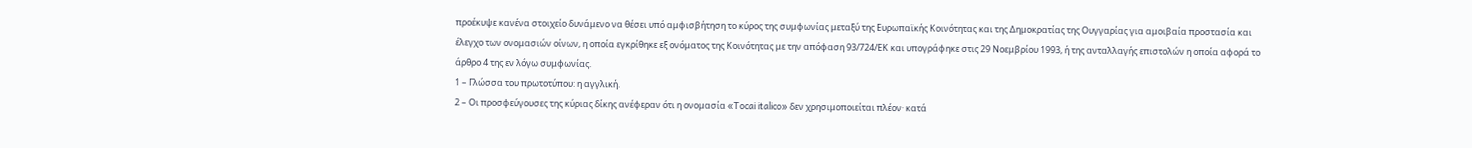προέκυψε κανένα στοιχείο δυνάμενο να θέσει υπό αμφισβήτηση το κύρος της συμφωνίας μεταξύ της Ευρωπαϊκής Κοινότητας και της Δημοκρατίας της Ουγγαρίας για αμοιβαία προστασία και έλεγχο των ονομασιών οίνων, η οποία εγκρίθηκε εξ ονόματος της Κοινότητας με την απόφαση 93/724/ΕΚ και υπογράφηκε στις 29 Νοεμβρίου 1993, ή της ανταλλαγής επιστολών η οποία αφορά το άρθρο 4 της εν λόγω συμφωνίας.
1 – Γλώσσα του πρωτοτύπου: η αγγλική.
2 – Οι προσφεύγουσες της κύριας δίκης ανέφεραν ότι η ονομασία «Tocai italico» δεν χρησιμοποιείται πλέον· κατά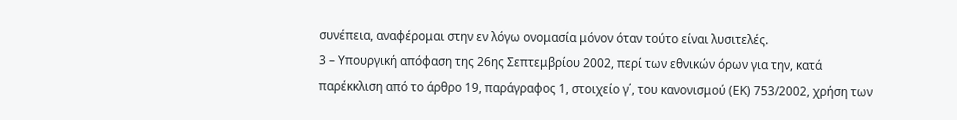συνέπεια, αναφέρομαι στην εν λόγω ονομασία μόνον όταν τούτο είναι λυσιτελές.
3 – Υπουργική απόφαση της 26ης Σεπτεμβρίου 2002, περί των εθνικών όρων για την, κατά παρέκκλιση από το άρθρο 19, παράγραφος 1, στοιχείο γ΄, του κανονισμού (ΕΚ) 753/2002, χρήση των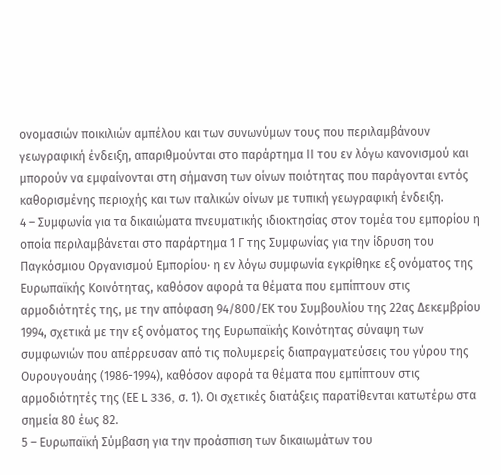ονομασιών ποικιλιών αμπέλου και των συνωνύμων τους που περιλαμβάνουν γεωγραφική ένδειξη, απαριθμούνται στο παράρτημα ΙΙ του εν λόγω κανονισμού και μπορούν να εμφαίνονται στη σήμανση των οίνων ποιότητας που παράγονται εντός καθορισμένης περιοχής και των ιταλικών οίνων με τυπική γεωγραφική ένδειξη.
4 – Συμφωνία για τα δικαιώματα πνευματικής ιδιοκτησίας στον τομέα του εμπορίου η οποία περιλαμβάνεται στο παράρτημα 1 Γ της Συμφωνίας για την ίδρυση του Παγκόσμιου Οργανισμού Εμπορίου· η εν λόγω συμφωνία εγκρίθηκε εξ ονόματος της Ευρωπαϊκής Κοινότητας, καθόσον αφορά τα θέματα που εμπίπτουν στις αρμοδιότητές της, με την απόφαση 94/800/ΕΚ του Συμβουλίου της 22ας Δεκεμβρίου 1994, σχετικά με την εξ ονόματος της Ευρωπαϊκής Κοινότητας σύναψη των συμφωνιών που απέρρευσαν από τις πολυμερείς διαπραγματεύσεις του γύρου της Ουρουγουάης (1986-1994), καθόσον αφορά τα θέματα που εμπίπτουν στις αρμοδιότητές της (ΕΕ L 336, σ. 1). Οι σχετικές διατάξεις παρατίθενται κατωτέρω στα σημεία 80 έως 82.
5 – Ευρωπαϊκή Σύμβαση για την προάσπιση των δικαιωμάτων του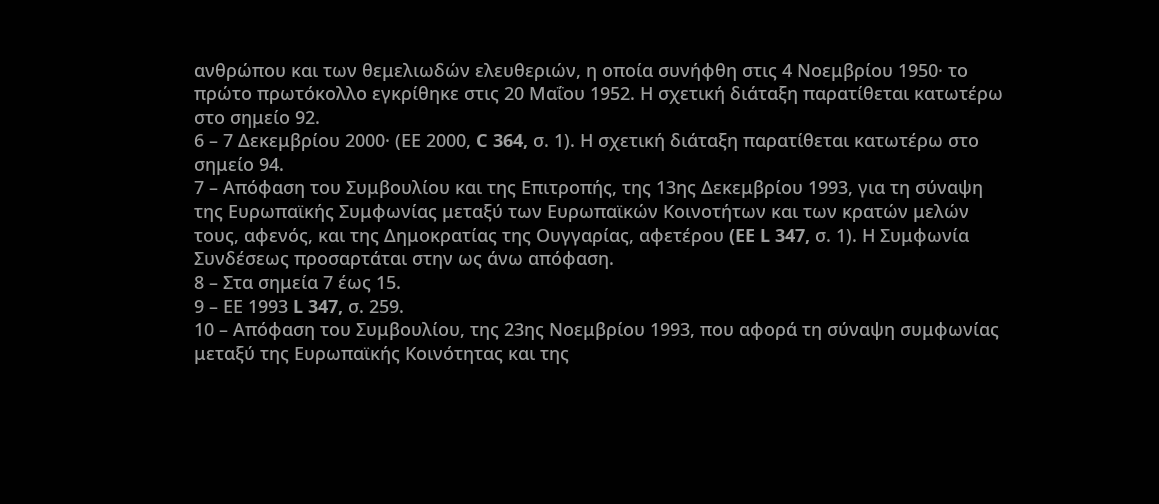ανθρώπου και των θεμελιωδών ελευθεριών, η οποία συνήφθη στις 4 Νοεμβρίου 1950· το πρώτο πρωτόκολλο εγκρίθηκε στις 20 Μαΐου 1952. Η σχετική διάταξη παρατίθεται κατωτέρω στο σημείο 92.
6 – 7 Δεκεμβρίου 2000· (ΕΕ 2000, C 364, σ. 1). Η σχετική διάταξη παρατίθεται κατωτέρω στο σημείο 94.
7 – Απόφαση του Συμβουλίου και της Επιτροπής, της 13ης Δεκεμβρίου 1993, για τη σύναψη της Ευρωπαϊκής Συμφωνίας μεταξύ των Ευρωπαϊκών Κοινοτήτων και των κρατών μελών τους, αφενός, και της Δημοκρατίας της Ουγγαρίας, αφετέρου (EE L 347, σ. 1). Η Συμφωνία Συνδέσεως προσαρτάται στην ως άνω απόφαση.
8 – Στα σημεία 7 έως 15.
9 – ΕΕ 1993 L 347, σ. 259.
10 – Απόφαση του Συμβουλίου, της 23ης Νοεμβρίου 1993, που αφορά τη σύναψη συμφωνίας μεταξύ της Ευρωπαϊκής Κοινότητας και της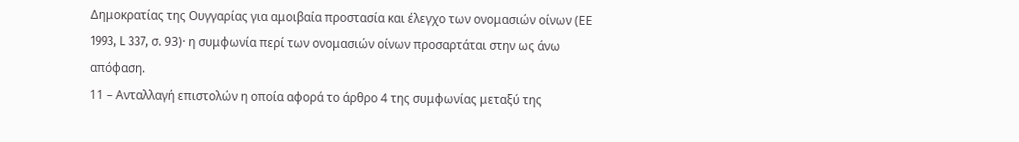Δημοκρατίας της Ουγγαρίας για αμοιβαία προστασία και έλεγχο των ονομασιών οίνων (ΕΕ 1993, L 337, σ. 93)· η συμφωνία περί των ονομασιών οίνων προσαρτάται στην ως άνω απόφαση.
11 – Ανταλλαγή επιστολών η οποία αφορά το άρθρο 4 της συμφωνίας μεταξύ της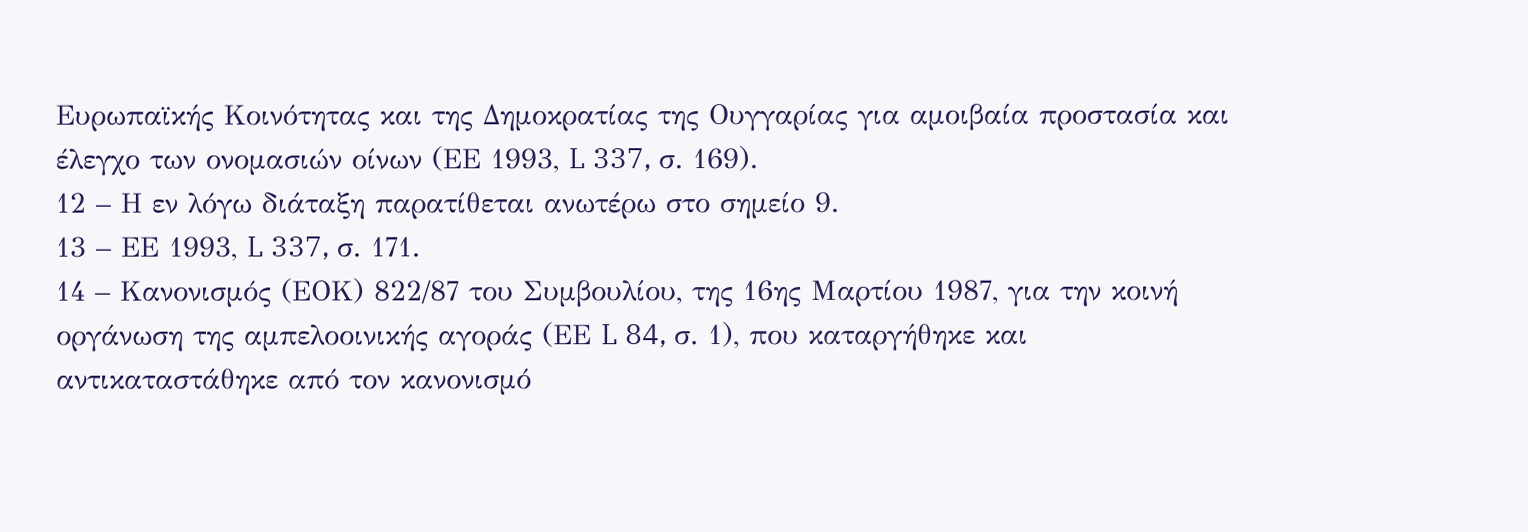Ευρωπαϊκής Κοινότητας και της Δημοκρατίας της Ουγγαρίας για αμοιβαία προστασία και έλεγχο των ονομασιών οίνων (ΕΕ 1993, L 337, σ. 169).
12 – Η εν λόγω διάταξη παρατίθεται ανωτέρω στο σημείο 9.
13 – ΕΕ 1993, L 337, σ. 171.
14 – Κανονισμός (ΕΟΚ) 822/87 του Συμβουλίου, της 16ης Μαρτίου 1987, για την κοινή οργάνωση της αμπελοοινικής αγοράς (ΕΕ L 84, σ. 1), που καταργήθηκε και αντικαταστάθηκε από τον κανονισμό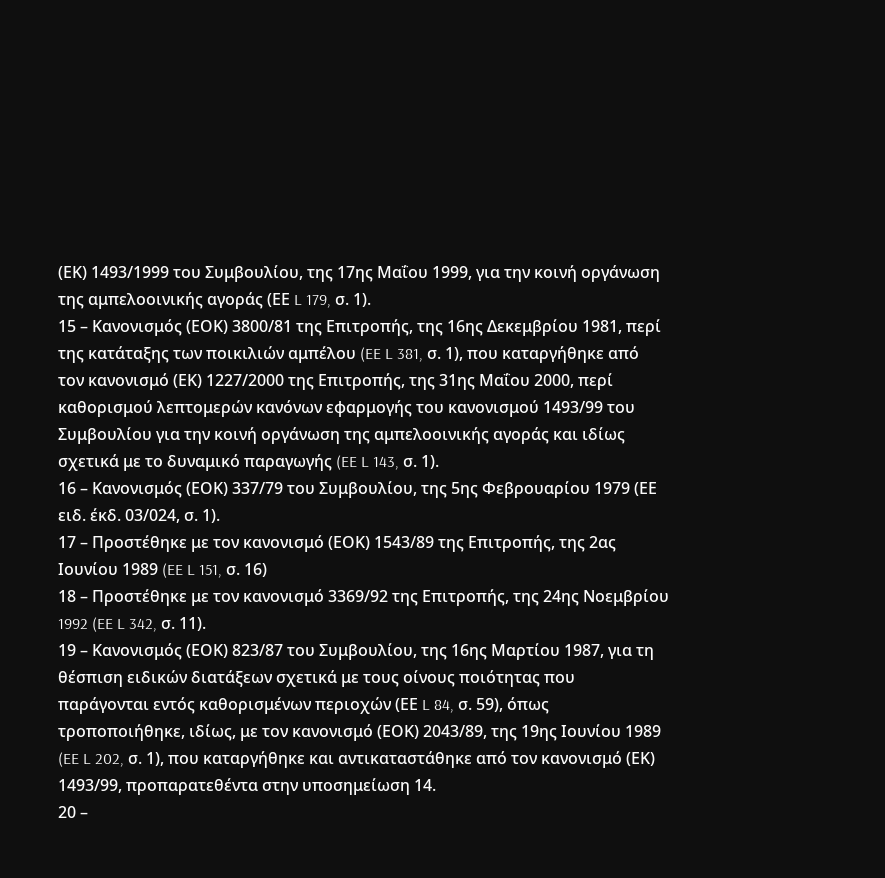(ΕΚ) 1493/1999 του Συμβουλίου, της 17ης Μαΐου 1999, για την κοινή οργάνωση της αμπελοοινικής αγοράς (ΕΕ L 179, σ. 1).
15 – Κανονισμός (ΕΟΚ) 3800/81 της Επιτροπής, της 16ης Δεκεμβρίου 1981, περί της κατάταξης των ποικιλιών αμπέλου (EE L 381, σ. 1), που καταργήθηκε από τον κανονισμό (ΕΚ) 1227/2000 της Επιτροπής, της 31ης Μαΐου 2000, περί καθορισμού λεπτομερών κανόνων εφαρμογής του κανονισμού 1493/99 του Συμβουλίου για την κοινή οργάνωση της αμπελοοινικής αγοράς και ιδίως σχετικά με το δυναμικό παραγωγής (EE L 143, σ. 1).
16 – Κανονισμός (ΕΟΚ) 337/79 του Συμβουλίου, της 5ης Φεβρουαρίου 1979 (ΕΕ ειδ. έκδ. 03/024, σ. 1).
17 – Προστέθηκε με τον κανονισμό (ΕΟΚ) 1543/89 της Επιτροπής, της 2ας Ιουνίου 1989 (EE L 151, σ. 16)
18 – Προστέθηκε με τον κανονισμό 3369/92 της Επιτροπής, της 24ης Νοεμβρίου 1992 (EE L 342, σ. 11).
19 – Κανονισμός (ΕΟΚ) 823/87 του Συμβουλίου, της 16ης Μαρτίου 1987, για τη θέσπιση ειδικών διατάξεων σχετικά με τους οίνους ποιότητας που παράγονται εντός καθορισμένων περιοχών (ΕΕ L 84, σ. 59), όπως τροποποιήθηκε, ιδίως, με τον κανονισμό (ΕΟΚ) 2043/89, της 19ης Ιουνίου 1989 (EE L 202, σ. 1), που καταργήθηκε και αντικαταστάθηκε από τον κανονισμό (ΕΚ) 1493/99, προπαρατεθέντα στην υποσημείωση 14.
20 –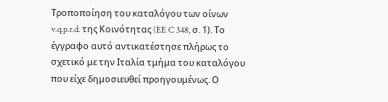Τροποποίηση του καταλόγου των οίνων v.q.p.r.d. της Κοινότητας (EE C 348, σ. 1). Το έγγραφο αυτό αντικατέστησε πλήρως το σχετικό με την Ιταλία τμήμα του καταλόγου που είχε δημοσιευθεί προηγουμένως. Ο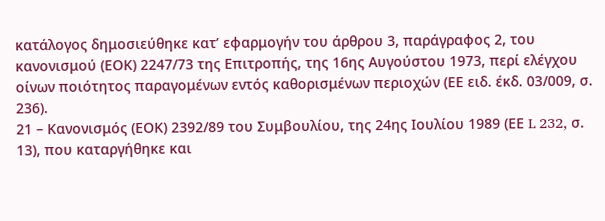κατάλογος δημοσιεύθηκε κατ’ εφαρμογήν του άρθρου 3, παράγραφος 2, του κανονισμού (ΕΟΚ) 2247/73 της Επιτροπής, της 16ης Αυγούστου 1973, περί ελέγχου οίνων ποιότητος παραγομένων εντός καθορισμένων περιοχών (ΕΕ ειδ. έκδ. 03/009, σ. 236).
21 – Κανονισμός (ΕΟΚ) 2392/89 του Συμβουλίου, της 24ης Ιουλίου 1989 (ΕΕ L 232, σ. 13), που καταργήθηκε και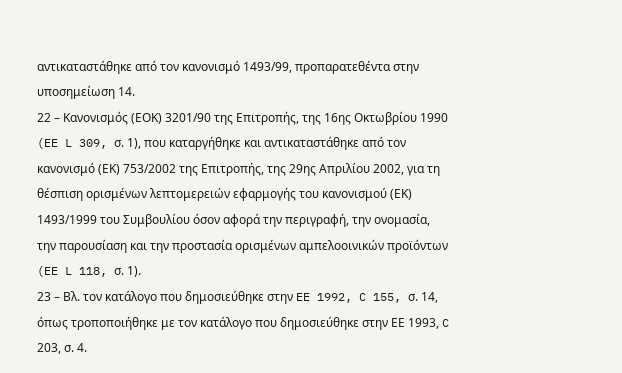αντικαταστάθηκε από τον κανονισμό 1493/99, προπαρατεθέντα στην υποσημείωση 14.
22 – Κανονισμός (ΕΟΚ) 3201/90 της Επιτροπής, της 16ης Οκτωβρίου 1990 (EE L 309, σ. 1), που καταργήθηκε και αντικαταστάθηκε από τον κανονισμό (ΕΚ) 753/2002 της Επιτροπής, της 29ης Απριλίου 2002, για τη θέσπιση ορισμένων λεπτομερειών εφαρμογής του κανονισμού (ΕΚ) 1493/1999 του Συμβουλίου όσον αφορά την περιγραφή, την ονομασία, την παρουσίαση και την προστασία ορισμένων αμπελοοινικών προϊόντων (EE L 118, σ. 1).
23 – Βλ. τον κατάλογο που δημοσιεύθηκε στην EE 1992, C 155, σ. 14, όπως τροποποιήθηκε με τον κατάλογο που δημοσιεύθηκε στην ΕΕ 1993, C 203, σ. 4.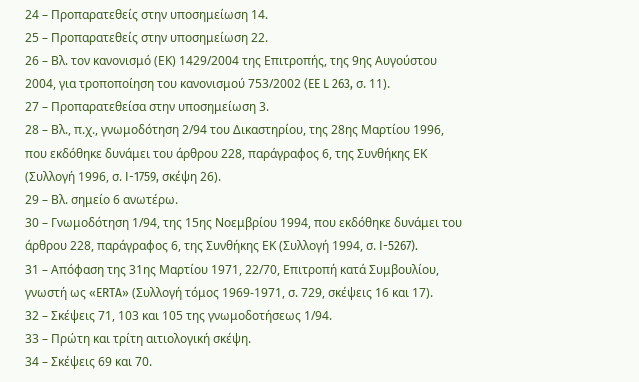24 – Προπαρατεθείς στην υποσημείωση 14.
25 – Προπαρατεθείς στην υποσημείωση 22.
26 – Βλ. τον κανονισμό (ΕΚ) 1429/2004 της Επιτροπής, της 9ης Αυγούστου 2004, για τροποποίηση του κανονισμού 753/2002 (EE L 263, σ. 11).
27 – Προπαρατεθείσα στην υποσημείωση 3.
28 – Βλ., π.χ., γνωμοδότηση 2/94 του Δικαστηρίου, της 28ης Μαρτίου 1996, που εκδόθηκε δυνάμει του άρθρου 228, παράγραφος 6, της Συνθήκης ΕΚ (Συλλογή 1996, σ. I-1759, σκέψη 26).
29 – Βλ. σημείο 6 ανωτέρω.
30 – Γνωμοδότηση 1/94, της 15ης Νοεμβρίου 1994, που εκδόθηκε δυνάμει του άρθρου 228, παράγραφος 6, της Συνθήκης ΕΚ (Συλλογή 1994, σ. I-5267).
31 – Απόφαση της 31ης Μαρτίου 1971, 22/70, Επιτροπή κατά Συμβουλίου, γνωστή ως «ERTA» (Συλλογή τόμος 1969-1971, σ. 729, σκέψεις 16 και 17).
32 – Σκέψεις 71, 103 και 105 της γνωμοδοτήσεως 1/94.
33 – Πρώτη και τρίτη αιτιολογική σκέψη.
34 – Σκέψεις 69 και 70.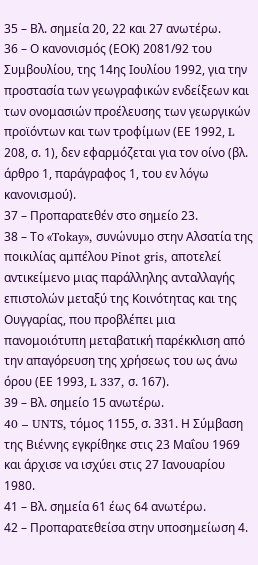35 – Βλ. σημεία 20, 22 και 27 ανωτέρω.
36 – Ο κανονισμός (ΕΟΚ) 2081/92 του Συμβουλίου, της 14ης Ιουλίου 1992, για την προστασία των γεωγραφικών ενδείξεων και των ονομασιών προέλευσης των γεωργικών προϊόντων και των τροφίμων (ΕΕ 1992, L 208, σ. 1), δεν εφαρμόζεται για τον οίνο (βλ. άρθρο 1, παράγραφος 1, του εν λόγω κανονισμού).
37 – Προπαρατεθέν στο σημείο 23.
38 – Το «Tokay», συνώνυμο στην Αλσατία της ποικιλίας αμπέλου Pinot gris, αποτελεί αντικείμενο μιας παράλληλης ανταλλαγής επιστολών μεταξύ της Κοινότητας και της Ουγγαρίας, που προβλέπει μια πανομοιότυπη μεταβατική παρέκκλιση από την απαγόρευση της χρήσεως του ως άνω όρου (ΕΕ 1993, L 337, σ. 167).
39 – Βλ. σημείο 15 ανωτέρω.
40 – UNTS, τόμος 1155, σ. 331. Η Σύμβαση της Βιέννης εγκρίθηκε στις 23 Μαΐου 1969 και άρχισε να ισχύει στις 27 Ιανουαρίου 1980.
41 – Βλ. σημεία 61 έως 64 ανωτέρω.
42 – Προπαρατεθείσα στην υποσημείωση 4.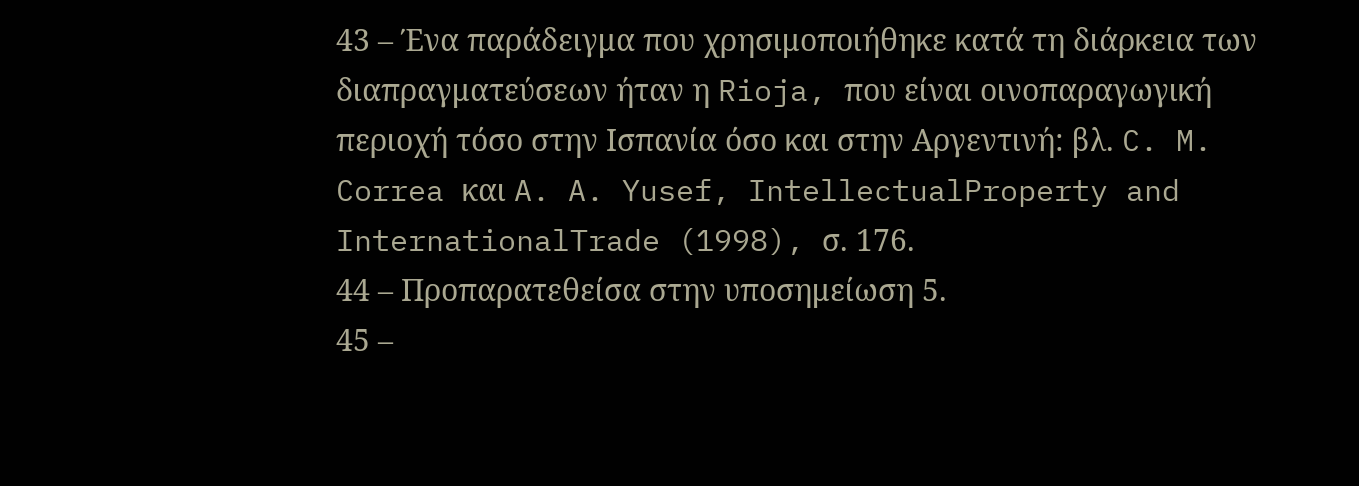43 – Ένα παράδειγμα που χρησιμοποιήθηκε κατά τη διάρκεια των διαπραγματεύσεων ήταν η Rioja, που είναι οινοπαραγωγική περιοχή τόσο στην Ισπανία όσο και στην Αργεντινή: βλ. C. M. Correa και A. A. Yusef, IntellectualProperty and InternationalTrade (1998), σ. 176.
44 – Προπαρατεθείσα στην υποσημείωση 5.
45 –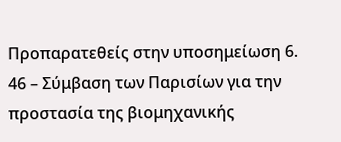Προπαρατεθείς στην υποσημείωση 6.
46 – Σύμβαση των Παρισίων για την προστασία της βιομηχανικής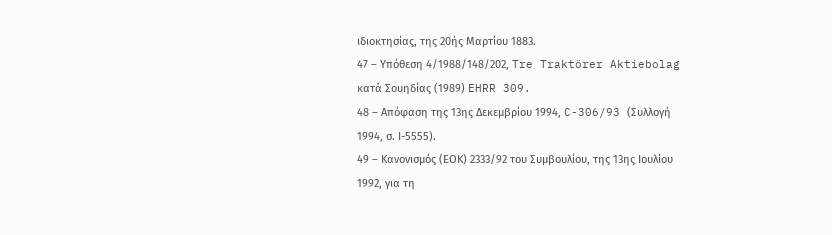ιδιοκτησίας, της 20ής Μαρτίου 1883.
47 – Υπόθεση 4/1988/148/202, Tre Traktörer Aktiebolag κατά Σουηδίας (1989) EHRR 309.
48 – Απόφαση της 13ης Δεκεμβρίου 1994, C-306/93 (Συλλογή 1994, σ. Ι-5555).
49 – Κανονισμός (ΕΟΚ) 2333/92 του Συμβουλίου, της 13ης Ιουλίου 1992, για τη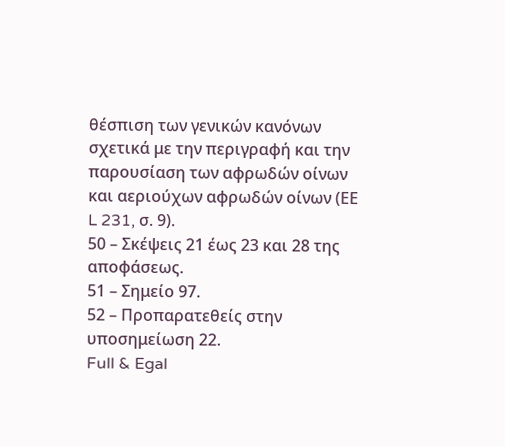θέσπιση των γενικών κανόνων σχετικά με την περιγραφή και την παρουσίαση των αφρωδών οίνων και αεριούχων αφρωδών οίνων (ΕΕ L 231, σ. 9).
50 – Σκέψεις 21 έως 23 και 28 της αποφάσεως.
51 – Σημείο 97.
52 – Προπαρατεθείς στην υποσημείωση 22.
Full & Egal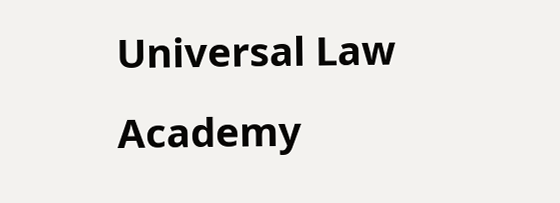Universal Law Academy